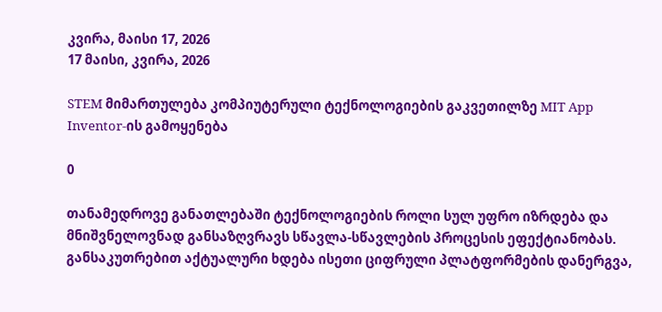კვირა, მაისი 17, 2026
17 მაისი, კვირა, 2026

STEM მიმართულება კომპიუტერული ტექნოლოგიების გაკვეთილზე MIT App Inventor-ის გამოყენება

0

თანამედროვე განათლებაში ტექნოლოგიების როლი სულ უფრო იზრდება და მნიშვნელოვნად განსაზღვრავს სწავლა-სწავლების პროცესის ეფექტიანობას. განსაკუთრებით აქტუალური ხდება ისეთი ციფრული პლატფორმების დანერგვა,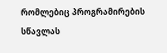რომლებიც პროგრამირების სწავლას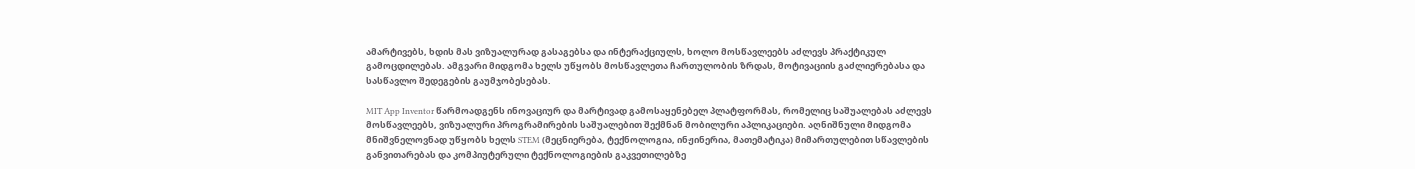ამარტივებს, ხდის მას ვიზუალურად გასაგებსა და ინტერაქციულს, ხოლო მოსწავლეებს აძლევს პრაქტიკულ გამოცდილებას. ამგვარი მიდგომა ხელს უწყობს მოსწავლეთა ჩართულობის ზრდას, მოტივაციის გაძლიერებასა და სასწავლო შედეგების გაუმჯობესებას.

MIT App Inventor წარმოადგენს ინოვაციურ და მარტივად გამოსაყენებელ პლატფორმას, რომელიც საშუალებას აძლევს მოსწავლეებს, ვიზუალური პროგრამირების საშუალებით შექმნან მობილური აპლიკაციები. აღნიშნული მიდგომა მნიშვნელოვნად უწყობს ხელს STEM (მეცნიერება, ტექნოლოგია, ინჟინერია, მათემატიკა) მიმართულებით სწავლების განვითარებას და კომპიუტერული ტექნოლოგიების გაკვეთილებზე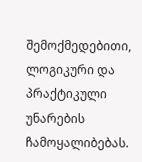შემოქმედებითი, ლოგიკური და პრაქტიკული უნარების ჩამოყალიბებას.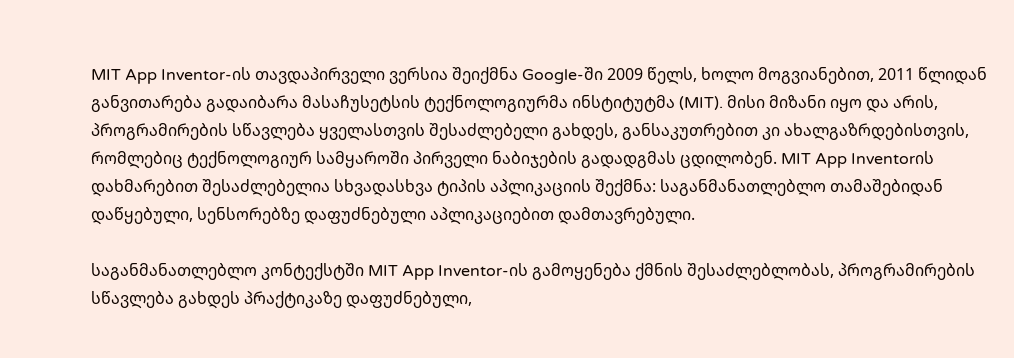MIT App Inventor-ის თავდაპირველი ვერსია შეიქმნა Google-ში 2009 წელს, ხოლო მოგვიანებით, 2011 წლიდან განვითარება გადაიბარა მასაჩუსეტსის ტექნოლოგიურმა ინსტიტუტმა (MIT). მისი მიზანი იყო და არის, პროგრამირების სწავლება ყველასთვის შესაძლებელი გახდეს, განსაკუთრებით კი ახალგაზრდებისთვის, რომლებიც ტექნოლოგიურ სამყაროში პირველი ნაბიჯების გადადგმას ცდილობენ. MIT App Inventorის დახმარებით შესაძლებელია სხვადასხვა ტიპის აპლიკაციის შექმნა: საგანმანათლებლო თამაშებიდან დაწყებული, სენსორებზე დაფუძნებული აპლიკაციებით დამთავრებული.

საგანმანათლებლო კონტექსტში MIT App Inventor-ის გამოყენება ქმნის შესაძლებლობას, პროგრამირების სწავლება გახდეს პრაქტიკაზე დაფუძნებული,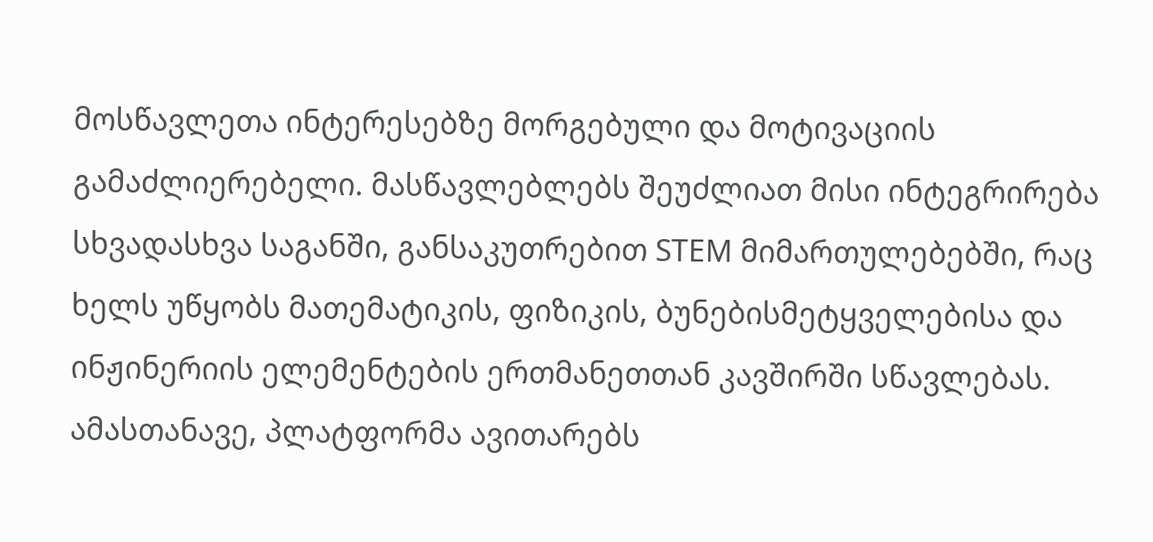მოსწავლეთა ინტერესებზე მორგებული და მოტივაციის გამაძლიერებელი. მასწავლებლებს შეუძლიათ მისი ინტეგრირება სხვადასხვა საგანში, განსაკუთრებით STEM მიმართულებებში, რაც ხელს უწყობს მათემატიკის, ფიზიკის, ბუნებისმეტყველებისა და ინჟინერიის ელემენტების ერთმანეთთან კავშირში სწავლებას. ამასთანავე, პლატფორმა ავითარებს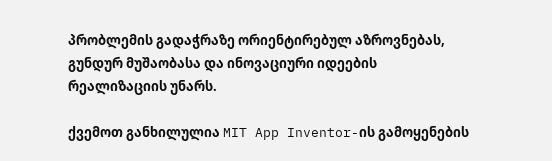პრობლემის გადაჭრაზე ორიენტირებულ აზროვნებას, გუნდურ მუშაობასა და ინოვაციური იდეების რეალიზაციის უნარს.

ქვემოთ განხილულია MIT App Inventor-ის გამოყენების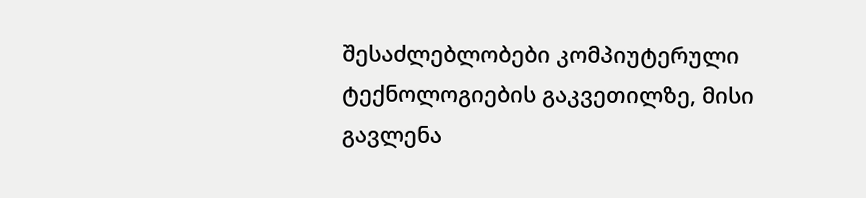შესაძლებლობები კომპიუტერული ტექნოლოგიების გაკვეთილზე, მისი გავლენა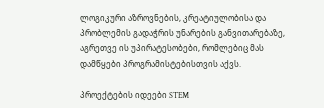ლოგიკური აზროვნების, კრეატიულობისა და პრობლემის გადაჭრის უნარების განვითარებაზე, აგრეთვე ის უპირატესობები, რომლებიც მას დამწყები პროგრამისტებისთვის აქვს.

პროექტების იდეები STEM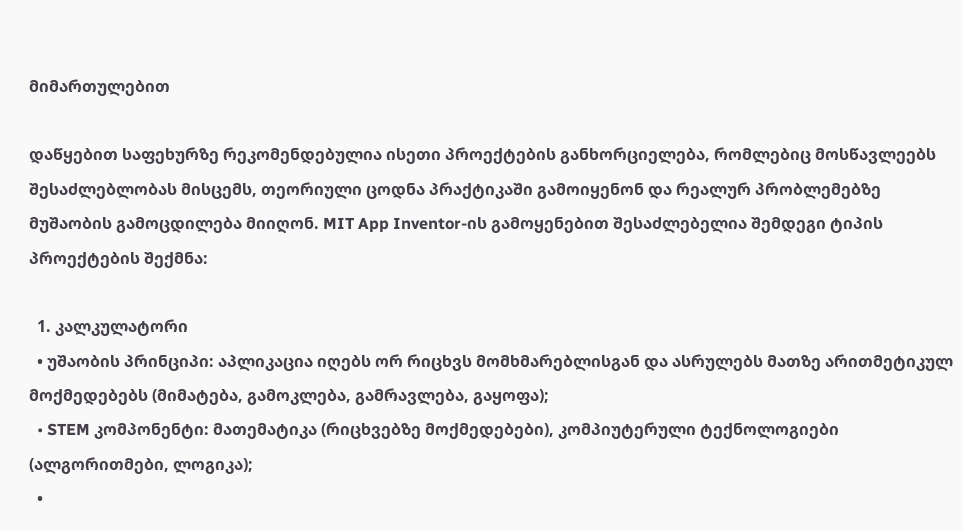მიმართულებით

დაწყებით საფეხურზე რეკომენდებულია ისეთი პროექტების განხორციელება, რომლებიც მოსწავლეებს შესაძლებლობას მისცემს, თეორიული ცოდნა პრაქტიკაში გამოიყენონ და რეალურ პრობლემებზე მუშაობის გამოცდილება მიიღონ. MIT App Inventor-ის გამოყენებით შესაძლებელია შემდეგი ტიპის პროექტების შექმნა:

  1. კალკულატორი
  • უშაობის პრინციპი: აპლიკაცია იღებს ორ რიცხვს მომხმარებლისგან და ასრულებს მათზე არითმეტიკულ მოქმედებებს (მიმატება, გამოკლება, გამრავლება, გაყოფა);
  • STEM კომპონენტი: მათემატიკა (რიცხვებზე მოქმედებები), კომპიუტერული ტექნოლოგიები (ალგორითმები, ლოგიკა);
  •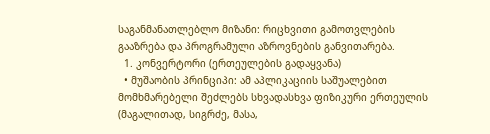საგანმანათლებლო მიზანი: რიცხვითი გამოთვლების გააზრება და პროგრამული აზროვნების განვითარება.
  1. კონვერტორი (ერთეულების გადაყვანა)
  • მუშაობის პრინციპი: ამ აპლიკაციის საშუალებით მომხმარებელი შეძლებს სხვადასხვა ფიზიკური ერთეულის (მაგალითად, სიგრძე, მასა,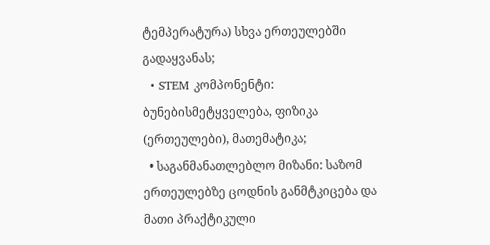ტემპერატურა) სხვა ერთეულებში გადაყვანას;
  • STEM კომპონენტი: ბუნებისმეტყველება, ფიზიკა (ერთეულები), მათემატიკა;
  • საგანმანათლებლო მიზანი: საზომ ერთეულებზე ცოდნის განმტკიცება და მათი პრაქტიკული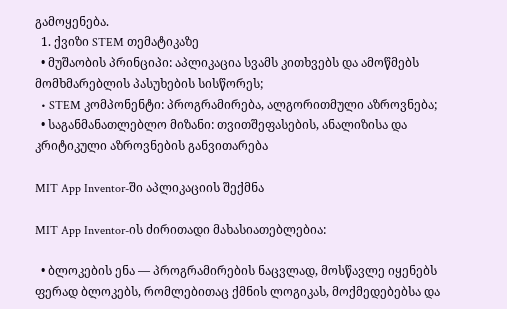გამოყენება.
  1. ქვიზი STEM თემატიკაზე
  • მუშაობის პრინციპი: აპლიკაცია სვამს კითხვებს და ამოწმებს მომხმარებლის პასუხების სისწორეს;
  • STEM კომპონენტი: პროგრამირება, ალგორითმული აზროვნება;
  • საგანმანათლებლო მიზანი: თვითშეფასების, ანალიზისა და კრიტიკული აზროვნების განვითარება

MIT App Inventor-ში აპლიკაციის შექმნა

MIT App Inventor-ის ძირითადი მახასიათებლებია:

  • ბლოკების ენა — პროგრამირების ნაცვლად, მოსწავლე იყენებს ფერად ბლოკებს, რომლებითაც ქმნის ლოგიკას, მოქმედებებსა და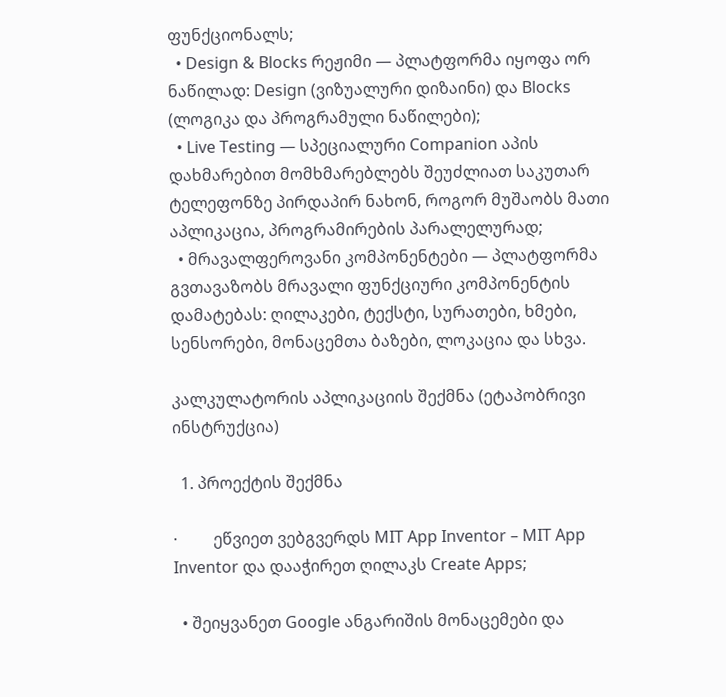ფუნქციონალს;
  • Design & Blocks რეჟიმი — პლატფორმა იყოფა ორ ნაწილად: Design (ვიზუალური დიზაინი) და Blocks (ლოგიკა და პროგრამული ნაწილები);
  • Live Testing — სპეციალური Companion აპის დახმარებით მომხმარებლებს შეუძლიათ საკუთარ ტელეფონზე პირდაპირ ნახონ, როგორ მუშაობს მათი აპლიკაცია, პროგრამირების პარალელურად;
  • მრავალფეროვანი კომპონენტები — პლატფორმა გვთავაზობს მრავალი ფუნქციური კომპონენტის დამატებას: ღილაკები, ტექსტი, სურათები, ხმები, სენსორები, მონაცემთა ბაზები, ლოკაცია და სხვა.

კალკულატორის აპლიკაციის შექმნა (ეტაპობრივი ინსტრუქცია)

  1. პროექტის შექმნა

·         ეწვიეთ ვებგვერდს MIT App Inventor – MIT App Inventor და დააჭირეთ ღილაკს Create Apps;

  • შეიყვანეთ Google ანგარიშის მონაცემები და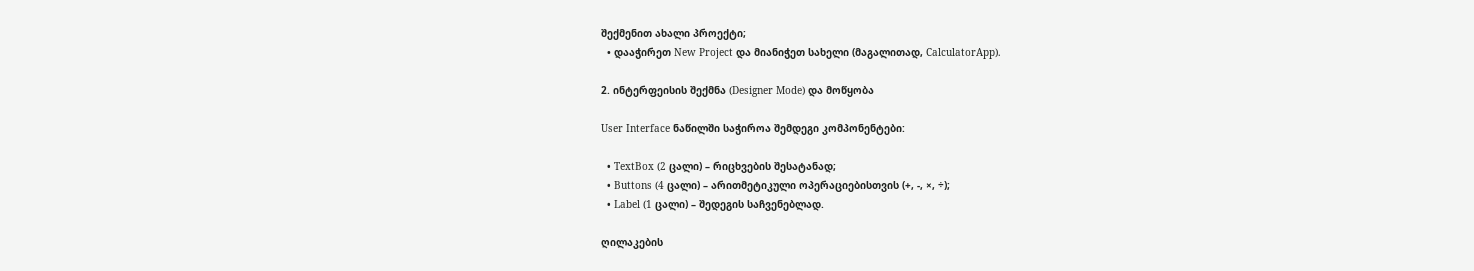შექმენით ახალი პროექტი;
  • დააჭირეთ New Project და მიანიჭეთ სახელი (მაგალითად, CalculatorApp).

2. ინტერფეისის შექმნა (Designer Mode) და მოწყობა

User Interface ნაწილში საჭიროა შემდეგი კომპონენტები:

  • TextBox (2 ცალი) – რიცხვების შესატანად;
  • Buttons (4 ცალი) – არითმეტიკული ოპერაციებისთვის (+, -, ×, ÷);
  • Label (1 ცალი) – შედეგის საჩვენებლად.

ღილაკების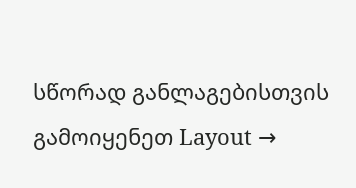სწორად განლაგებისთვის გამოიყენეთ Layout →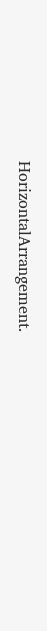HorizontalArrangement.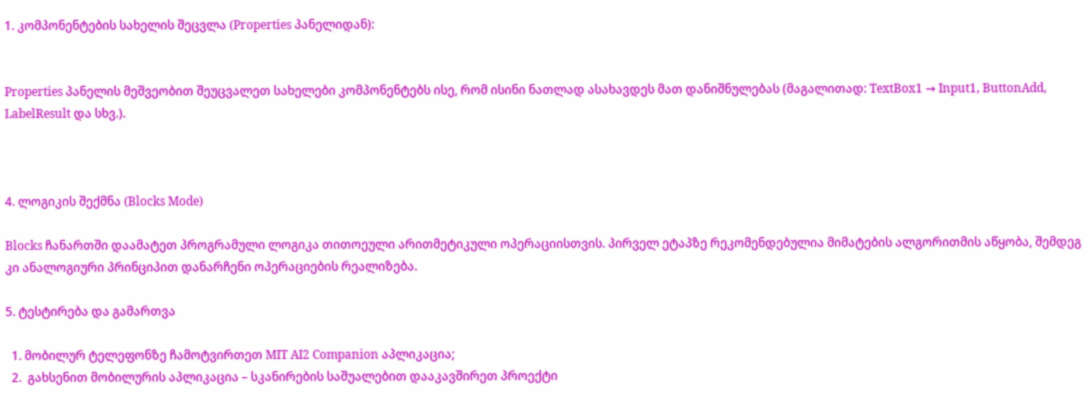1. კომპონენტების სახელის შეცვლა (Properties პანელიდან):


Properties პანელის მეშვეობით შეუცვალეთ სახელები კომპონენტებს ისე, რომ ისინი ნათლად ასახავდეს მათ დანიშნულებას (მაგალითად: TextBox1 → Input1, ButtonAdd, LabelResult და სხვ.).



4. ლოგიკის შექმნა (Blocks Mode)

Blocks ჩანართში დაამატეთ პროგრამული ლოგიკა თითოეული არითმეტიკული ოპერაციისთვის. პირველ ეტაპზე რეკომენდებულია მიმატების ალგორითმის აწყობა, შემდეგ კი ანალოგიური პრინციპით დანარჩენი ოპერაციების რეალიზება.

5. ტესტირება და გამართვა

  1. მობილურ ტელეფონზე ჩამოტვირთეთ MIT AI2 Companion აპლიკაცია;
  2.  გახსენით მობილურის აპლიკაცია – სკანირების საშუალებით დააკავშირეთ პროექტი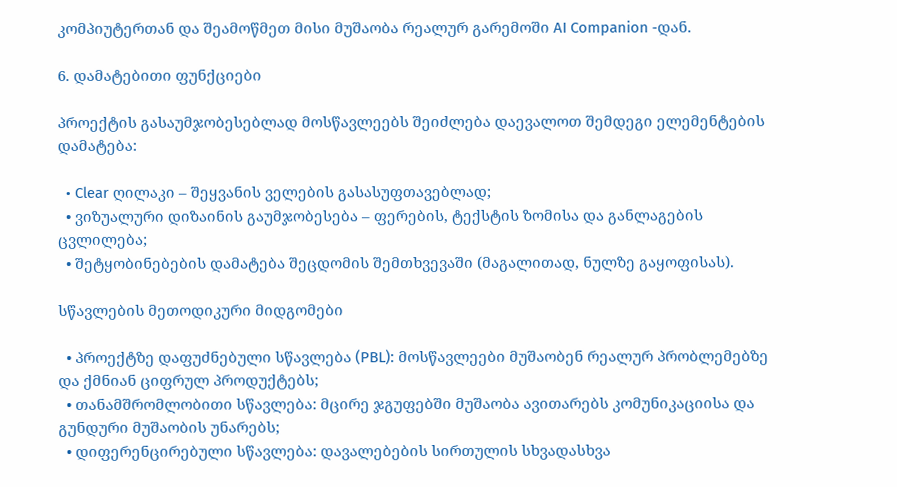კომპიუტერთან და შეამოწმეთ მისი მუშაობა რეალურ გარემოში AI Companion -დან.

6. დამატებითი ფუნქციები

პროექტის გასაუმჯობესებლად მოსწავლეებს შეიძლება დაევალოთ შემდეგი ელემენტების დამატება:

  • Clear ღილაკი – შეყვანის ველების გასასუფთავებლად;
  • ვიზუალური დიზაინის გაუმჯობესება – ფერების, ტექსტის ზომისა და განლაგების ცვლილება;
  • შეტყობინებების დამატება შეცდომის შემთხვევაში (მაგალითად, ნულზე გაყოფისას).

სწავლების მეთოდიკური მიდგომები

  • პროექტზე დაფუძნებული სწავლება (PBL): მოსწავლეები მუშაობენ რეალურ პრობლემებზე და ქმნიან ციფრულ პროდუქტებს;
  • თანამშრომლობითი სწავლება: მცირე ჯგუფებში მუშაობა ავითარებს კომუნიკაციისა და გუნდური მუშაობის უნარებს;
  • დიფერენცირებული სწავლება: დავალებების სირთულის სხვადასხვა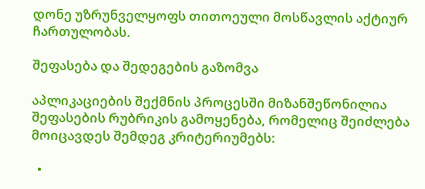დონე უზრუნველყოფს თითოეული მოსწავლის აქტიურ ჩართულობას.

შეფასება და შედეგების გაზომვა

აპლიკაციების შექმნის პროცესში მიზანშეწონილია შეფასების რუბრიკის გამოყენება, რომელიც შეიძლება მოიცავდეს შემდეგ კრიტერიუმებს:

  •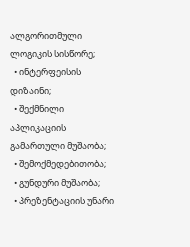ალგორითმული ლოგიკის სისწორე;
  • ინტერფეისის დიზაინი;
  • შექმნილი აპლიკაციის გამართული მუშაობა;
  • შემოქმედებითობა;
  • გუნდური მუშაობა;
  • პრეზენტაციის უნარი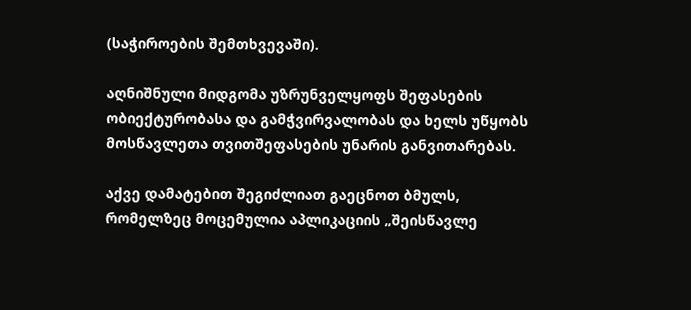(საჭიროების შემთხვევაში).

აღნიშნული მიდგომა უზრუნველყოფს შეფასების ობიექტურობასა და გამჭვირვალობას და ხელს უწყობს მოსწავლეთა თვითშეფასების უნარის განვითარებას.

აქვე დამატებით შეგიძლიათ გაეცნოთ ბმულს, რომელზეც მოცემულია აპლიკაციის „შეისწავლე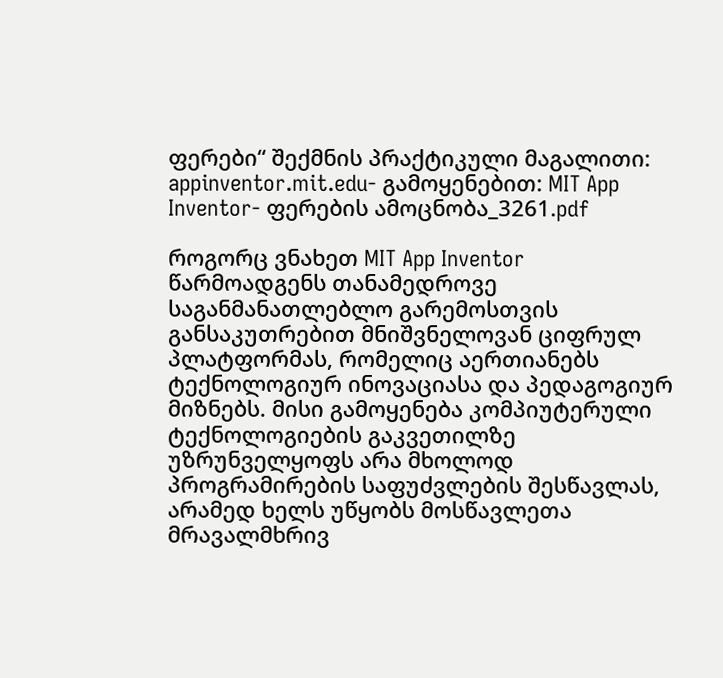ფერები“ შექმნის პრაქტიკული მაგალითი: appinventor.mit.edu- გამოყენებით: MIT App Inventor- ფერების ამოცნობა_3261.pdf

როგორც ვნახეთ MIT App Inventor წარმოადგენს თანამედროვე საგანმანათლებლო გარემოსთვის განსაკუთრებით მნიშვნელოვან ციფრულ პლატფორმას, რომელიც აერთიანებს ტექნოლოგიურ ინოვაციასა და პედაგოგიურ მიზნებს. მისი გამოყენება კომპიუტერული ტექნოლოგიების გაკვეთილზე უზრუნველყოფს არა მხოლოდ პროგრამირების საფუძვლების შესწავლას, არამედ ხელს უწყობს მოსწავლეთა მრავალმხრივ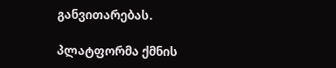განვითარებას.

პლატფორმა ქმნის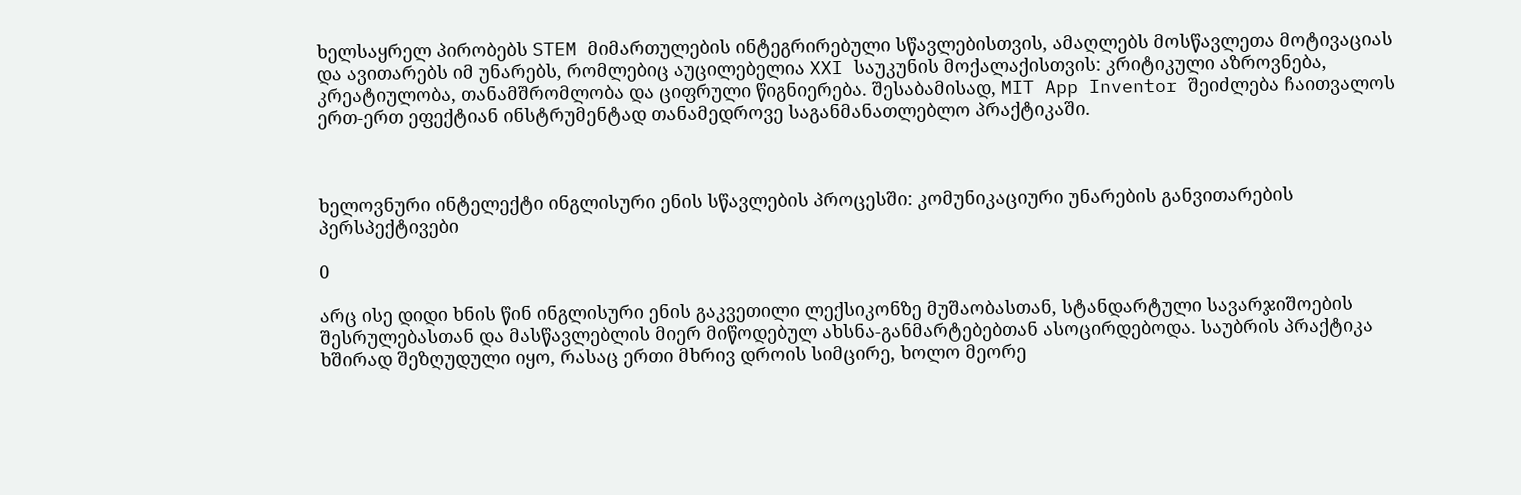ხელსაყრელ პირობებს STEM მიმართულების ინტეგრირებული სწავლებისთვის, ამაღლებს მოსწავლეთა მოტივაციას და ავითარებს იმ უნარებს, რომლებიც აუცილებელია XXI საუკუნის მოქალაქისთვის: კრიტიკული აზროვნება, კრეატიულობა, თანამშრომლობა და ციფრული წიგნიერება. შესაბამისად, MIT App Inventor შეიძლება ჩაითვალოს ერთ-ერთ ეფექტიან ინსტრუმენტად თანამედროვე საგანმანათლებლო პრაქტიკაში.



ხელოვნური ინტელექტი ინგლისური ენის სწავლების პროცესში: კომუნიკაციური უნარების განვითარების პერსპექტივები

0

არც ისე დიდი ხნის წინ ინგლისური ენის გაკვეთილი ლექსიკონზე მუშაობასთან, სტანდარტული სავარჯიშოების შესრულებასთან და მასწავლებლის მიერ მიწოდებულ ახსნა-განმარტებებთან ასოცირდებოდა. საუბრის პრაქტიკა ხშირად შეზღუდული იყო, რასაც ერთი მხრივ დროის სიმცირე, ხოლო მეორე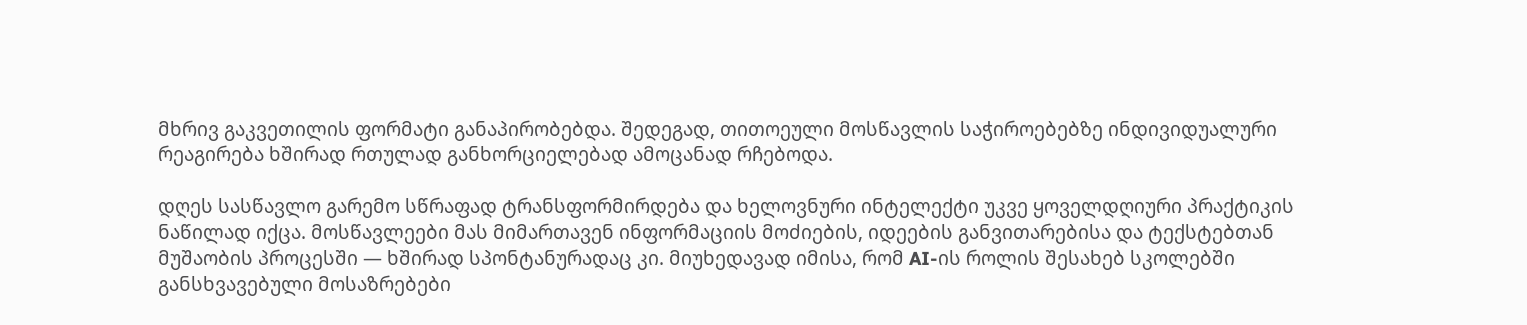მხრივ გაკვეთილის ფორმატი განაპირობებდა. შედეგად, თითოეული მოსწავლის საჭიროებებზე ინდივიდუალური რეაგირება ხშირად რთულად განხორციელებად ამოცანად რჩებოდა.

დღეს სასწავლო გარემო სწრაფად ტრანსფორმირდება და ხელოვნური ინტელექტი უკვე ყოველდღიური პრაქტიკის ნაწილად იქცა. მოსწავლეები მას მიმართავენ ინფორმაციის მოძიების, იდეების განვითარებისა და ტექსტებთან მუშაობის პროცესში — ხშირად სპონტანურადაც კი. მიუხედავად იმისა, რომ AI-ის როლის შესახებ სკოლებში განსხვავებული მოსაზრებები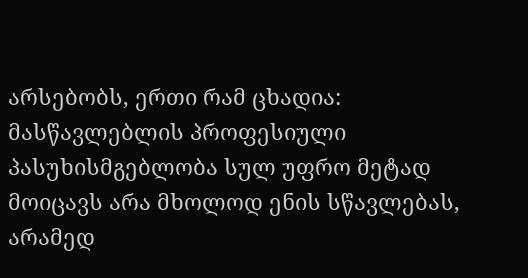არსებობს, ერთი რამ ცხადია: მასწავლებლის პროფესიული პასუხისმგებლობა სულ უფრო მეტად მოიცავს არა მხოლოდ ენის სწავლებას, არამედ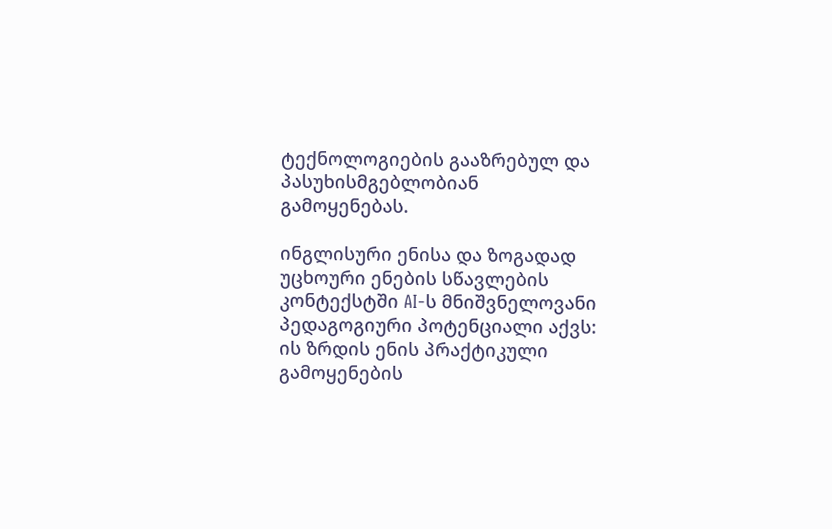ტექნოლოგიების გააზრებულ და პასუხისმგებლობიან გამოყენებას.

ინგლისური ენისა და ზოგადად უცხოური ენების სწავლების კონტექსტში AI-ს მნიშვნელოვანი პედაგოგიური პოტენციალი აქვს: ის ზრდის ენის პრაქტიკული გამოყენების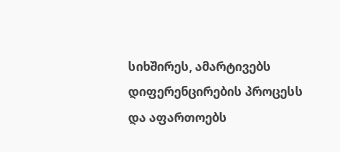სიხშირეს, ამარტივებს დიფერენცირების პროცესს და აფართოებს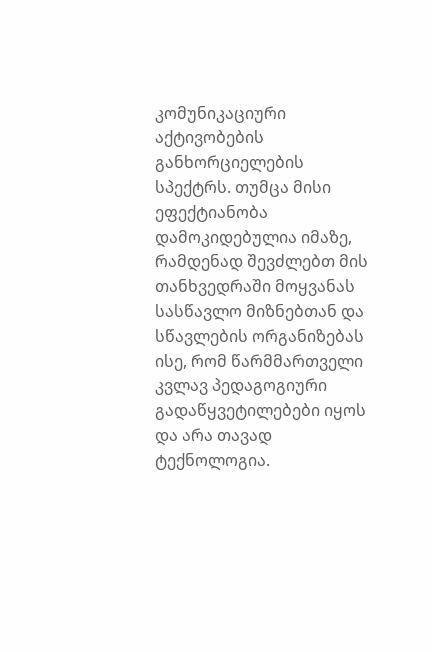კომუნიკაციური აქტივობების განხორციელების სპექტრს. თუმცა მისი ეფექტიანობა დამოკიდებულია იმაზე, რამდენად შევძლებთ მის თანხვედრაში მოყვანას სასწავლო მიზნებთან და სწავლების ორგანიზებას ისე, რომ წარმმართველი კვლავ პედაგოგიური გადაწყვეტილებები იყოს და არა თავად ტექნოლოგია.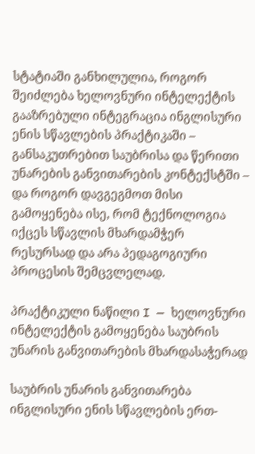სტატიაში განხილულია, როგორ შეიძლება ხელოვნური ინტელექტის გააზრებული ინტეგრაცია ინგლისური ენის სწავლების პრაქტიკაში – განსაკუთრებით საუბრისა და წერითი უნარების განვითარების კონტექსტში – და როგორ დავგეგმოთ მისი გამოყენება ისე, რომ ტექნოლოგია იქცეს სწავლის მხარდამჭერ რესურსად და არა პედაგოგიური პროცესის შემცვლელად.

პრაქტიკული ნაწილი I — ხელოვნური ინტელექტის გამოყენება საუბრის უნარის განვითარების მხარდასაჭერად

საუბრის უნარის განვითარება ინგლისური ენის სწავლების ერთ-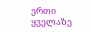ერთი ყველაზე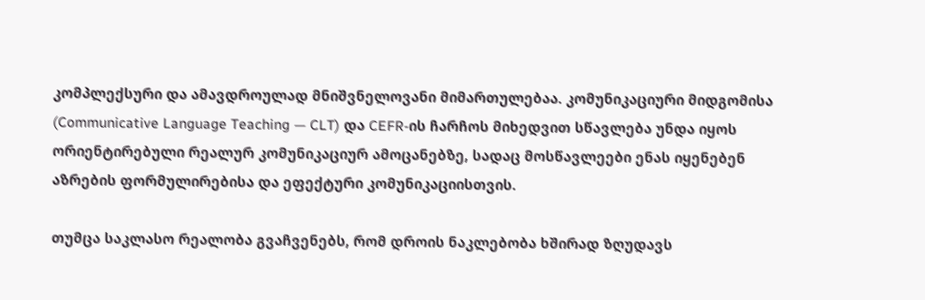კომპლექსური და ამავდროულად მნიშვნელოვანი მიმართულებაა. კომუნიკაციური მიდგომისა (Communicative Language Teaching — CLT) და CEFR-ის ჩარჩოს მიხედვით სწავლება უნდა იყოს ორიენტირებული რეალურ კომუნიკაციურ ამოცანებზე, სადაც მოსწავლეები ენას იყენებენ აზრების ფორმულირებისა და ეფექტური კომუნიკაციისთვის.

თუმცა საკლასო რეალობა გვაჩვენებს, რომ დროის ნაკლებობა ხშირად ზღუდავს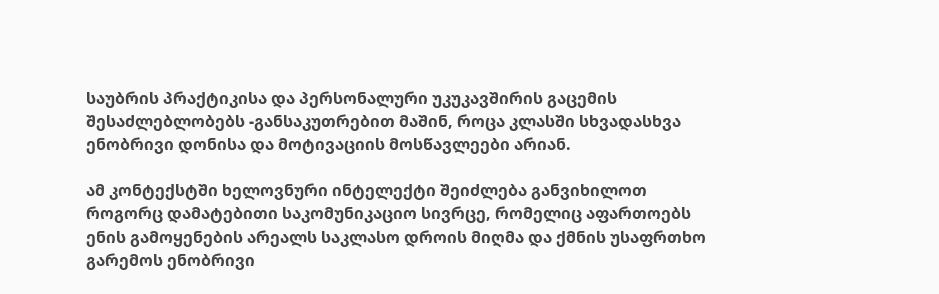საუბრის პრაქტიკისა და პერსონალური უკუკავშირის გაცემის შესაძლებლობებს -განსაკუთრებით მაშინ, როცა კლასში სხვადასხვა ენობრივი დონისა და მოტივაციის მოსწავლეები არიან.

ამ კონტექსტში ხელოვნური ინტელექტი შეიძლება განვიხილოთ როგორც დამატებითი საკომუნიკაციო სივრცე, რომელიც აფართოებს ენის გამოყენების არეალს საკლასო დროის მიღმა და ქმნის უსაფრთხო გარემოს ენობრივი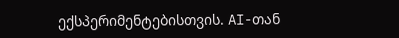ექსპერიმენტებისთვის. AI-თან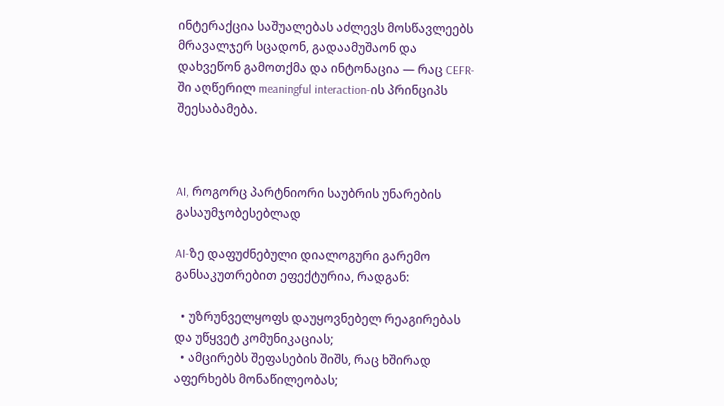ინტერაქცია საშუალებას აძლევს მოსწავლეებს მრავალჯერ სცადონ, გადაამუშაონ და დახვეწონ გამოთქმა და ინტონაცია — რაც CEFR-ში აღწერილ meaningful interaction-ის პრინციპს შეესაბამება.



AI, როგორც პარტნიორი საუბრის უნარების გასაუმჯობესებლად

AI-ზე დაფუძნებული დიალოგური გარემო განსაკუთრებით ეფექტურია, რადგან:

  • უზრუნველყოფს დაუყოვნებელ რეაგირებას და უწყვეტ კომუნიკაციას;
  • ამცირებს შეფასების შიშს, რაც ხშირად აფერხებს მონაწილეობას;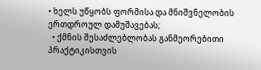• ხელს უწყობს ფორმისა და მნიშვნელობის ერთდროულ დამუშავებას;
  • ქმნის შესაძლებლობას განმეორებითი პრაქტიკისთვის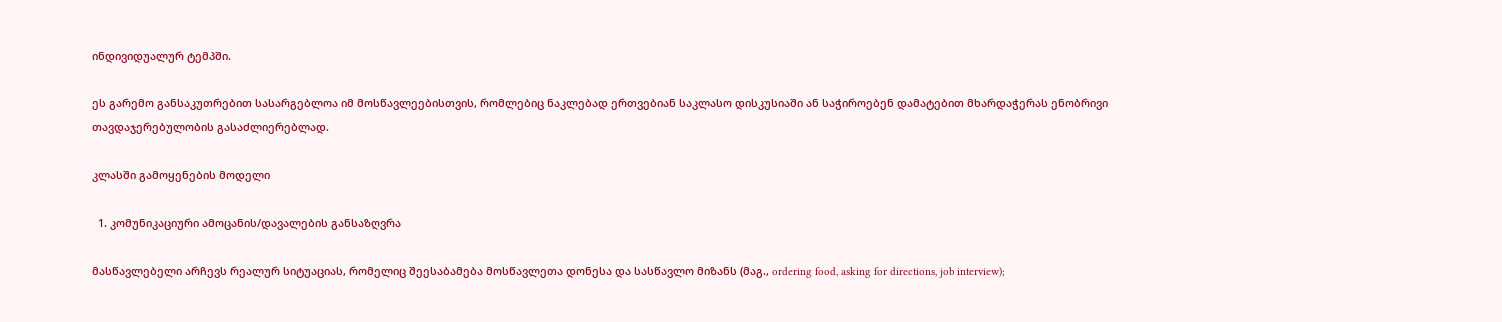ინდივიდუალურ ტემპში.

ეს გარემო განსაკუთრებით სასარგებლოა იმ მოსწავლეებისთვის, რომლებიც ნაკლებად ერთვებიან საკლასო დისკუსიაში ან საჭიროებენ დამატებით მხარდაჭერას ენობრივი თავდაჯერებულობის გასაძლიერებლად.

კლასში გამოყენების მოდელი

  1. კომუნიკაციური ამოცანის/დავალების განსაზღვრა

მასწავლებელი არჩევს რეალურ სიტუაციას, რომელიც შეესაბამება მოსწავლეთა დონესა და სასწავლო მიზანს (მაგ., ordering food, asking for directions, job interview);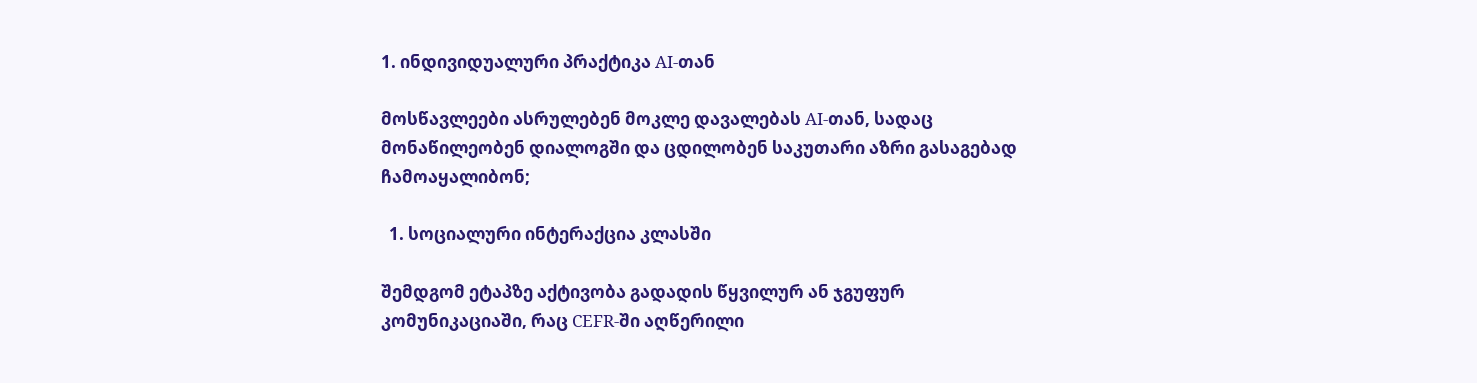1. ინდივიდუალური პრაქტიკა AI-თან

მოსწავლეები ასრულებენ მოკლე დავალებას AI-თან, სადაც მონაწილეობენ დიალოგში და ცდილობენ საკუთარი აზრი გასაგებად ჩამოაყალიბონ;

  1. სოციალური ინტერაქცია კლასში

შემდგომ ეტაპზე აქტივობა გადადის წყვილურ ან ჯგუფურ კომუნიკაციაში, რაც CEFR-ში აღწერილი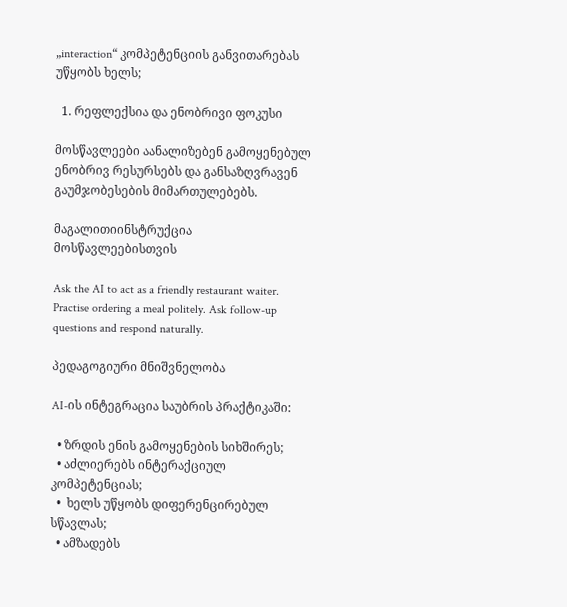„interaction“ კომპეტენციის განვითარებას უწყობს ხელს;

  1. რეფლექსია და ენობრივი ფოკუსი

მოსწავლეები აანალიზებენ გამოყენებულ ენობრივ რესურსებს და განსაზღვრავენ გაუმჯობესების მიმართულებებს.

მაგალითიინსტრუქცია მოსწავლეებისთვის

Ask the AI to act as a friendly restaurant waiter. Practise ordering a meal politely. Ask follow-up questions and respond naturally.

პედაგოგიური მნიშვნელობა

AI-ის ინტეგრაცია საუბრის პრაქტიკაში:

  • ზრდის ენის გამოყენების სიხშირეს;
  • აძლიერებს ინტერაქციულ კომპეტენციას;
  •  ხელს უწყობს დიფერენცირებულ სწავლას;
  • ამზადებს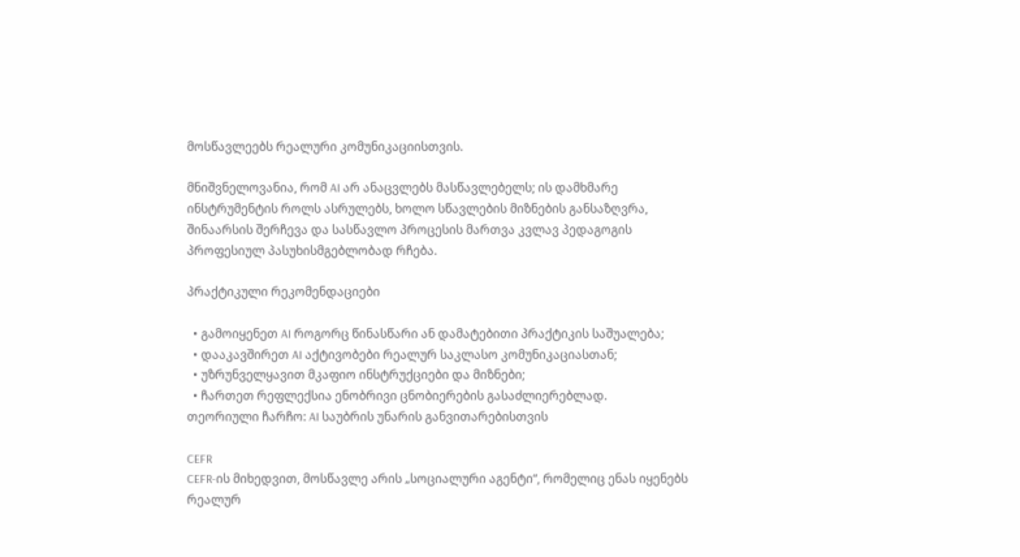მოსწავლეებს რეალური კომუნიკაციისთვის.

მნიშვნელოვანია, რომ AI არ ანაცვლებს მასწავლებელს; ის დამხმარე ინსტრუმენტის როლს ასრულებს, ხოლო სწავლების მიზნების განსაზღვრა, შინაარსის შერჩევა და სასწავლო პროცესის მართვა კვლავ პედაგოგის პროფესიულ პასუხისმგებლობად რჩება.

პრაქტიკული რეკომენდაციები

  • გამოიყენეთ AI როგორც წინასწარი ან დამატებითი პრაქტიკის საშუალება;
  • დააკავშირეთ AI აქტივობები რეალურ საკლასო კომუნიკაციასთან;
  • უზრუნველყავით მკაფიო ინსტრუქციები და მიზნები;
  • ჩართეთ რეფლექსია ენობრივი ცნობიერების გასაძლიერებლად.
თეორიული ჩარჩო: AI საუბრის უნარის განვითარებისთვის

CEFR
CEFR-ის მიხედვით, მოსწავლე არის „სოციალური აგენტი“, რომელიც ენას იყენებს რეალურ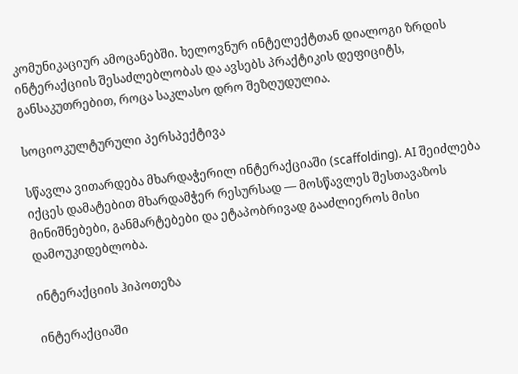კომუნიკაციურ ამოცანებში. ხელოვნურ ინტელექტთან დიალოგი ზრდის ინტერაქციის შესაძლებლობას და ავსებს პრაქტიკის დეფიციტს, განსაკუთრებით, როცა საკლასო დრო შეზღუდულია.

სოციოკულტურული პერსპექტივა

სწავლა ვითარდება მხარდაჭერილ ინტერაქციაში (scaffolding). AI შეიძლება იქცეს დამატებით მხარდამჭერ რესურსად — მოსწავლეს შესთავაზოს მინიშნებები, განმარტებები და ეტაპობრივად გააძლიეროს მისი დამოუკიდებლობა.

ინტერაქციის ჰიპოთეზა

ინტერაქციაში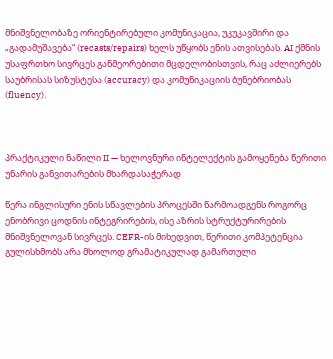მნიშვნელობაზე ორიენტირებული კომუნიკაცია, უკუკავშირი და „გადამუშავება“ (recasts/repairs) ხელს უწყობს ენის ათვისებას. AI ქმნის უსაფრთხო სივრცეს განმეორებითი მცდელობისთვის, რაც აძლიერებს საუბრისას სიზუსტესა (accuracy) და კომუნიკაციის ბუნებრიობას (fluency).



პრაქტიკული ნაწილი II — ხელოვნური ინტელექტის გამოყენება წერითი უნარის განვითარების მხარდასაჭერად

წერა ინგლისური ენის სწავლების პროცესში წარმოადგენს როგორც ენობრივი ცოდნის ინტეგრირების, ისე აზრის სტრუქტურირების მნიშვნელოვან სივრცეს. CEFR-ის მიხედვით, წერითი კომპეტენცია გულისხმობს არა მხოლოდ გრამატიკულად გამართული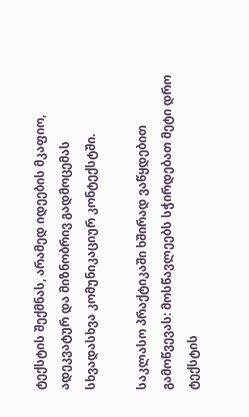ტექსტის შექმნას, არამედ იდეების მკაფიო, ადეკვატურ და მიზნობრივ გადმოცემას სხვადასხვა კომუნიკაციურ კონტექსტში.

საკლასო პრაქტიკაში ხშირად ვაწყდებით გამოწვევას: მოსწავლეებს სჭირდებათ მეტი დრო ტექსტის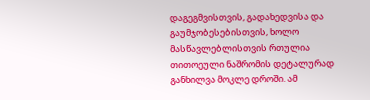დაგეგმვისთვის, გადახედვისა და გაუმჯობესებისთვის, ხოლო მასწავლებლისთვის რთულია თითოეული ნაშრომის დეტალურად განხილვა მოკლე დროში. ამ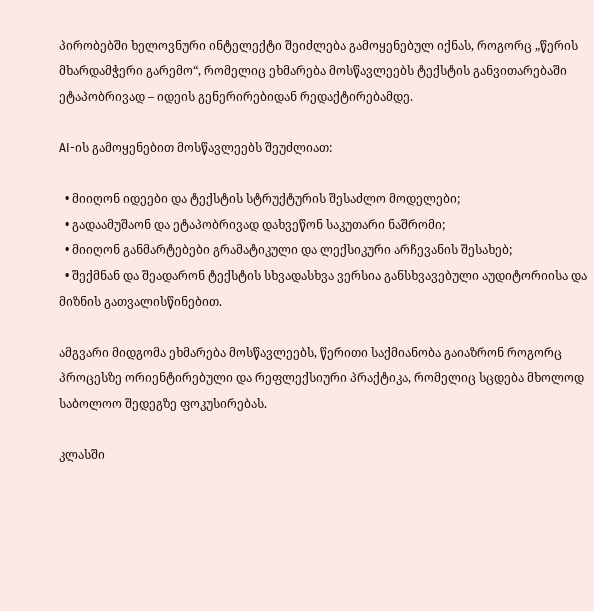პირობებში ხელოვნური ინტელექტი შეიძლება გამოყენებულ იქნას, როგორც „წერის მხარდამჭერი გარემო“, რომელიც ეხმარება მოსწავლეებს ტექსტის განვითარებაში ეტაპობრივად – იდეის გენერირებიდან რედაქტირებამდე.

AI-ის გამოყენებით მოსწავლეებს შეუძლიათ:

  • მიიღონ იდეები და ტექსტის სტრუქტურის შესაძლო მოდელები;
  • გადაამუშაონ და ეტაპობრივად დახვეწონ საკუთარი ნაშრომი;
  • მიიღონ განმარტებები გრამატიკული და ლექსიკური არჩევანის შესახებ;
  • შექმნან და შეადარონ ტექსტის სხვადასხვა ვერსია განსხვავებული აუდიტორიისა და მიზნის გათვალისწინებით.

ამგვარი მიდგომა ეხმარება მოსწავლეებს, წერითი საქმიანობა გაიაზრონ როგორც პროცესზე ორიენტირებული და რეფლექსიური პრაქტიკა, რომელიც სცდება მხოლოდ საბოლოო შედეგზე ფოკუსირებას.

კლასში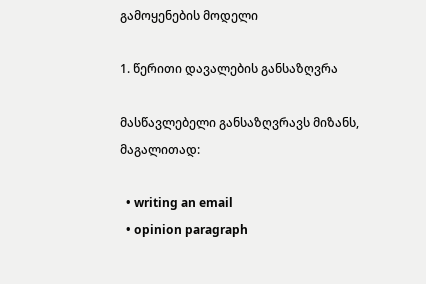გამოყენების მოდელი

1. წერითი დავალების განსაზღვრა

მასწავლებელი განსაზღვრავს მიზანს, მაგალითად:

  • writing an email
  • opinion paragraph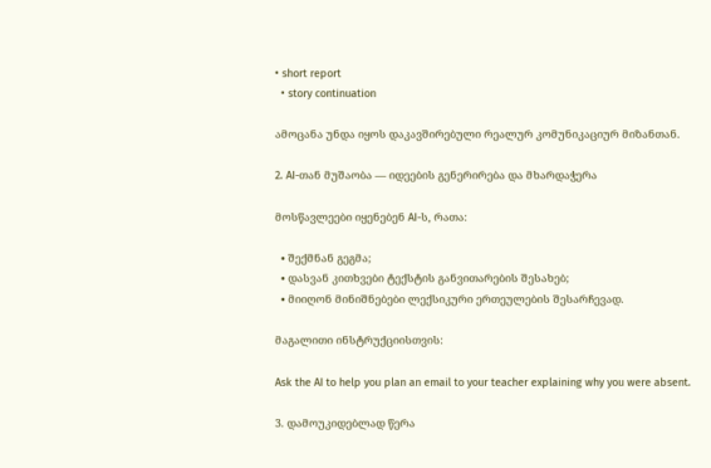• short report
  • story continuation

ამოცანა უნდა იყოს დაკავშირებული რეალურ კომუნიკაციურ მიზანთან.

2. AI-თან მუშაობა — იდეების გენერირება და მხარდაჭერა

მოსწავლეები იყენებენ AI-ს, რათა:

  • შექმნან გეგმა;
  • დასვან კითხვები ტექსტის განვითარების შესახებ;
  • მიიღონ მინიშნებები ლექსიკური ერთეულების შესარჩევად.

მაგალითი ინსტრუქციისთვის:

Ask the AI to help you plan an email to your teacher explaining why you were absent.

3. დამოუკიდებლად წერა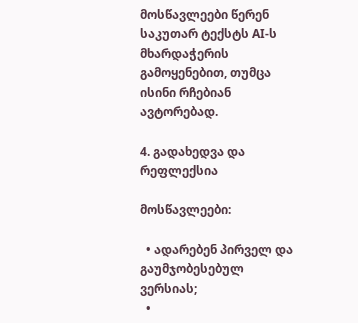მოსწავლეები წერენ საკუთარ ტექსტს AI-ს მხარდაჭერის გამოყენებით, თუმცა ისინი რჩებიან ავტორებად.

4. გადახედვა და რეფლექსია

მოსწავლეები:

  • ადარებენ პირველ და გაუმჯობესებულ ვერსიას;
  •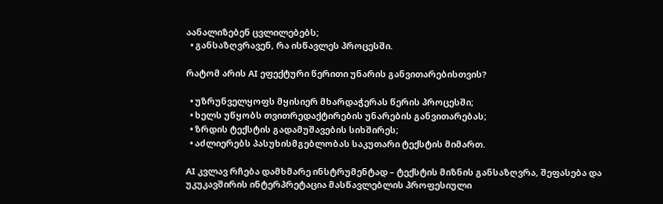აანალიზებენ ცვლილებებს;
  • განსაზღვრავენ, რა ისწავლეს პროცესში.

რატომ არის AI ეფექტური წერითი უნარის განვითარებისთვის?

  • უზრუნველყოფს მყისიერ მხარდაჭერას წერის პროცესში;
  • ხელს უწყობს თვითრედაქტირების უნარების განვითარებას;
  • ზრდის ტექსტის გადამუშავების სიხშირეს;
  • აძლიერებს პასუხისმგებლობას საკუთარი ტექსტის მიმართ.

AI კვლავ რჩება დამხმარე ინსტრუმენტად – ტექსტის მიზნის განსაზღვრა, შეფასება და უკუკავშირის ინტერპრეტაცია მასწავლებლის პროფესიული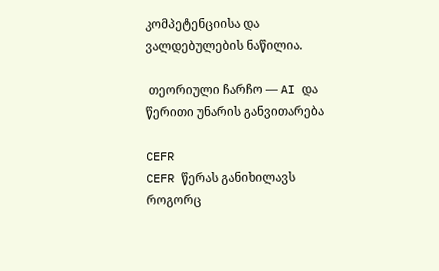კომპეტენციისა და ვალდებულების ნაწილია.

 თეორიული ჩარჩო — AI და წერითი უნარის განვითარება

CEFR
CEFR წერას განიხილავს როგორც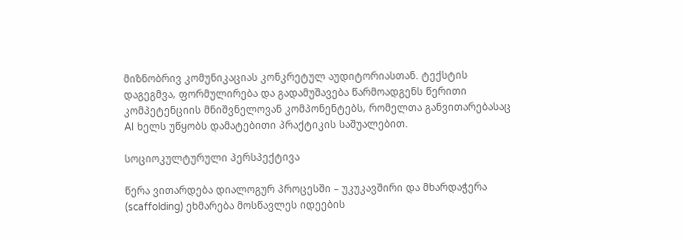მიზნობრივ კომუნიკაციას კონკრეტულ აუდიტორიასთან. ტექსტის დაგეგმვა, ფორმულირება და გადამუშავება წარმოადგენს წერითი კომპეტენციის მნიშვნელოვან კომპონენტებს, რომელთა განვითარებასაც AI ხელს უწყობს დამატებითი პრაქტიკის საშუალებით.

სოციოკულტურული პერსპექტივა

წერა ვითარდება დიალოგურ პროცესში – უკუკავშირი და მხარდაჭერა (scaffolding) ეხმარება მოსწავლეს იდეების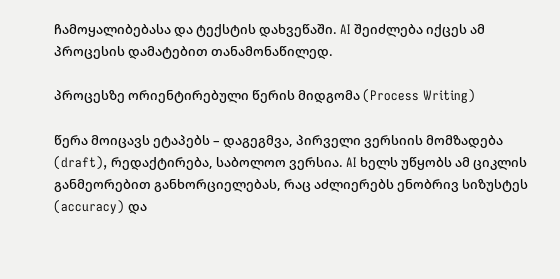ჩამოყალიბებასა და ტექსტის დახვეწაში. AI შეიძლება იქცეს ამ პროცესის დამატებით თანამონაწილედ.

პროცესზე ორიენტირებული წერის მიდგომა (Process Writing)

წერა მოიცავს ეტაპებს – დაგეგმვა, პირველი ვერსიის მომზადება (draft), რედაქტირება, საბოლოო ვერსია. AI ხელს უწყობს ამ ციკლის განმეორებით განხორციელებას, რაც აძლიერებს ენობრივ სიზუსტეს (accuracy) და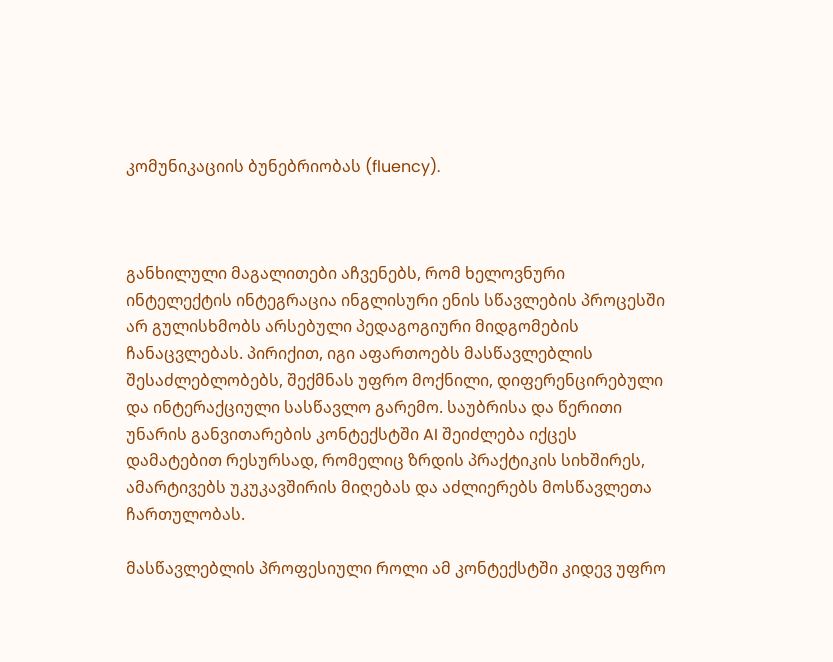კომუნიკაციის ბუნებრიობას (fluency).



განხილული მაგალითები აჩვენებს, რომ ხელოვნური ინტელექტის ინტეგრაცია ინგლისური ენის სწავლების პროცესში არ გულისხმობს არსებული პედაგოგიური მიდგომების ჩანაცვლებას. პირიქით, იგი აფართოებს მასწავლებლის შესაძლებლობებს, შექმნას უფრო მოქნილი, დიფერენცირებული და ინტერაქციული სასწავლო გარემო. საუბრისა და წერითი უნარის განვითარების კონტექსტში AI შეიძლება იქცეს დამატებით რესურსად, რომელიც ზრდის პრაქტიკის სიხშირეს, ამარტივებს უკუკავშირის მიღებას და აძლიერებს მოსწავლეთა ჩართულობას.

მასწავლებლის პროფესიული როლი ამ კონტექსტში კიდევ უფრო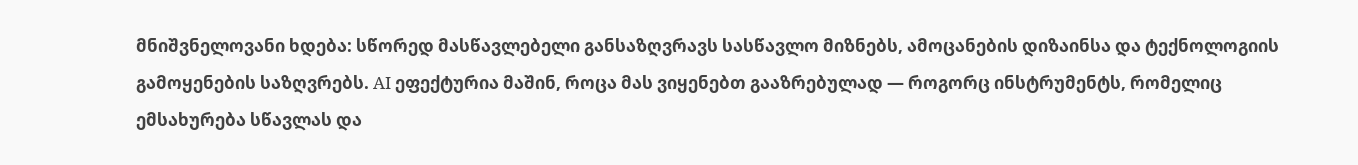მნიშვნელოვანი ხდება: სწორედ მასწავლებელი განსაზღვრავს სასწავლო მიზნებს, ამოცანების დიზაინსა და ტექნოლოგიის გამოყენების საზღვრებს. AI ეფექტურია მაშინ, როცა მას ვიყენებთ გააზრებულად — როგორც ინსტრუმენტს, რომელიც ემსახურება სწავლას და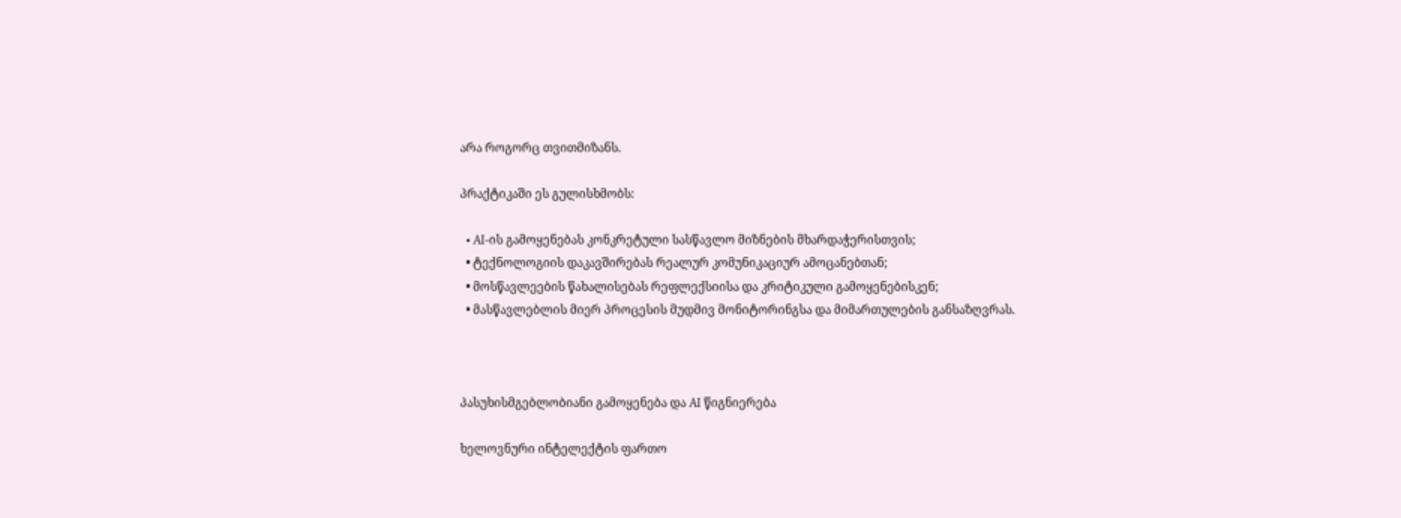არა როგორც თვითმიზანს.

პრაქტიკაში ეს გულისხმობს:

  • AI-ის გამოყენებას კონკრეტული სასწავლო მიზნების მხარდაჭერისთვის;
  • ტექნოლოგიის დაკავშირებას რეალურ კომუნიკაციურ ამოცანებთან;
  • მოსწავლეების წახალისებას რეფლექსიისა და კრიტიკული გამოყენებისკენ;
  • მასწავლებლის მიერ პროცესის მუდმივ მონიტორინგსა და მიმართულების განსაზღვრას.



პასუხისმგებლობიანი გამოყენება და AI წიგნიერება

ხელოვნური ინტელექტის ფართო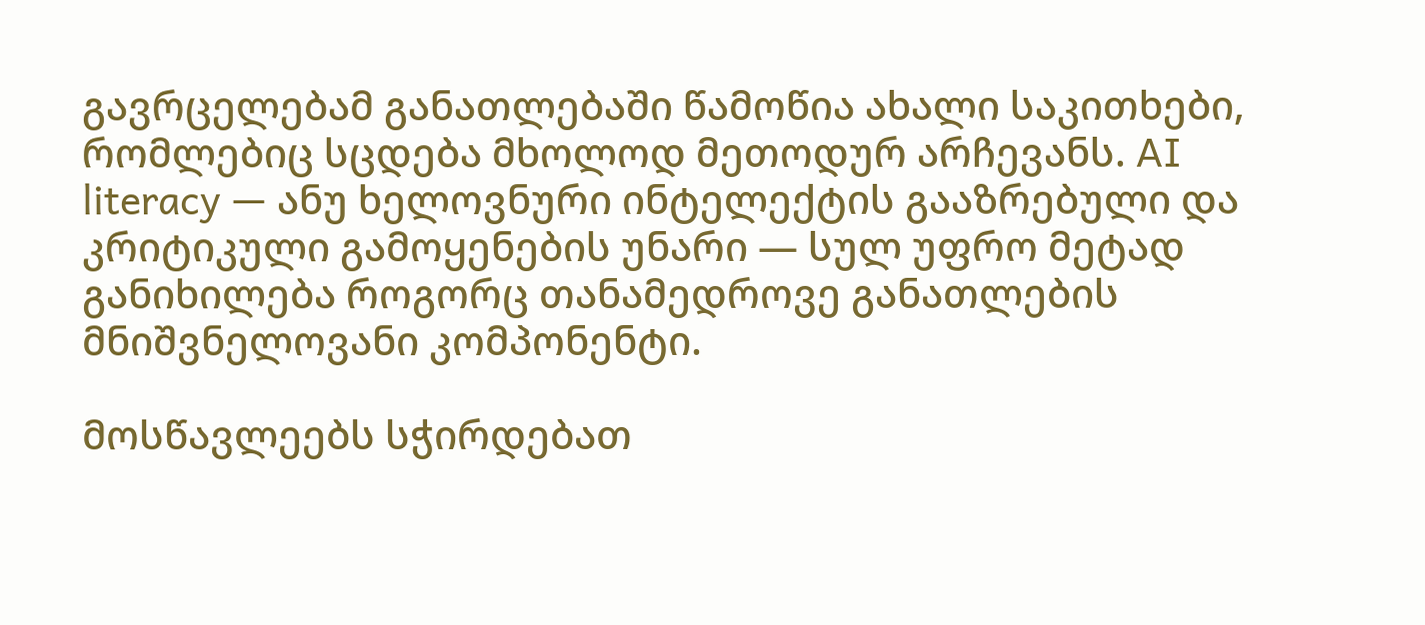გავრცელებამ განათლებაში წამოწია ახალი საკითხები, რომლებიც სცდება მხოლოდ მეთოდურ არჩევანს. AI literacy — ანუ ხელოვნური ინტელექტის გააზრებული და კრიტიკული გამოყენების უნარი — სულ უფრო მეტად განიხილება როგორც თანამედროვე განათლების მნიშვნელოვანი კომპონენტი.

მოსწავლეებს სჭირდებათ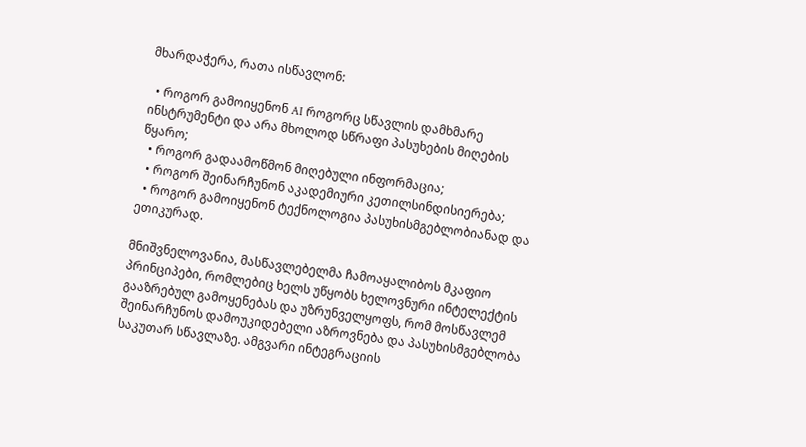მხარდაჭერა, რათა ისწავლონ:

  • როგორ გამოიყენონ AI როგორც სწავლის დამხმარე ინსტრუმენტი და არა მხოლოდ სწრაფი პასუხების მიღების წყარო;
  • როგორ გადაამოწმონ მიღებული ინფორმაცია;
  • როგორ შეინარჩუნონ აკადემიური კეთილსინდისიერება;
  • როგორ გამოიყენონ ტექნოლოგია პასუხისმგებლობიანად და ეთიკურად.

მნიშვნელოვანია, მასწავლებელმა ჩამოაყალიბოს მკაფიო პრინციპები, რომლებიც ხელს უწყობს ხელოვნური ინტელექტის გააზრებულ გამოყენებას და უზრუნველყოფს, რომ მოსწავლემ შეინარჩუნოს დამოუკიდებელი აზროვნება და პასუხისმგებლობა საკუთარ სწავლაზე. ამგვარი ინტეგრაციის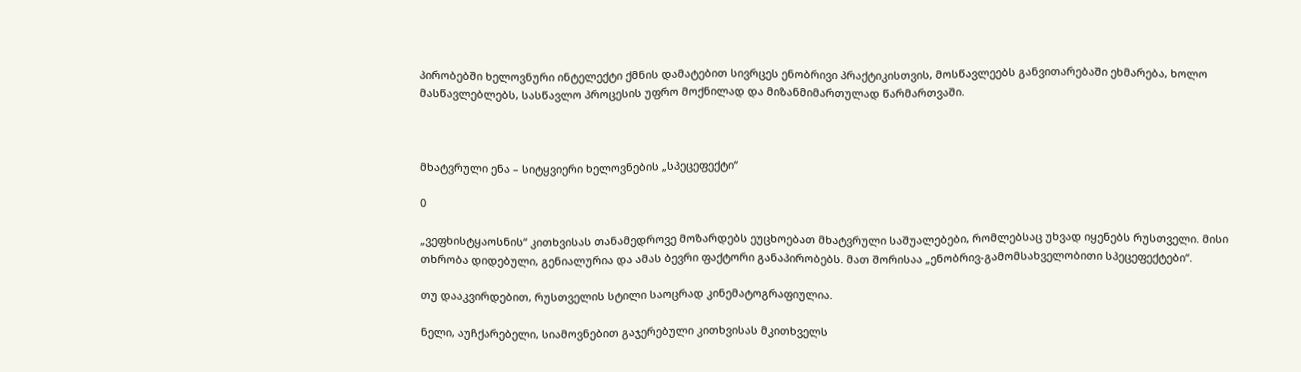პირობებში ხელოვნური ინტელექტი ქმნის დამატებით სივრცეს ენობრივი პრაქტიკისთვის, მოსწავლეებს განვითარებაში ეხმარება, ხოლო მასწავლებლებს, სასწავლო პროცესის უფრო მოქნილად და მიზანმიმართულად წარმართვაში.



მხატვრული ენა – სიტყვიერი ხელოვნების „სპეცეფექტი“

0

„ვეფხისტყაოსნის“ კითხვისას თანამედროვე მოზარდებს ეუცხოებათ მხატვრული საშუალებები, რომლებსაც უხვად იყენებს რუსთველი. მისი თხრობა დიდებული, გენიალურია და ამას ბევრი ფაქტორი განაპირობებს. მათ შორისაა „ენობრივ-გამომსახველობითი სპეცეფექტები“.

თუ დააკვირდებით, რუსთველის სტილი საოცრად კინემატოგრაფიულია.

ნელი, აუჩქარებელი, სიამოვნებით გაჯერებული კითხვისას მკითხველს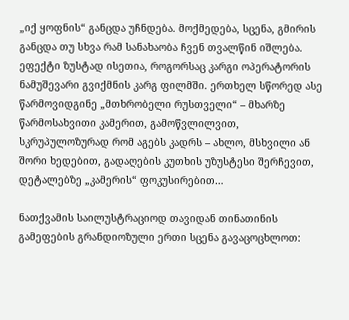„იქ ყოფნის“ განცდა უჩნდება. მოქმედება, სცენა, გმირის განცდა თუ სხვა რამ სანახაობა ჩვენ თვალწინ იშლება. ეფექტი ზუსტად ისეთია, როგორსაც კარგი ოპერატორის ნამუშევარი გვიქმნის კარგ ფილმში. ერთხელ სწორედ ასე წარმოვიდგინე „მთხრობელი რუსთველი“ – მხარზე წარმოსახვითი კამერით, გამოწვლილვით, სკრუპულოზურად რომ აგებს კადრს – ახლო, მსხვილი ან შორი ხედებით, გადაღების კუთხის უზუსტესი შერჩევით, დეტალებზე „კამერის“ ფოკუსირებით…

ნათქვამის საილუსტრაციოდ თავიდან თინათინის გამეფების გრანდიოზული ერთი სცენა გავაცოცხლოთ: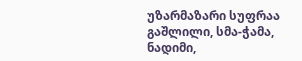უზარმაზარი სუფრაა გაშლილი, სმა-ჭამა, ნადიმი,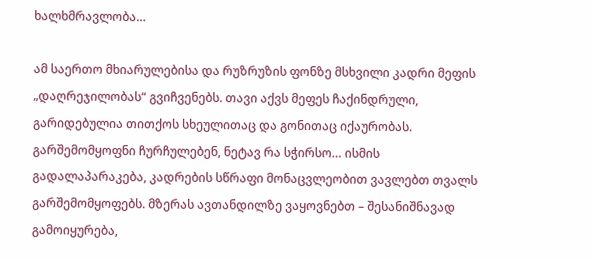ხალხმრავლობა…

ამ საერთო მხიარულებისა და რუზრუზის ფონზე მსხვილი კადრი მეფის „დაღრეჯილობას“ გვიჩვენებს. თავი აქვს მეფეს ჩაქინდრული, გარიდებულია თითქოს სხეულითაც და გონითაც იქაურობას. გარშემომყოფნი ჩურჩულებენ, ნეტავ რა სჭირსო… ისმის გადალაპარაკება, კადრების სწრაფი მონაცვლეობით ვავლებთ თვალს გარშემომყოფებს. მზერას ავთანდილზე ვაყოვნებთ – შესანიშნავად გამოიყურება,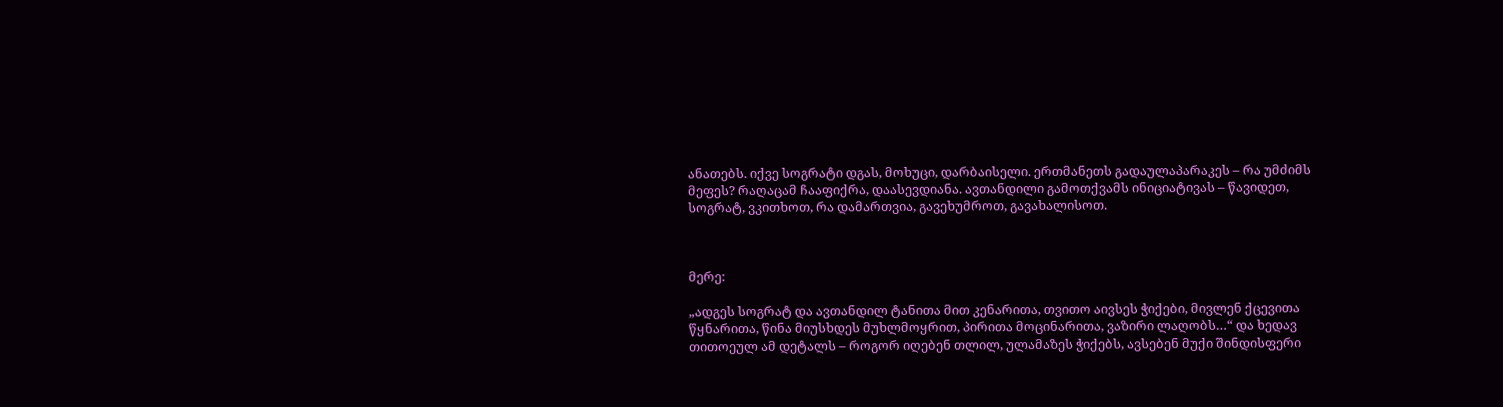ანათებს. იქვე სოგრატი დგას, მოხუცი, დარბაისელი. ერთმანეთს გადაულაპარაკეს – რა უმძიმს მეფეს? რაღაცამ ჩააფიქრა, დაასევდიანა. ავთანდილი გამოთქვამს ინიციატივას – წავიდეთ, სოგრატ, ვკითხოთ, რა დამართვია, გავეხუმროთ, გავახალისოთ.



მერე:

„ადგეს სოგრატ და ავთანდილ ტანითა მით კენარითა, თვითო აივსეს ჭიქები, მივლენ ქცევითა წყნარითა, წინა მიუსხდეს მუხლმოყრით, პირითა მოცინარითა, ვაზირი ლაღობს…“ და ხედავ თითოეულ ამ დეტალს – როგორ იღებენ თლილ, ულამაზეს ჭიქებს, ავსებენ მუქი შინდისფერი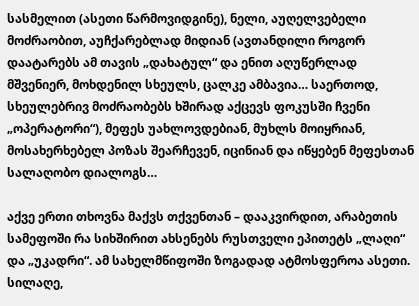სასმელით (ასეთი წარმოვიდგინე), ნელი, აუღელვებელი მოძრაობით, აუჩქარებლად მიდიან (ავთანდილი როგორ დაატარებს ამ თავის „დახატულ“ და ენით აღუწერლად მშვენიერ, მოხდენილ სხეულს, ცალკე ამბავია… საერთოდ, სხეულებრივ მოძრაობებს ხშირად აქცევს ფოკუსში ჩვენი „ოპერატორი“), მეფეს უახლოვდებიან, მუხლს მოიყრიან, მოსახერხებელ პოზას შეარჩევენ, იცინიან და იწყებენ მეფესთან სალაღობო დიალოგს…

აქვე ერთი თხოვნა მაქვს თქვენთან – დააკვირდით, არაბეთის სამეფოში რა სიხშირით ახსენებს რუსთველი ეპითეტს „ლაღი“ და „უკადრი“. ამ სახელმწიფოში ზოგადად ატმოსფეროა ასეთი. სილაღე,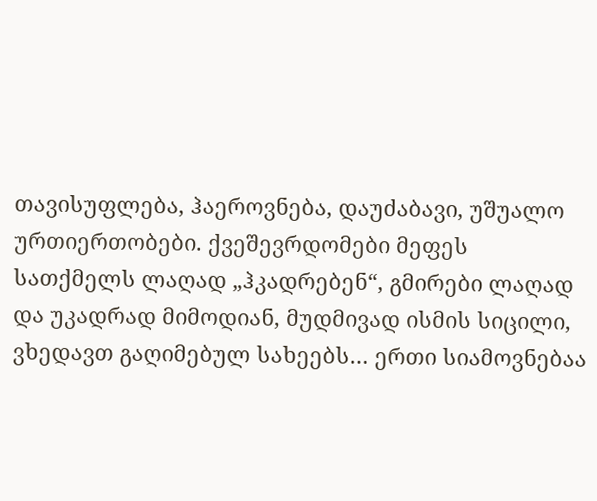თავისუფლება, ჰაეროვნება, დაუძაბავი, უშუალო ურთიერთობები. ქვეშევრდომები მეფეს სათქმელს ლაღად „ჰკადრებენ“, გმირები ლაღად და უკადრად მიმოდიან, მუდმივად ისმის სიცილი, ვხედავთ გაღიმებულ სახეებს… ერთი სიამოვნებაა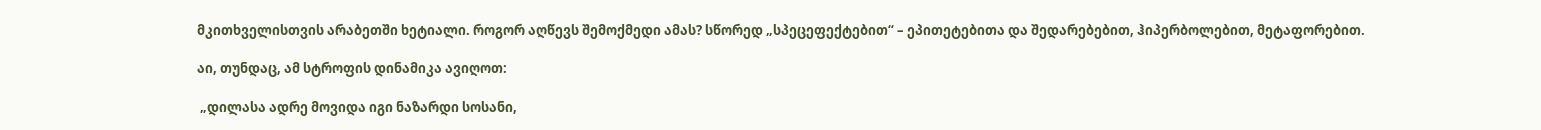მკითხველისთვის არაბეთში ხეტიალი. როგორ აღწევს შემოქმედი ამას? სწორედ „სპეცეფექტებით“ – ეპითეტებითა და შედარებებით, ჰიპერბოლებით, მეტაფორებით.

აი, თუნდაც, ამ სტროფის დინამიკა ავიღოთ:

 „დილასა ადრე მოვიდა იგი ნაზარდი სოსანი,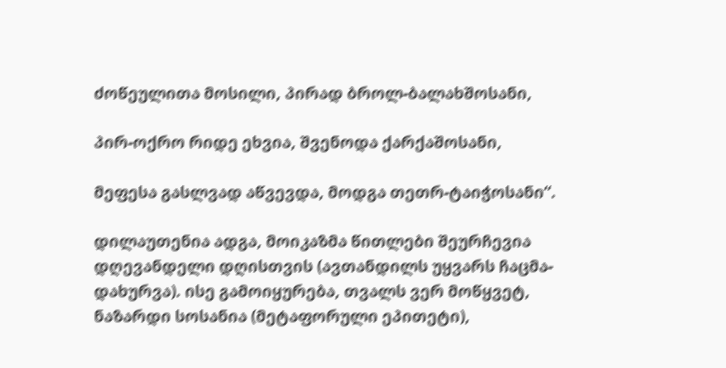ძოწეულითა მოსილი, პირად ბროლ-ბალახშოსანი,

პირ-ოქრო რიდე ეხვია, შვენოდა ქარქაშოსანი,

მეფესა გასლვად აწვევდა, მოდგა თეთრ-ტაიჭოსანი“.

დილაუთენია ადგა, მოიკაზმა წითლები შეურჩევია დღევანდელი დღისთვის (ავთანდილს უყვარს ჩაცმა-დახურვა). ისე გამოიყურება, თვალს ვერ მოწყვეტ, ნაზარდი სოსანია (მეტაფორული ეპითეტი),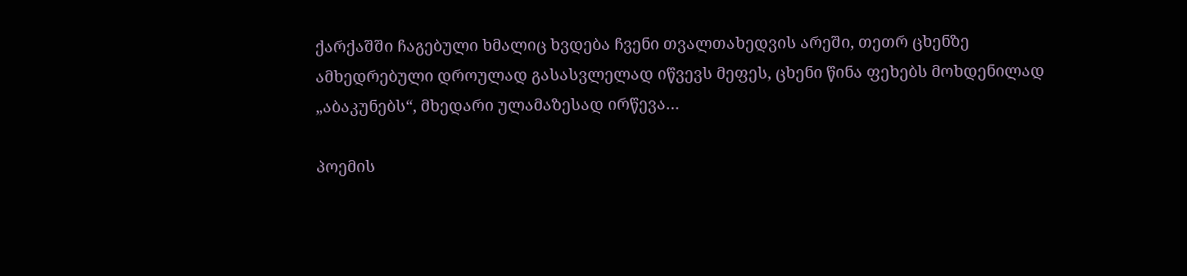ქარქაშში ჩაგებული ხმალიც ხვდება ჩვენი თვალთახედვის არეში, თეთრ ცხენზე ამხედრებული დროულად გასასვლელად იწვევს მეფეს, ცხენი წინა ფეხებს მოხდენილად „აბაკუნებს“, მხედარი ულამაზესად ირწევა…

პოემის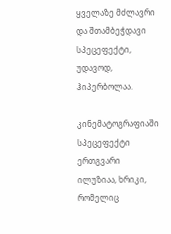ყველაზე მძლავრი და შთამბეჭდავი სპეცეფექტი, უდავოდ, ჰიპერბოლაა.

კინემატოგრაფიაში სპეცეფექტი ერთგვარი ილუზიაა, ხრიკი, რომელიც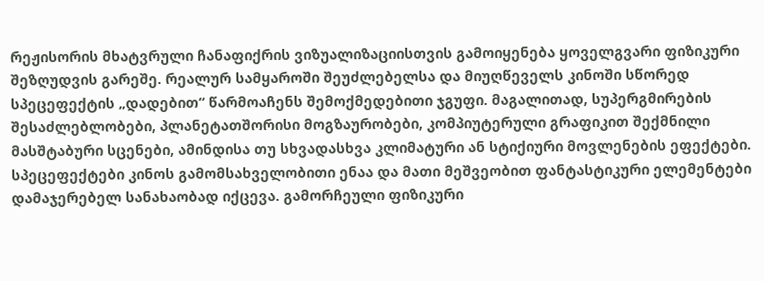რეჟისორის მხატვრული ჩანაფიქრის ვიზუალიზაციისთვის გამოიყენება ყოველგვარი ფიზიკური შეზღუდვის გარეშე. რეალურ სამყაროში შეუძლებელსა და მიუღწეველს კინოში სწორედ სპეცეფექტის „დადებით“ წარმოაჩენს შემოქმედებითი ჯგუფი. მაგალითად, სუპერგმირების შესაძლებლობები, პლანეტათშორისი მოგზაურობები, კომპიუტერული გრაფიკით შექმნილი მასშტაბური სცენები, ამინდისა თუ სხვადასხვა კლიმატური ან სტიქიური მოვლენების ეფექტები. სპეცეფექტები კინოს გამომსახველობითი ენაა და მათი მეშვეობით ფანტასტიკური ელემენტები დამაჯერებელ სანახაობად იქცევა. გამორჩეული ფიზიკური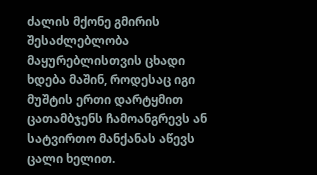ძალის მქონე გმირის შესაძლებლობა მაყურებლისთვის ცხადი ხდება მაშინ, როდესაც იგი მუშტის ერთი დარტყმით ცათამბჯენს ჩამოანგრევს ან სატვირთო მანქანას აწევს ცალი ხელით.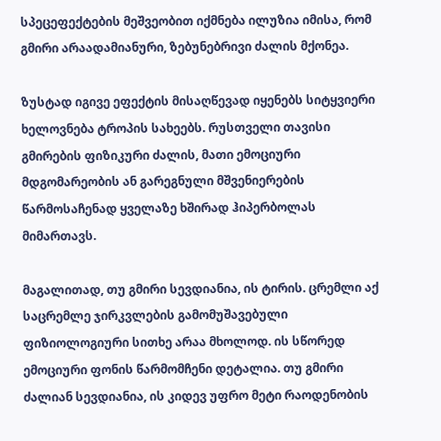სპეცეფექტების მეშვეობით იქმნება ილუზია იმისა, რომ გმირი არაადამიანური, ზებუნებრივი ძალის მქონეა.

ზუსტად იგივე ეფექტის მისაღწევად იყენებს სიტყვიერი ხელოვნება ტროპის სახეებს. რუსთველი თავისი გმირების ფიზიკური ძალის, მათი ემოციური მდგომარეობის ან გარეგნული მშვენიერების წარმოსაჩენად ყველაზე ხშირად ჰიპერბოლას მიმართავს.

მაგალითად, თუ გმირი სევდიანია, ის ტირის. ცრემლი აქ საცრემლე ჯირკვლების გამომუშავებული ფიზიოლოგიური სითხე არაა მხოლოდ. ის სწორედ ემოციური ფონის წარმომჩენი დეტალია. თუ გმირი ძალიან სევდიანია, ის კიდევ უფრო მეტი რაოდენობის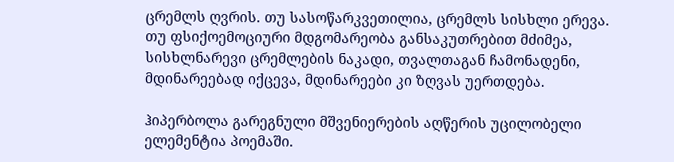ცრემლს ღვრის. თუ სასოწარკვეთილია, ცრემლს სისხლი ერევა. თუ ფსიქოემოციური მდგომარეობა განსაკუთრებით მძიმეა, სისხლნარევი ცრემლების ნაკადი, თვალთაგან ჩამონადენი, მდინარეებად იქცევა, მდინარეები კი ზღვას უერთდება.

ჰიპერბოლა გარეგნული მშვენიერების აღწერის უცილობელი ელემენტია პოემაში.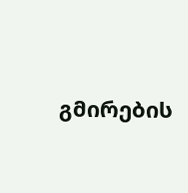გმირების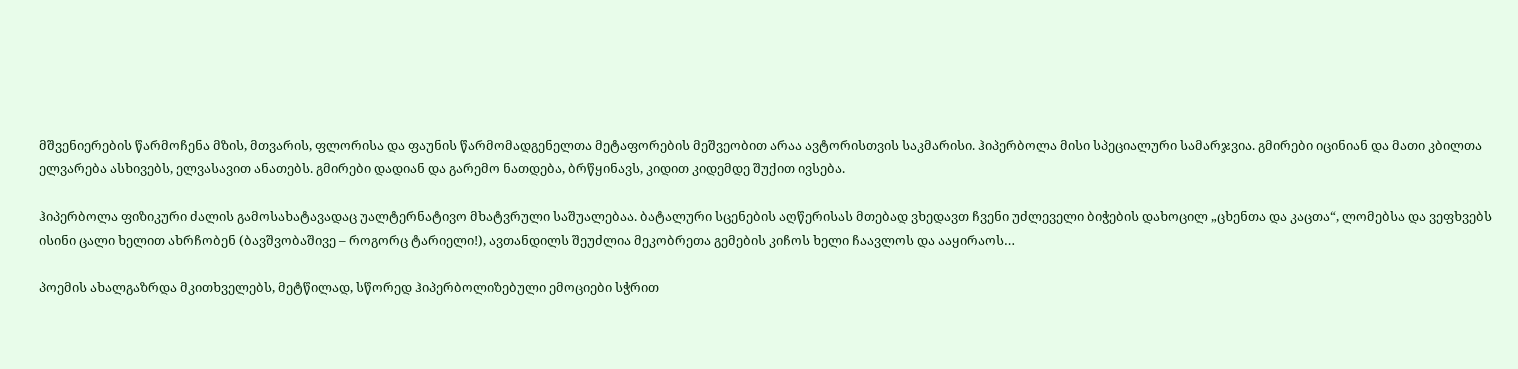მშვენიერების წარმოჩენა მზის, მთვარის, ფლორისა და ფაუნის წარმომადგენელთა მეტაფორების მეშვეობით არაა ავტორისთვის საკმარისი. ჰიპერბოლა მისი სპეციალური სამარჯვია. გმირები იცინიან და მათი კბილთა ელვარება ასხივებს, ელვასავით ანათებს. გმირები დადიან და გარემო ნათდება, ბრწყინავს, კიდით კიდემდე შუქით ივსება.

ჰიპერბოლა ფიზიკური ძალის გამოსახატავადაც უალტერნატივო მხატვრული საშუალებაა. ბატალური სცენების აღწერისას მთებად ვხედავთ ჩვენი უძლეველი ბიჭების დახოცილ „ცხენთა და კაცთა“, ლომებსა და ვეფხვებს ისინი ცალი ხელით ახრჩობენ (ბავშვობაშივე – როგორც ტარიელი!), ავთანდილს შეუძლია მეკობრეთა გემების კიჩოს ხელი ჩაავლოს და ააყირაოს…

პოემის ახალგაზრდა მკითხველებს, მეტწილად, სწორედ ჰიპერბოლიზებული ემოციები სჭრით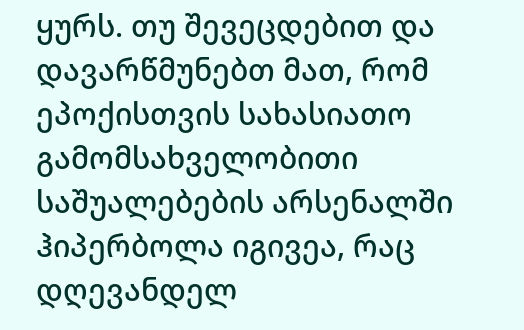ყურს. თუ შევეცდებით და დავარწმუნებთ მათ, რომ ეპოქისთვის სახასიათო გამომსახველობითი საშუალებების არსენალში ჰიპერბოლა იგივეა, რაც დღევანდელ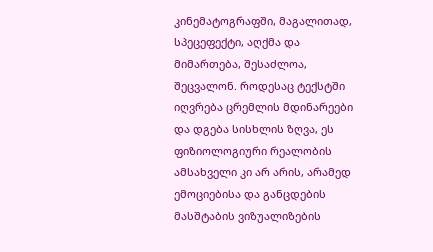კინემატოგრაფში, მაგალითად, სპეცეფექტი, აღქმა და მიმართება, შესაძლოა, შეცვალონ. როდესაც ტექსტში იღვრება ცრემლის მდინარეები და დგება სისხლის ზღვა, ეს ფიზიოლოგიური რეალობის ამსახველი კი არ არის, არამედ ემოციებისა და განცდების მასშტაბის ვიზუალიზების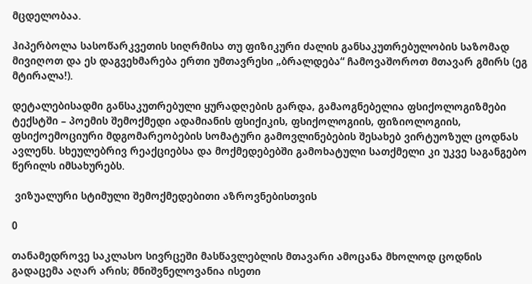მცდელობაა.

ჰიპერბოლა სასოწარკვეთის სიღრმისა თუ ფიზიკური ძალის განსაკუთრებულობის საზომად მივიღოთ და ეს დაგვეხმარება ერთი უმთავრესი „ბრალდება“ ჩამოვაშოროთ მთავარ გმირს (ეგ მტირალა!).

დეტალებისადმი განსაკუთრებული ყურადღების გარდა, გამაოგნებელია ფსიქოლოგიზმები ტექსტში – პოემის შემოქმედი ადამიანის ფსიქიკის, ფსიქოლოგიის, ფიზიოლოგიის, ფსიქოემოციური მდგომარეობების სომატური გამოვლინებების შესახებ ვირტუოზულ ცოდნას ავლენს. სხეულებრივ რეაქციებსა და მოქმედებებში გამოხატული სათქმელი კი უკვე საგანგებო წერილს იმსახურებს.

 ვიზუალური სტიმული შემოქმედებითი აზროვნებისთვის

0

თანამედროვე საკლასო სივრცეში მასწავლებლის მთავარი ამოცანა მხოლოდ ცოდნის გადაცემა აღარ არის; მნიშვნელოვანია ისეთი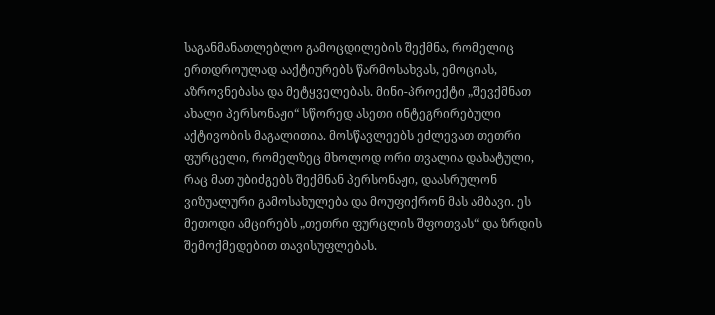საგანმანათლებლო გამოცდილების შექმნა, რომელიც ერთდროულად ააქტიურებს წარმოსახვას, ემოციას, აზროვნებასა და მეტყველებას. მინი-პროექტი „შევქმნათ ახალი პერსონაჟი“ სწორედ ასეთი ინტეგრირებული აქტივობის მაგალითია. მოსწავლეებს ეძლევათ თეთრი ფურცელი, რომელზეც მხოლოდ ორი თვალია დახატული, რაც მათ უბიძგებს შექმნან პერსონაჟი, დაასრულონ ვიზუალური გამოსახულება და მოუფიქრონ მას ამბავი. ეს მეთოდი ამცირებს „თეთრი ფურცლის შფოთვას“ და ზრდის შემოქმედებით თავისუფლებას.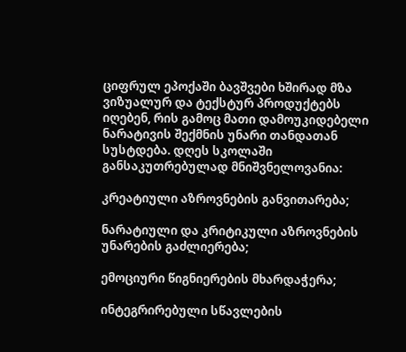ციფრულ ეპოქაში ბავშვები ხშირად მზა ვიზუალურ და ტექსტურ პროდუქტებს იღებენ, რის გამოც მათი დამოუკიდებელი ნარატივის შექმნის უნარი თანდათან სუსტდება. დღეს სკოლაში განსაკუთრებულად მნიშვნელოვანია:

კრეატიული აზროვნების განვითარება;

ნარატიული და კრიტიკული აზროვნების უნარების გაძლიერება;

ემოციური წიგნიერების მხარდაჭერა;

ინტეგრირებული სწავლების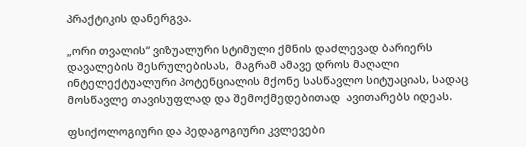პრაქტიკის დანერგვა.

„ორი თვალის“ ვიზუალური სტიმული ქმნის დაძლევად ბარიერს დავალების შესრულებისას,  მაგრამ ამავე დროს მაღალი ინტელექტუალური პოტენციალის მქონე სასწავლო სიტუაციას, სადაც მოსწავლე თავისუფლად და შემოქმედებითად  ავითარებს იდეას.

ფსიქოლოგიური და პედაგოგიური კვლევები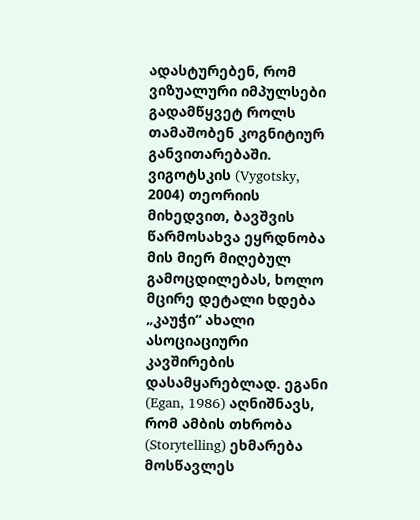ადასტურებენ, რომ ვიზუალური იმპულსები გადამწყვეტ როლს თამაშობენ კოგნიტიურ განვითარებაში. ვიგოტსკის (Vygotsky, 2004) თეორიის მიხედვით, ბავშვის წარმოსახვა ეყრდნობა მის მიერ მიღებულ გამოცდილებას, ხოლო მცირე დეტალი ხდება „კაუჭი“ ახალი ასოციაციური კავშირების დასამყარებლად. ეგანი (Egan, 1986) აღნიშნავს, რომ ამბის თხრობა (Storytelling) ეხმარება მოსწავლეს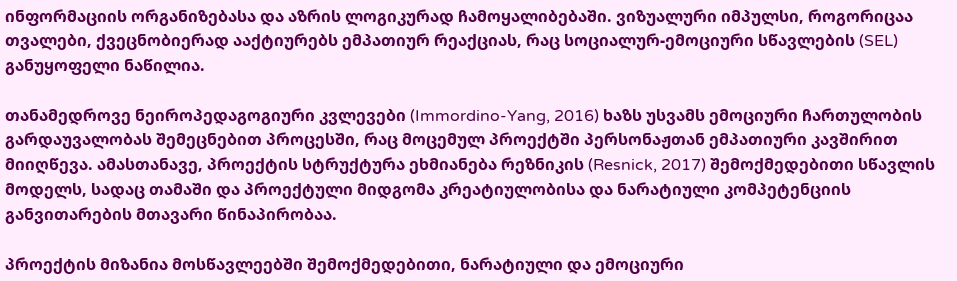ინფორმაციის ორგანიზებასა და აზრის ლოგიკურად ჩამოყალიბებაში. ვიზუალური იმპულსი, როგორიცაა თვალები, ქვეცნობიერად ააქტიურებს ემპათიურ რეაქციას, რაც სოციალურ-ემოციური სწავლების (SEL) განუყოფელი ნაწილია.

თანამედროვე ნეიროპედაგოგიური კვლევები (Immordino-Yang, 2016) ხაზს უსვამს ემოციური ჩართულობის გარდაუვალობას შემეცნებით პროცესში, რაც მოცემულ პროექტში პერსონაჟთან ემპათიური კავშირით მიიღწევა. ამასთანავე, პროექტის სტრუქტურა ეხმიანება რეზნიკის (Resnick, 2017) შემოქმედებითი სწავლის მოდელს, სადაც თამაში და პროექტული მიდგომა კრეატიულობისა და ნარატიული კომპეტენციის განვითარების მთავარი წინაპირობაა.

პროექტის მიზანია მოსწავლეებში შემოქმედებითი, ნარატიული და ემოციური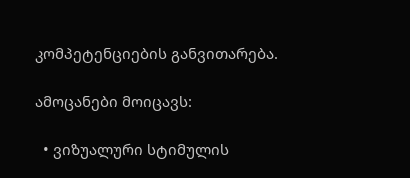კომპეტენციების განვითარება.

ამოცანები მოიცავს:

  • ვიზუალური სტიმულის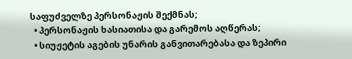საფუძველზე პერსონაჟის შექმნას;
  • პერსონაჟის ხასიათისა და გარემოს აღწერას;
  • სიუჟეტის აგების უნარის განვითარებასა და ზეპირი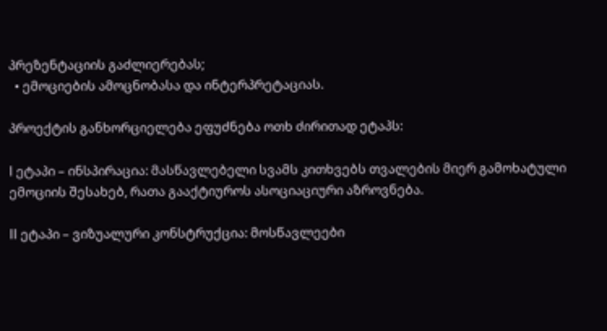პრეზენტაციის გაძლიერებას;
  • ემოციების ამოცნობასა და ინტერპრეტაციას.

პროექტის განხორციელება ეფუძნება ოთხ ძირითად ეტაპს:

I ეტაპი – ინსპირაცია: მასწავლებელი სვამს კითხვებს თვალების მიერ გამოხატული ემოციის შესახებ, რათა გააქტიუროს ასოციაციური აზროვნება.

II ეტაპი – ვიზუალური კონსტრუქცია: მოსწავლეები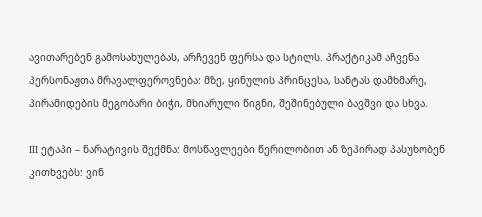ავითარებენ გამოსახულებას, არჩევენ ფერსა და სტილს. პრაქტიკამ აჩვენა პერსონაჟთა მრავალფეროვნება: მზე, ყინულის პრინცესა, სანტას დამხმარე, პირამიდების მეგობარი ბიჭი, მხიარული წიგნი, შეშინებული ბავშვი და სხვა.

III ეტაპი – ნარატივის შექმნა: მოსწავლეები წერილობით ან ზეპირად პასუხობენ კითხვებს: ვინ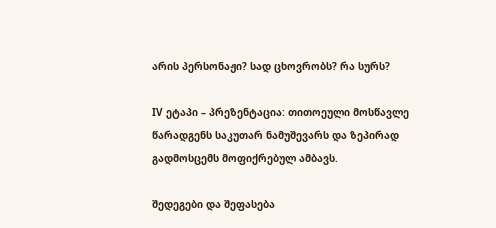არის პერსონაჟი? სად ცხოვრობს? რა სურს?

IV ეტაპი – პრეზენტაცია: თითოეული მოსწავლე წარადგენს საკუთარ ნამუშევარს და ზეპირად გადმოსცემს მოფიქრებულ ამბავს.

შედეგები და შეფასება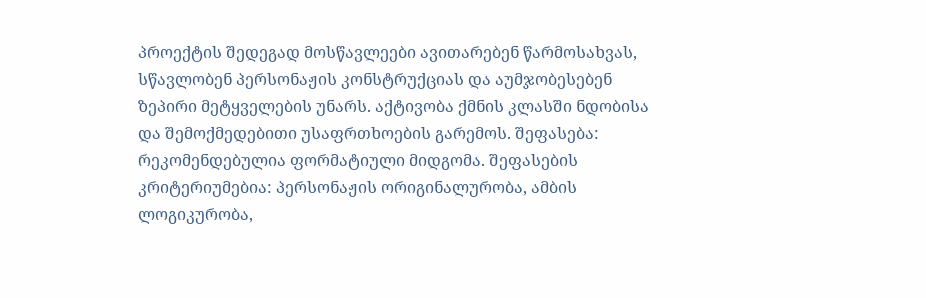პროექტის შედეგად მოსწავლეები ავითარებენ წარმოსახვას, სწავლობენ პერსონაჟის კონსტრუქციას და აუმჯობესებენ ზეპირი მეტყველების უნარს. აქტივობა ქმნის კლასში ნდობისა და შემოქმედებითი უსაფრთხოების გარემოს. შეფასება: რეკომენდებულია ფორმატიული მიდგომა. შეფასების კრიტერიუმებია: პერსონაჟის ორიგინალურობა, ამბის ლოგიკურობა,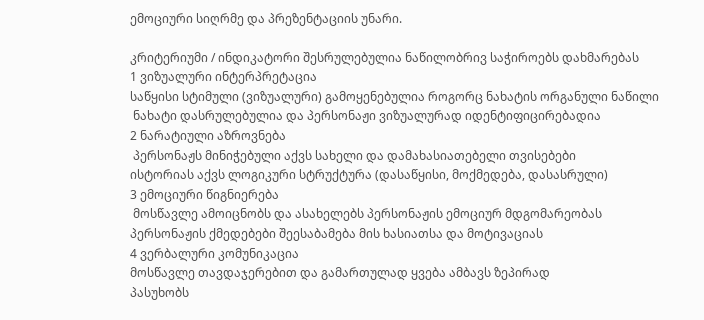ემოციური სიღრმე და პრეზენტაციის უნარი.

კრიტერიუმი / ინდიკატორი შესრულებულია ნაწილობრივ საჭიროებს დახმარებას
1 ვიზუალური ინტერპრეტაცია
საწყისი სტიმული (ვიზუალური) გამოყენებულია როგორც ნახატის ორგანული ნაწილი
 ნახატი დასრულებულია და პერსონაჟი ვიზუალურად იდენტიფიცირებადია
2 ნარატიული აზროვნება
 პერსონაჟს მინიჭებული აქვს სახელი და დამახასიათებელი თვისებები
ისტორიას აქვს ლოგიკური სტრუქტურა (დასაწყისი, მოქმედება, დასასრული)
3 ემოციური წიგნიერება
 მოსწავლე ამოიცნობს და ასახელებს პერსონაჟის ემოციურ მდგომარეობას
პერსონაჟის ქმედებები შეესაბამება მის ხასიათსა და მოტივაციას
4 ვერბალური კომუნიკაცია
მოსწავლე თავდაჯერებით და გამართულად ყვება ამბავს ზეპირად
პასუხობს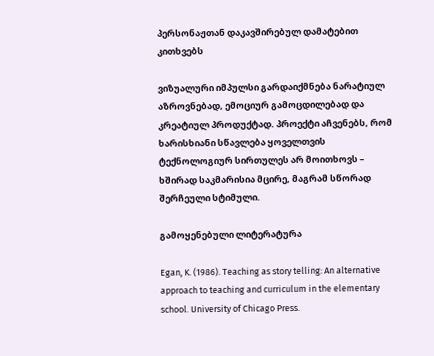პერსონაჟთან დაკავშირებულ დამატებით კითხვებს

ვიზუალური იმპულსი გარდაიქმნება ნარატიულ აზროვნებად, ემოციურ გამოცდილებად და კრეატიულ პროდუქტად. პროექტი აჩვენებს, რომ ხარისხიანი სწავლება ყოველთვის ტექნოლოგიურ სირთულეს არ მოითხოვს – ხშირად საკმარისია მცირე, მაგრამ სწორად შერჩეული სტიმული.

გამოყენებული ლიტერატურა

Egan, K. (1986). Teaching as story telling: An alternative approach to teaching and curriculum in the elementary school. University of Chicago Press.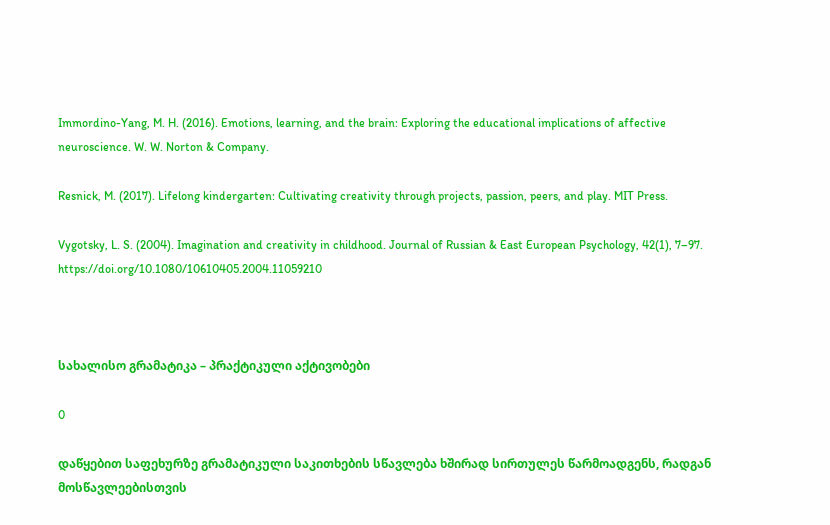Immordino-Yang, M. H. (2016). Emotions, learning, and the brain: Exploring the educational implications of affective neuroscience. W. W. Norton & Company.

Resnick, M. (2017). Lifelong kindergarten: Cultivating creativity through projects, passion, peers, and play. MIT Press.

Vygotsky, L. S. (2004). Imagination and creativity in childhood. Journal of Russian & East European Psychology, 42(1), 7–97. https://doi.org/10.1080/10610405.2004.11059210



სახალისო გრამატიკა – პრაქტიკული აქტივობები

0

დაწყებით საფეხურზე გრამატიკული საკითხების სწავლება ხშირად სირთულეს წარმოადგენს, რადგან მოსწავლეებისთვის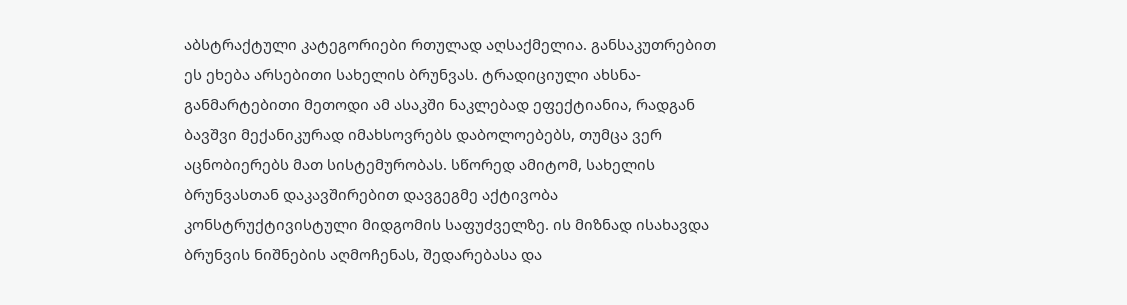აბსტრაქტული კატეგორიები რთულად აღსაქმელია. განსაკუთრებით ეს ეხება არსებითი სახელის ბრუნვას. ტრადიციული ახსნა-განმარტებითი მეთოდი ამ ასაკში ნაკლებად ეფექტიანია, რადგან ბავშვი მექანიკურად იმახსოვრებს დაბოლოებებს, თუმცა ვერ აცნობიერებს მათ სისტემურობას. სწორედ ამიტომ, სახელის ბრუნვასთან დაკავშირებით დავგეგმე აქტივობა  კონსტრუქტივისტული მიდგომის საფუძველზე. ის მიზნად ისახავდა ბრუნვის ნიშნების აღმოჩენას, შედარებასა და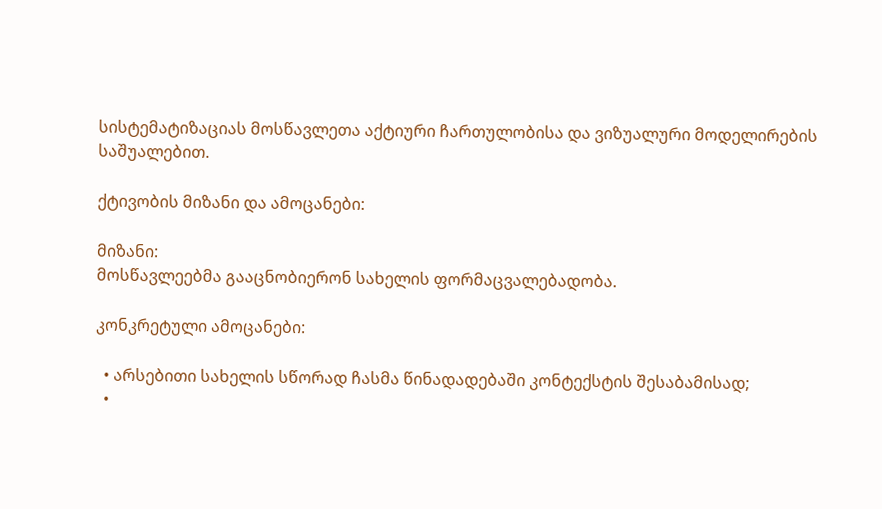სისტემატიზაციას მოსწავლეთა აქტიური ჩართულობისა და ვიზუალური მოდელირების საშუალებით.

ქტივობის მიზანი და ამოცანები:

მიზანი:
მოსწავლეებმა გააცნობიერონ სახელის ფორმაცვალებადობა.

კონკრეტული ამოცანები:

  • არსებითი სახელის სწორად ჩასმა წინადადებაში კონტექსტის შესაბამისად;
  •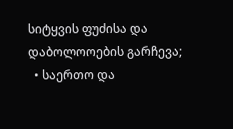სიტყვის ფუძისა და დაბოლოოების გარჩევა;
  • საერთო და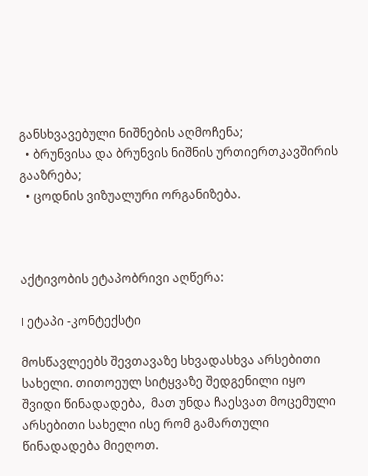განსხვავებული ნიშნების აღმოჩენა;
  • ბრუნვისა და ბრუნვის ნიშნის ურთიერთკავშირის გააზრება;
  • ცოდნის ვიზუალური ორგანიზება.



აქტივობის ეტაპობრივი აღწერა:

I ეტაპი -კონტექსტი

მოსწავლეებს შევთავაზე სხვადასხვა არსებითი სახელი. თითოეულ სიტყვაზე შედგენილი იყო შვიდი წინადადება,  მათ უნდა ჩაესვათ მოცემული არსებითი სახელი ისე რომ გამართული წინადადება მიეღოთ.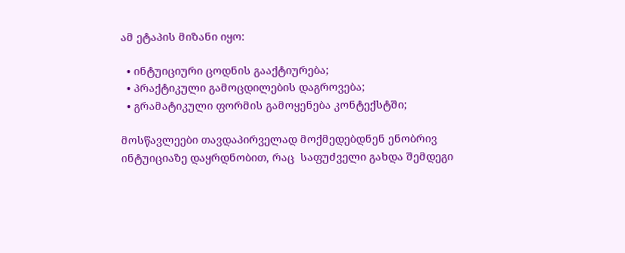ამ ეტაპის მიზანი იყო:

  • ინტუიციური ცოდნის გააქტიურება;
  • პრაქტიკული გამოცდილების დაგროვება;
  • გრამატიკული ფორმის გამოყენება კონტექსტში;

მოსწავლეები თავდაპირველად მოქმედებდნენ ენობრივ ინტუიციაზე დაყრდნობით, რაც  საფუძველი გახდა შემდეგი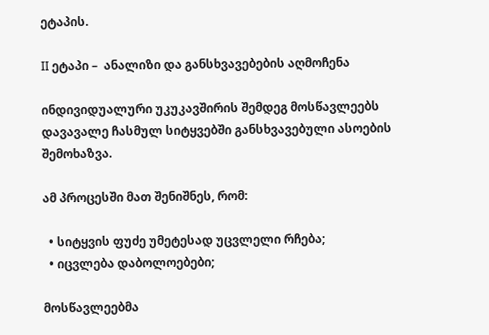ეტაპის.

II ეტაპი –  ანალიზი და განსხვავებების აღმოჩენა

ინდივიდუალური უკუკავშირის შემდეგ მოსწავლეებს დავავალე ჩასმულ სიტყვებში განსხვავებული ასოების შემოხაზვა.

ამ პროცესში მათ შენიშნეს, რომ:

  • სიტყვის ფუძე უმეტესად უცვლელი რჩება;
  • იცვლება დაბოლოებები;

მოსწავლეებმა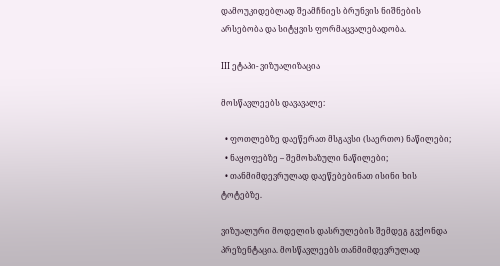დამოუკიდებლად შეამჩნიეს ბრუნვის ნიშნების არსებობა და სიტყვის ფორმაცვალებადობა.

III ეტაპი- ვიზუალიზაცია

მოსწავლეებს დავავალე:

  • ფოთლებზე დაეწერათ მსგავსი (საერთო) ნაწილები;
  • ნაყოფებზე – შემოხაზული ნაწილები;
  • თანმიმდევრულად დაეწებებინათ ისინი ხის ტოტებზე.

ვიზუალური მოდელის დასრულების შემდეგ გვქონდა პრეზენტაცია. მოსწავლეებს თანმიმდევრულად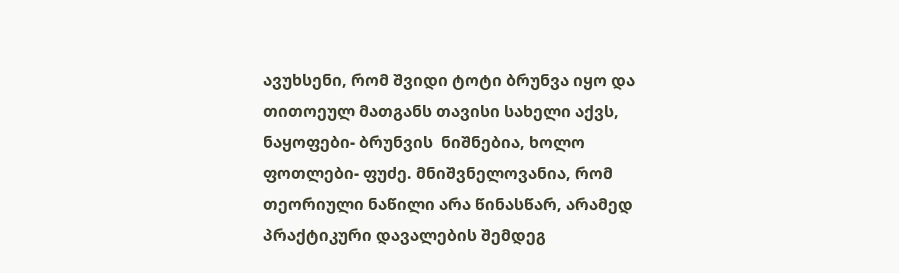ავუხსენი, რომ შვიდი ტოტი ბრუნვა იყო და თითოეულ მათგანს თავისი სახელი აქვს, ნაყოფები- ბრუნვის  ნიშნებია, ხოლო ფოთლები- ფუძე. მნიშვნელოვანია, რომ თეორიული ნაწილი არა წინასწარ, არამედ პრაქტიკური დავალების შემდეგ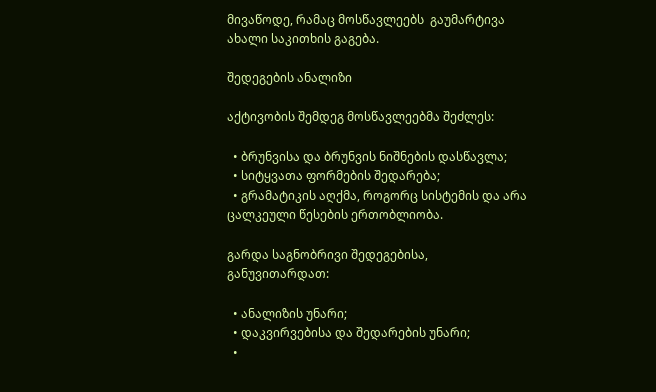მივაწოდე, რამაც მოსწავლეებს  გაუმარტივა ახალი საკითხის გაგება.

შედეგების ანალიზი

აქტივობის შემდეგ მოსწავლეებმა შეძლეს:

  • ბრუნვისა და ბრუნვის ნიშნების დასწავლა;
  • სიტყვათა ფორმების შედარება;
  • გრამატიკის აღქმა, როგორც სისტემის და არა ცალკეული წესების ერთობლიობა.

გარდა საგნობრივი შედეგებისა, განუვითარდათ:

  • ანალიზის უნარი;
  • დაკვირვებისა და შედარების უნარი;
  •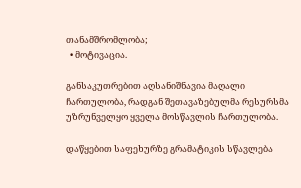თანამშრომლობა;
  • მოტივაცია.

განსაკუთრებით აღსანიშნავია მაღალი ჩართულობა, რადგან შეთავაზებულმა რესურსმა უზრუნველყო ყველა მოსწავლის ჩართულობა.

დაწყებით საფეხურზე გრამატიკის სწავლება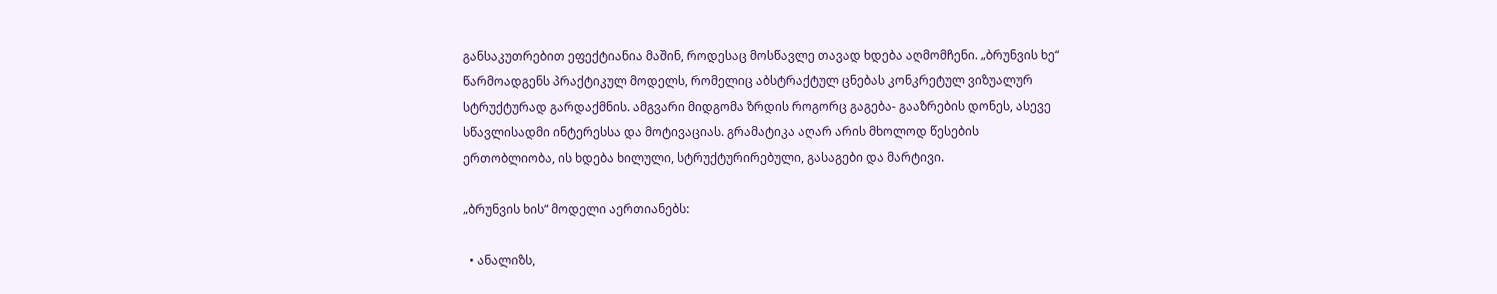განსაკუთრებით ეფექტიანია მაშინ, როდესაც მოსწავლე თავად ხდება აღმომჩენი. „ბრუნვის ხე“ წარმოადგენს პრაქტიკულ მოდელს, რომელიც აბსტრაქტულ ცნებას კონკრეტულ ვიზუალურ სტრუქტურად გარდაქმნის. ამგვარი მიდგომა ზრდის როგორც გაგება- გააზრების დონეს, ასევე სწავლისადმი ინტერესსა და მოტივაციას. გრამატიკა აღარ არის მხოლოდ წესების ერთობლიობა, ის ხდება ხილული, სტრუქტურირებული, გასაგები და მარტივი.

„ბრუნვის ხის“ მოდელი აერთიანებს:

  • ანალიზს,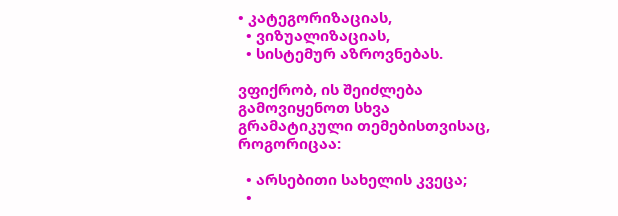• კატეგორიზაციას,
  • ვიზუალიზაციას,
  • სისტემურ აზროვნებას.

ვფიქრობ, ის შეიძლება გამოვიყენოთ სხვა გრამატიკული თემებისთვისაც, როგორიცაა:

  • არსებითი სახელის კვეცა;
  •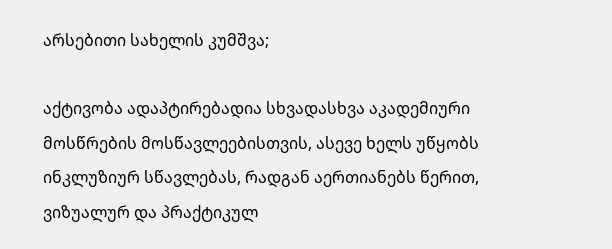არსებითი სახელის კუმშვა;

აქტივობა ადაპტირებადია სხვადასხვა აკადემიური მოსწრების მოსწავლეებისთვის, ასევე ხელს უწყობს ინკლუზიურ სწავლებას, რადგან აერთიანებს წერით, ვიზუალურ და პრაქტიკულ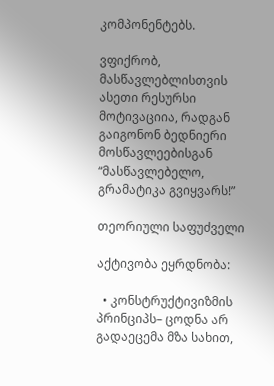კომპონენტებს.

ვფიქრობ, მასწავლებლისთვის ასეთი რესურსი მოტივაციია, რადგან გაიგონონ ბედნიერი მოსწავლეებისგან “მასწავლებელო, გრამატიკა გვიყვარს!”

თეორიული საფუძველი

აქტივობა ეყრდნობა:

  • კონსტრუქტივიზმის პრინციპს– ცოდნა არ გადაეცემა მზა სახით,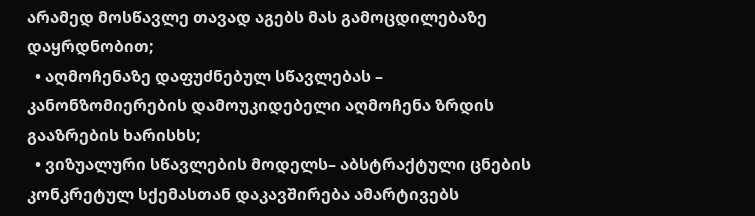არამედ მოსწავლე თავად აგებს მას გამოცდილებაზე დაყრდნობით;
  • აღმოჩენაზე დაფუძნებულ სწავლებას – კანონზომიერების დამოუკიდებელი აღმოჩენა ზრდის გააზრების ხარისხს;
  • ვიზუალური სწავლების მოდელს– აბსტრაქტული ცნების კონკრეტულ სქემასთან დაკავშირება ამარტივებს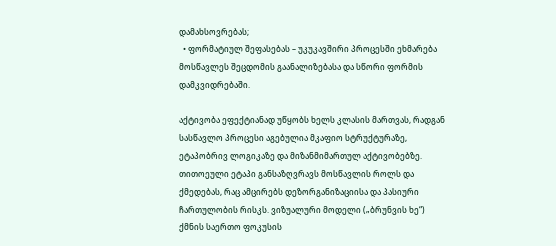დამახსოვრებას;
  • ფორმატიულ შეფასებას – უკუკავშირი პროცესში ეხმარება მოსწავლეს შეცდომის გაანალიზებასა და სწორი ფორმის დამკვიდრებაში.

აქტივობა ეფექტიანად უწყობს ხელს კლასის მართვას, რადგან სასწავლო პროცესი აგებულია მკაფიო სტრუქტურაზე, ეტაპობრივ ლოგიკაზე და მიზანმიმართულ აქტივობებზე. თითოეული ეტაპი განსაზღვრავს მოსწავლის როლს და ქმედებას, რაც ამცირებს დეზორგანიზაციისა და პასიური ჩართულობის რისკს. ვიზუალური მოდელი („ბრუნვის ხე“) ქმნის საერთო ფოკუსის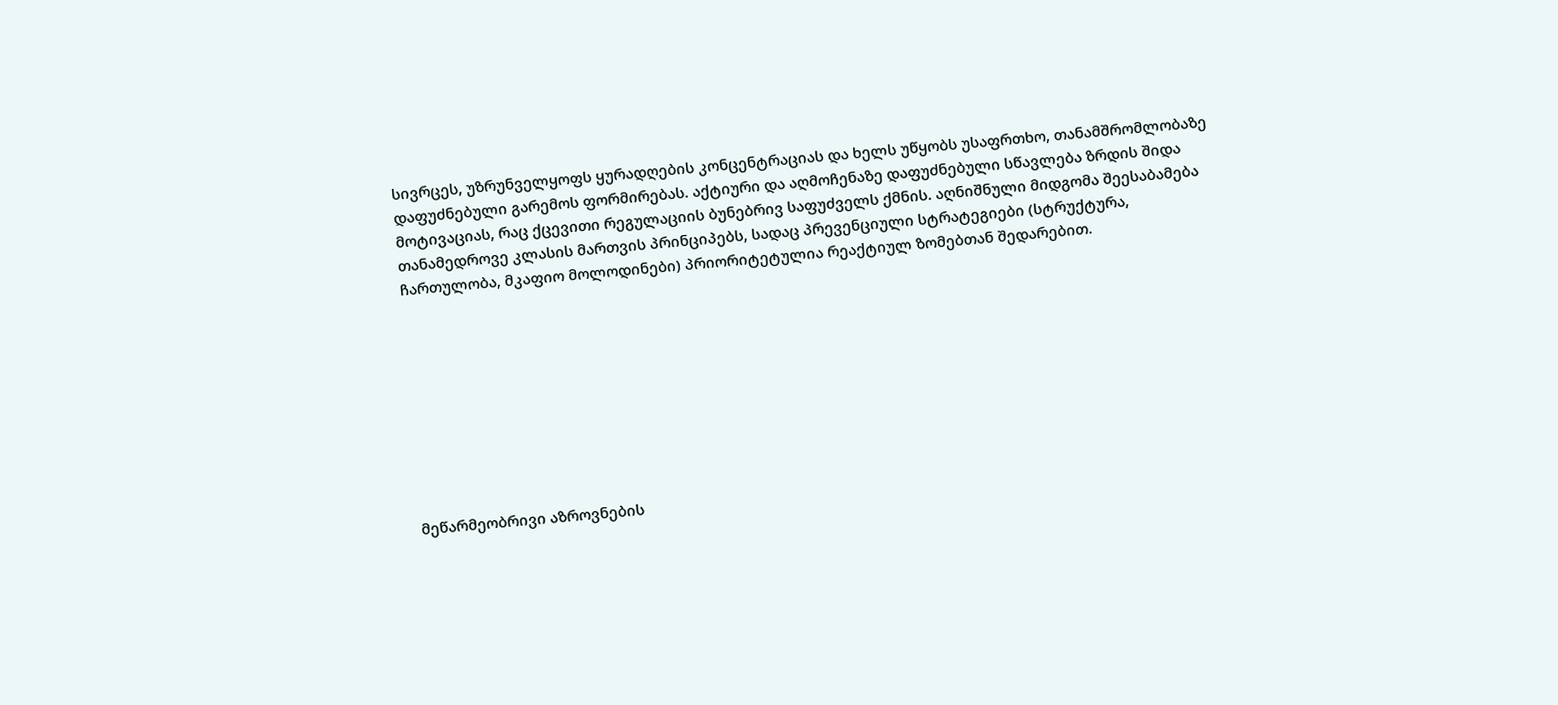სივრცეს, უზრუნველყოფს ყურადღების კონცენტრაციას და ხელს უწყობს უსაფრთხო, თანამშრომლობაზე დაფუძნებული გარემოს ფორმირებას. აქტიური და აღმოჩენაზე დაფუძნებული სწავლება ზრდის შიდა მოტივაციას, რაც ქცევითი რეგულაციის ბუნებრივ საფუძველს ქმნის. აღნიშნული მიდგომა შეესაბამება თანამედროვე კლასის მართვის პრინციპებს, სადაც პრევენციული სტრატეგიები (სტრუქტურა, ჩართულობა, მკაფიო მოლოდინები) პრიორიტეტულია რეაქტიულ ზომებთან შედარებით.









მეწარმეობრივი აზროვნების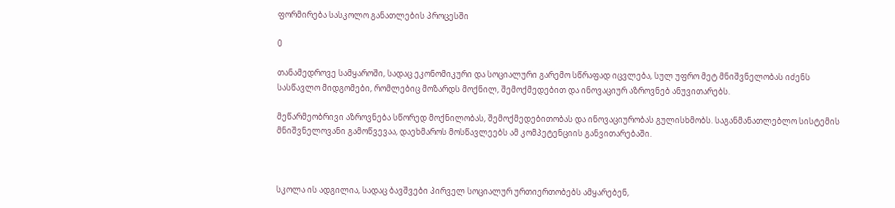ფორმირება სასკოლო განათლების პროცესში

0

თანამედროვე სამყაროში, სადაც ეკონომიკური და სოციალური გარემო სწრაფად იცვლება, სულ უფრო მეტ მნიშვნელობას იძენს სასწავლო მიდგომები, რომლებიც მოზარდს მოქნილ, შემოქმედებით და ინოვაციურ აზროვნებ ანუვითარებს.

მეწარმეობრივი აზროვნება სწორედ მოქნილობას, შემოქმედებითობას და ინოვაციურობას გულისხმობს. საგანმანათლებლო სისტემის მნიშვნელოვანი გამოწვევაა, დაეხმაროს მოსწავლეებს ამ კომპეტენციის განვითარებაში.



სკოლა ის ადგილია, სადაც ბავშვები პირველ სოციალურ ურთიერთობებს ამყარებენ,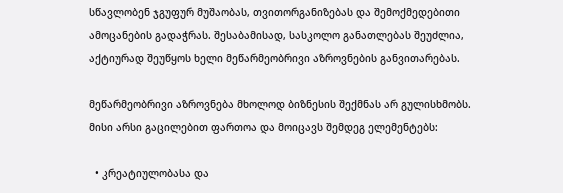სწავლობენ ჯგუფურ მუშაობას, თვითორგანიზებას და შემოქმედებითი ამოცანების გადაჭრას. შესაბამისად, სასკოლო განათლებას შეუძლია, აქტიურად შეუწყოს ხელი მეწარმეობრივი აზროვნების განვითარებას.

მეწარმეობრივი აზროვნება მხოლოდ ბიზნესის შექმნას არ გულისხმობს. მისი არსი გაცილებით ფართოა და მოიცავს შემდეგ ელემენტებს:

  • კრეატიულობასა და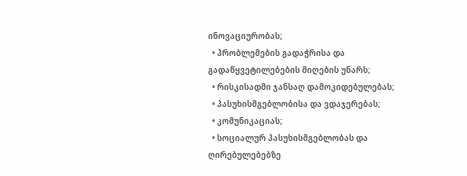ინოვაციურობას;
  • პრობლემების გადაჭრისა და გადაწყვეტილებების მიღების უნარს;
  • რისკისადმი ჯანსაღ დამოკიდებულებას;
  • პასუხისმგებლობისა და ვდაჯერებას;
  • კომუნიკაციას;
  • სოციალურ პასუხისმგებლობას და ღირებულებებზე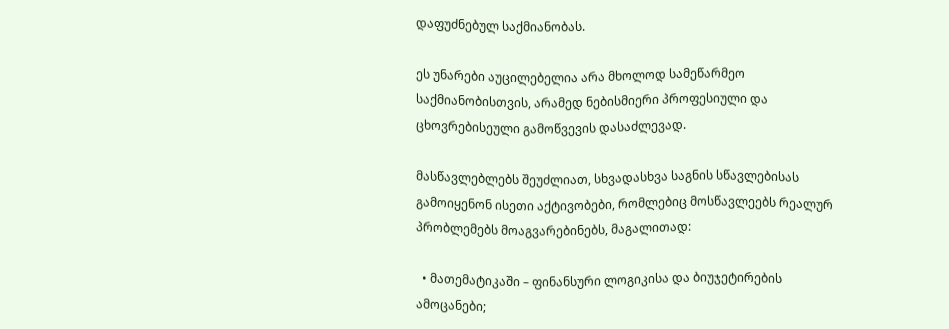დაფუძნებულ საქმიანობას.

ეს უნარები აუცილებელია არა მხოლოდ სამეწარმეო საქმიანობისთვის, არამედ ნებისმიერი პროფესიული და ცხოვრებისეული გამოწვევის დასაძლევად.

მასწავლებლებს შეუძლიათ, სხვადასხვა საგნის სწავლებისას გამოიყენონ ისეთი აქტივობები, რომლებიც მოსწავლეებს რეალურ პრობლემებს მოაგვარებინებს, მაგალითად:

  • მათემატიკაში – ფინანსური ლოგიკისა და ბიუჯეტირების ამოცანები;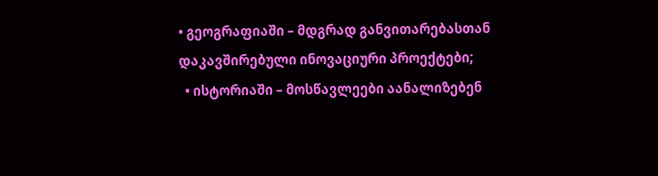• გეოგრაფიაში – მდგრად განვითარებასთან დაკავშირებული ინოვაციური პროექტები;
  • ისტორიაში – მოსწავლეები აანალიზებენ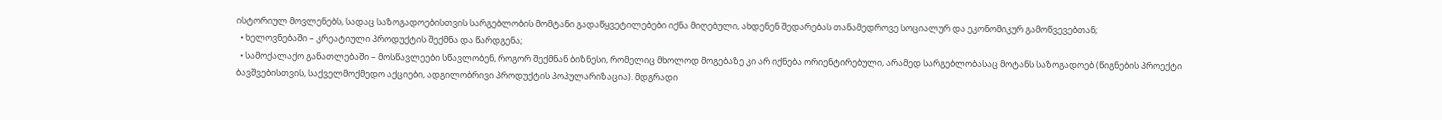ისტორიულ მოვლენებს, სადაც საზოგადოებისთვის სარგებლობის მომტანი გადაწყვეტილებები იქნა მიღებული, ახდენენ შედარებას თანამედროვე სოციალურ და ეკონომიკურ გამოწვევებთან;
  • ხელოვნებაში – კრეატიული პროდუქტის შექმნა და წარდგენა;
  • სამოქალაქო განათლებაში – მოსწავლეები სწავლობენ, როგორ შექმნან ბიზნესი, რომელიც მხოლოდ მოგებაზე კი არ იქნება ორიენტირებული, არამედ სარგებლობასაც მოტანს საზოგადოებ (წიგნების პროექტი ბავშვებისთვის, საქველმოქმედო აქციები, ადგილობრივი პროდუქტის პოპულარიზაცია). მდგრადი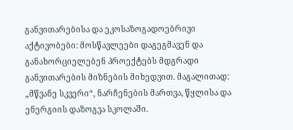განვითარებისა და ეკოსაზოგადოებრივი აქტივობები: მოსწავლეები დაგეგმავენ და განახორციელებენ პროექტებს მდგრადი განვითარების მიზნების მიხედვით. მაგალითად: „მწვანე სკვერი“, ნარჩენების მართვა, წყლისა და ენერგიის დაზოგვა სკოლაში.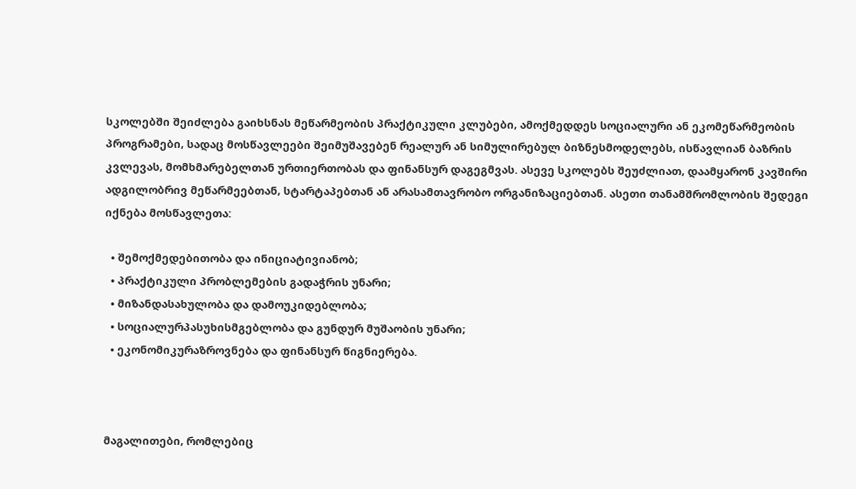სკოლებში შეიძლება გაიხსნას მეწარმეობის პრაქტიკული კლუბები, ამოქმედდეს სოციალური ან ეკომეწარმეობის პროგრამები, სადაც მოსწავლეები შეიმუშავებენ რეალურ ან სიმულირებულ ბიზნესმოდელებს, ისწავლიან ბაზრის კვლევას, მომხმარებელთან ურთიერთობას და ფინანსურ დაგეგმვას. ასევე სკოლებს შეუძლიათ, დაამყარონ კავშირი ადგილობრივ მეწარმეებთან, სტარტაპებთან ან არასამთავრობო ორგანიზაციებთან. ასეთი თანამშრომლობის შედეგი იქნება მოსწავლეთა:

  • შემოქმედებითობა და ინიციატივიანობ;
  • პრაქტიკული პრობლემების გადაჭრის უნარი;
  • მიზანდასახულობა და დამოუკიდებლობა;
  • სოციალურპასუხისმგებლობა და გუნდურ მუშაობის უნარი;
  • ეკონომიკურაზროვნება და ფინანსურ წიგნიერება.



მაგალითები, რომლებიც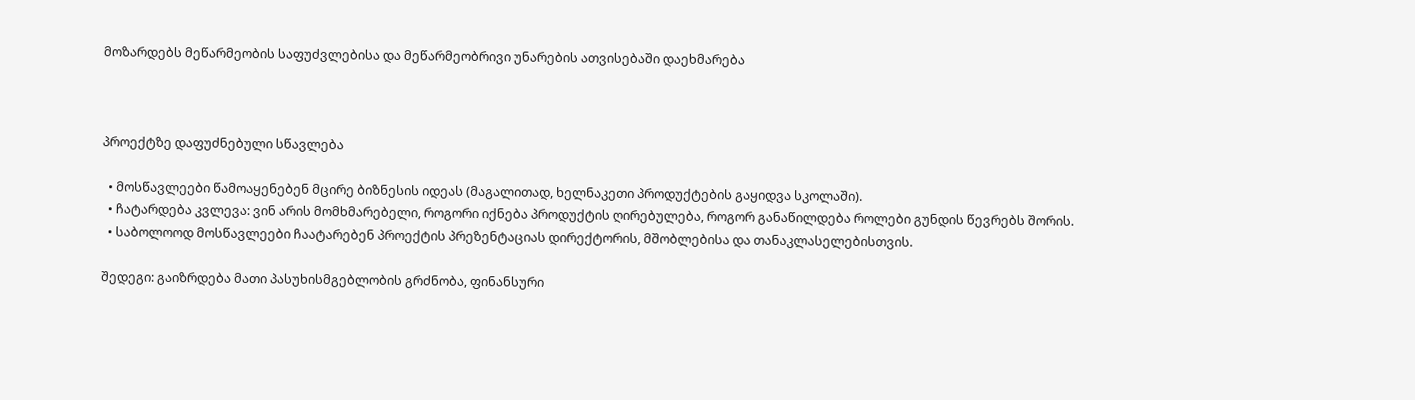მოზარდებს მეწარმეობის საფუძვლებისა და მეწარმეობრივი უნარების ათვისებაში დაეხმარება



პროექტზე დაფუძნებული სწავლება

  • მოსწავლეები წამოაყენებენ მცირე ბიზნესის იდეას (მაგალითად, ხელნაკეთი პროდუქტების გაყიდვა სკოლაში).
  • ჩატარდება კვლევა: ვინ არის მომხმარებელი, როგორი იქნება პროდუქტის ღირებულება, როგორ განაწილდება როლები გუნდის წევრებს შორის.
  • საბოლოოდ მოსწავლეები ჩაატარებენ პროექტის პრეზენტაციას დირექტორის, მშობლებისა და თანაკლასელებისთვის.

შედეგი: გაიზრდება მათი პასუხისმგებლობის გრძნობა, ფინანსური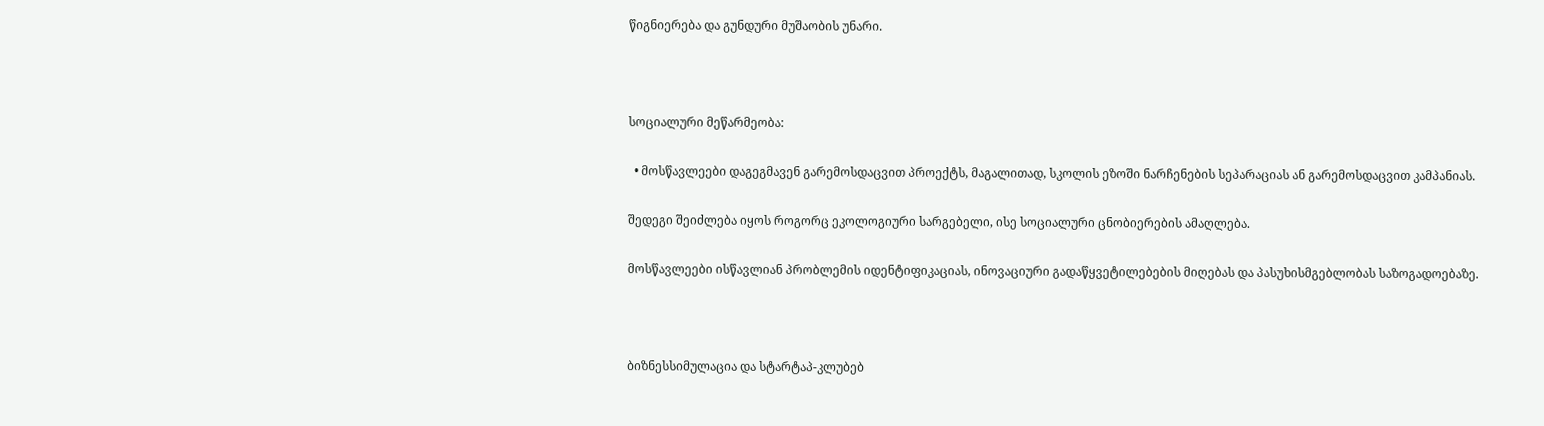წიგნიერება და გუნდური მუშაობის უნარი.



სოციალური მეწარმეობა:

  • მოსწავლეები დაგეგმავენ გარემოსდაცვით პროექტს, მაგალითად, სკოლის ეზოში ნარჩენების სეპარაციას ან გარემოსდაცვით კამპანიას.

შედეგი შეიძლება იყოს როგორც ეკოლოგიური სარგებელი, ისე სოციალური ცნობიერების ამაღლება.

მოსწავლეები ისწავლიან პრობლემის იდენტიფიკაციას, ინოვაციური გადაწყვეტილებების მიღებას და პასუხისმგებლობას საზოგადოებაზე.



ბიზნესსიმულაცია და სტარტაპ-კლუბებ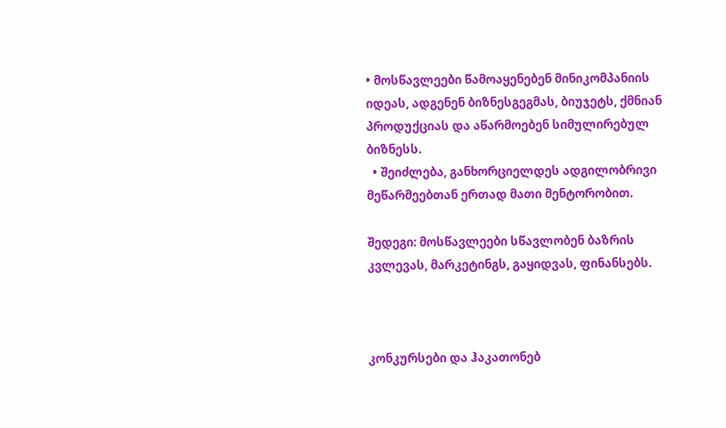• მოსწავლეები წამოაყენებენ მინიკომპანიის იდეას, ადგენენ ბიზნესგეგმას, ბიუჯეტს, ქმნიან პროდუქციას და აწარმოებენ სიმულირებულ ბიზნესს.
  • შეიძლება, განხორციელდეს ადგილობრივი მეწარმეებთან ერთად მათი მენტორობით.

შედეგი: მოსწავლეები სწავლობენ ბაზრის კვლევას, მარკეტინგს, გაყიდვას, ფინანსებს.



კონკურსები და ჰაკათონებ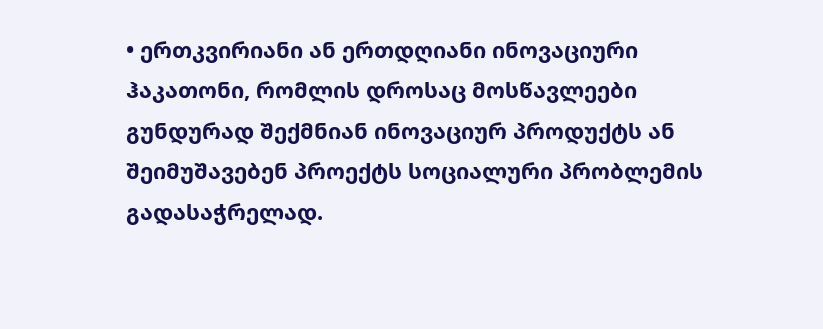• ერთკვირიანი ან ერთდღიანი ინოვაციური ჰაკათონი, რომლის დროსაც მოსწავლეები გუნდურად შექმნიან ინოვაციურ პროდუქტს ან შეიმუშავებენ პროექტს სოციალური პრობლემის გადასაჭრელად.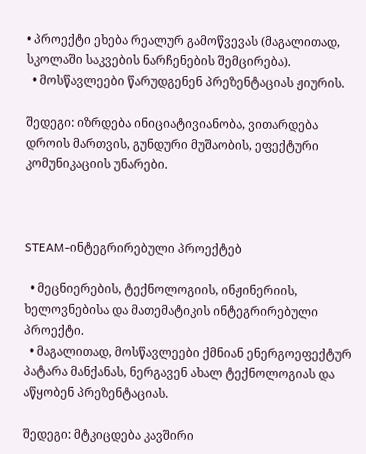• პროექტი ეხება რეალურ გამოწვევას (მაგალითად, სკოლაში საკვების ნარჩენების შემცირება).
  • მოსწავლეები წარუდგენენ პრეზენტაციას ჟიურის.

შედეგი: იზრდება ინიციატივიანობა, ვითარდება დროის მართვის, გუნდური მუშაობის, ეფექტური კომუნიკაციის უნარები.



STEAM-ინტეგრირებული პროექტებ

  • მეცნიერების, ტექნოლოგიის, ინჟინერიის, ხელოვნებისა და მათემატიკის ინტეგრირებული პროექტი.
  • მაგალითად, მოსწავლეები ქმნიან ენერგოეფექტურ პატარა მანქანას, ნერგავენ ახალ ტექნოლოგიას და აწყობენ პრეზენტაციას.

შედეგი: მტკიცდება კავშირი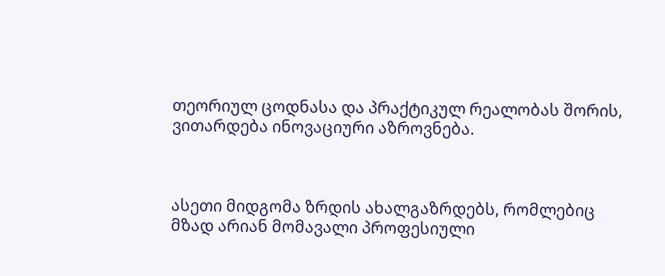თეორიულ ცოდნასა და პრაქტიკულ რეალობას შორის, ვითარდება ინოვაციური აზროვნება.



ასეთი მიდგომა ზრდის ახალგაზრდებს, რომლებიც მზად არიან მომავალი პროფესიული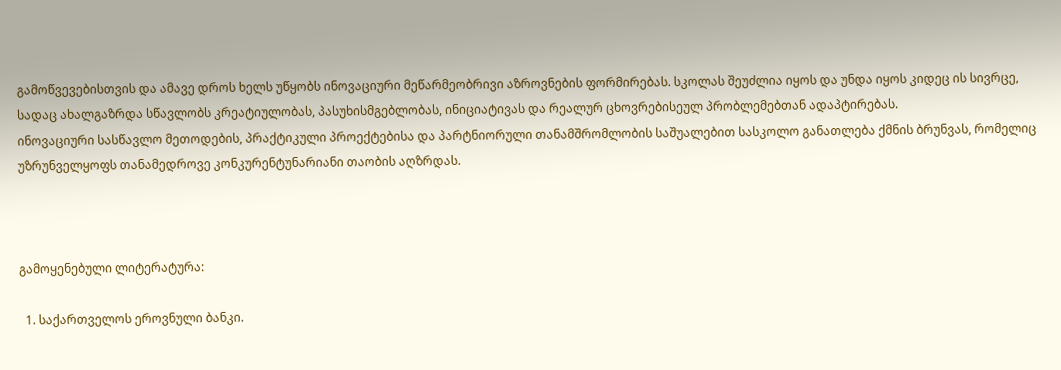გამოწვევებისთვის და ამავე დროს ხელს უწყობს ინოვაციური მეწარმეობრივი აზროვნების ფორმირებას. სკოლას შეუძლია იყოს და უნდა იყოს კიდეც ის სივრცე, სადაც ახალგაზრდა სწავლობს კრეატიულობას, პასუხისმგებლობას, ინიციატივას და რეალურ ცხოვრებისეულ პრობლემებთან ადაპტირებას.
ინოვაციური სასწავლო მეთოდების, პრაქტიკული პროექტებისა და პარტნიორული თანამშრომლობის საშუალებით სასკოლო განათლება ქმნის ბრუნვას, რომელიც უზრუნველყოფს თანამედროვე კონკურენტუნარიანი თაობის აღზრდას.



გამოყენებული ლიტერატურა:

  1. საქართველოს ეროვნული ბანკი.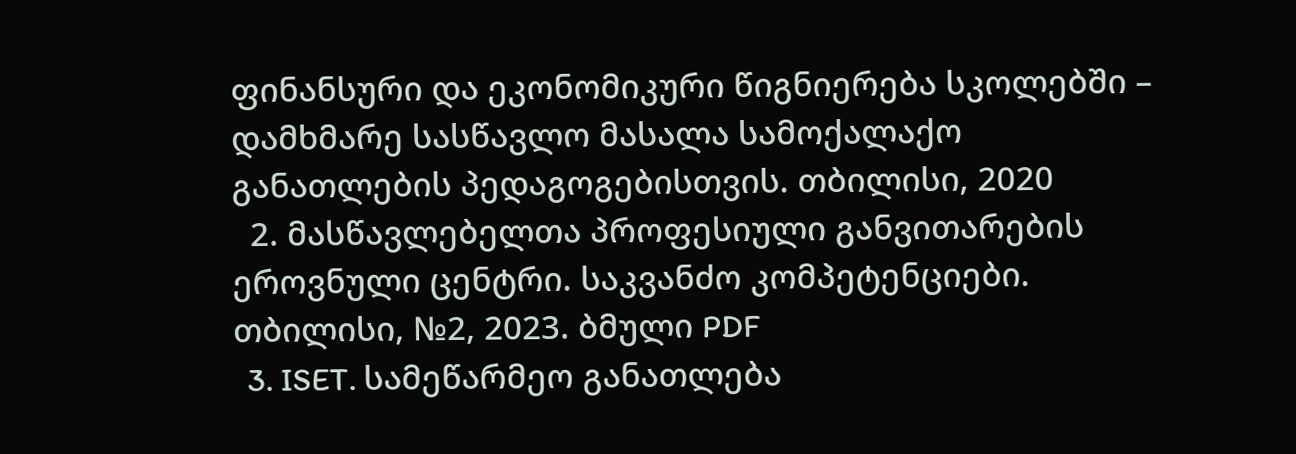ფინანსური და ეკონომიკური წიგნიერება სკოლებში – დამხმარე სასწავლო მასალა სამოქალაქო განათლების პედაგოგებისთვის. თბილისი, 2020
  2. მასწავლებელთა პროფესიული განვითარების ეროვნული ცენტრი. საკვანძო კომპეტენციები. თბილისი, №2, 2023. ბმული PDF
  3. ISET. სამეწარმეო განათლება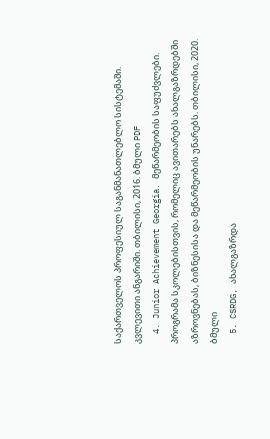საქართველოს პროფესიულ საგანმანათლებლო სისტემაში. კვლევითი ანგარიში. თბილისი, 2016. ბმული PDF
  4. Junior Achievement Georgia. მეწარმეობის საფუძვლები. პროგრამა სკოლებისთვის, რომელიც ავითარებს ახალგაზრდებში აზროვნებას, ბიზნესისა და მეწარმეობის უნარებს. თბილისი, 2020. ბმული
  5. CSRDG, ახალგაზრდა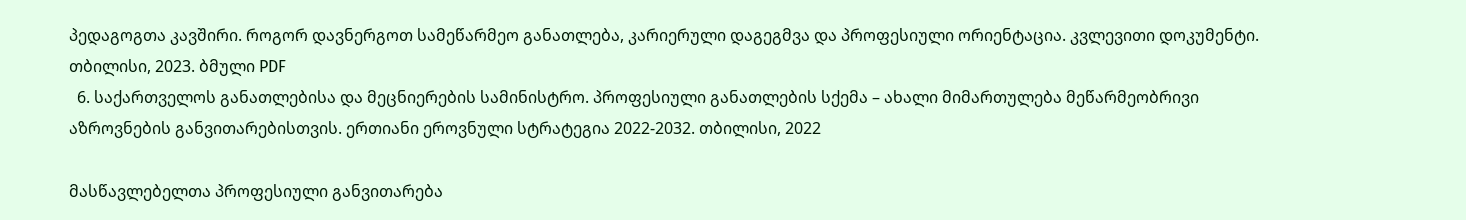პედაგოგთა კავშირი. როგორ დავნერგოთ სამეწარმეო განათლება, კარიერული დაგეგმვა და პროფესიული ორიენტაცია. კვლევითი დოკუმენტი. თბილისი, 2023. ბმული PDF
  6. საქართველოს განათლებისა და მეცნიერების სამინისტრო. პროფესიული განათლების სქემა – ახალი მიმართულება მეწარმეობრივი აზროვნების განვითარებისთვის. ერთიანი ეროვნული სტრატეგია 2022-2032. თბილისი, 2022

მასწავლებელთა პროფესიული განვითარება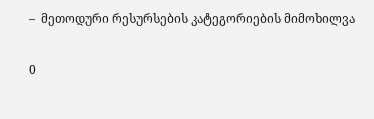–  მეთოდური რესურსების კატეგორიების მიმოხილვა

0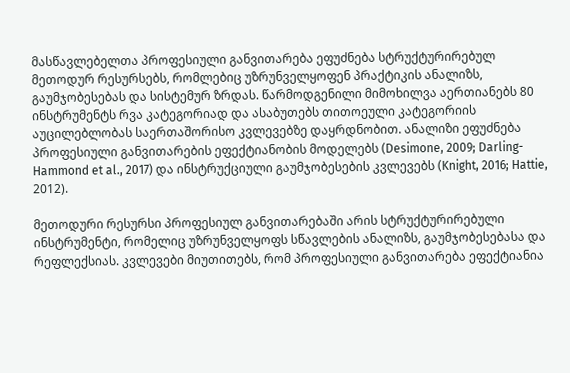მასწავლებელთა პროფესიული განვითარება ეფუძნება სტრუქტურირებულ მეთოდურ რესურსებს, რომლებიც უზრუნველყოფენ პრაქტიკის ანალიზს, გაუმჯობესებას და სისტემურ ზრდას. წარმოდგენილი მიმოხილვა აერთიანებს 80 ინსტრუმენტს რვა კატეგორიად და ასაბუთებს თითოეული კატეგორიის აუცილებლობას საერთაშორისო კვლევებზე დაყრდნობით. ანალიზი ეფუძნება პროფესიული განვითარების ეფექტიანობის მოდელებს (Desimone, 2009; Darling-Hammond et al., 2017) და ინსტრუქციული გაუმჯობესების კვლევებს (Knight, 2016; Hattie, 2012).

მეთოდური რესურსი პროფესიულ განვითარებაში არის სტრუქტურირებული ინსტრუმენტი, რომელიც უზრუნველყოფს სწავლების ანალიზს, გაუმჯობესებასა და რეფლექსიას. კვლევები მიუთითებს, რომ პროფესიული განვითარება ეფექტიანია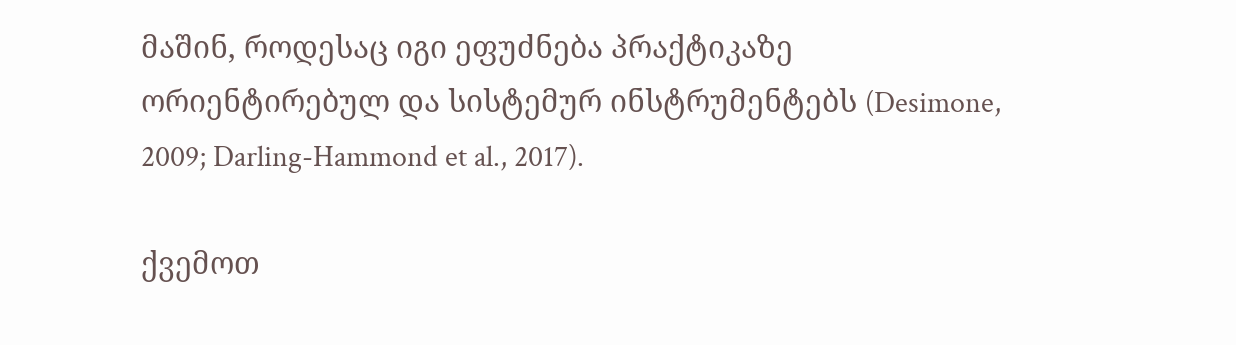მაშინ, როდესაც იგი ეფუძნება პრაქტიკაზე ორიენტირებულ და სისტემურ ინსტრუმენტებს (Desimone, 2009; Darling-Hammond et al., 2017).

ქვემოთ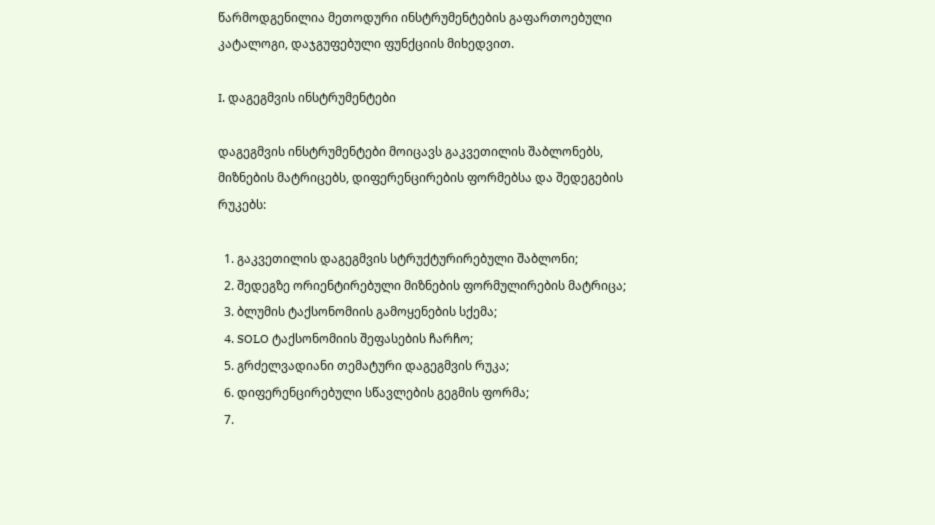წარმოდგენილია მეთოდური ინსტრუმენტების გაფართოებული კატალოგი, დაჯგუფებული ფუნქციის მიხედვით.

I. დაგეგმვის ინსტრუმენტები

დაგეგმვის ინსტრუმენტები მოიცავს გაკვეთილის შაბლონებს, მიზნების მატრიცებს, დიფერენცირების ფორმებსა და შედეგების რუკებს:

  1. გაკვეთილის დაგეგმვის სტრუქტურირებული შაბლონი;
  2. შედეგზე ორიენტირებული მიზნების ფორმულირების მატრიცა;
  3. ბლუმის ტაქსონომიის გამოყენების სქემა;
  4. SOLO ტაქსონომიის შეფასების ჩარჩო;
  5. გრძელვადიანი თემატური დაგეგმვის რუკა;
  6. დიფერენცირებული სწავლების გეგმის ფორმა;
  7.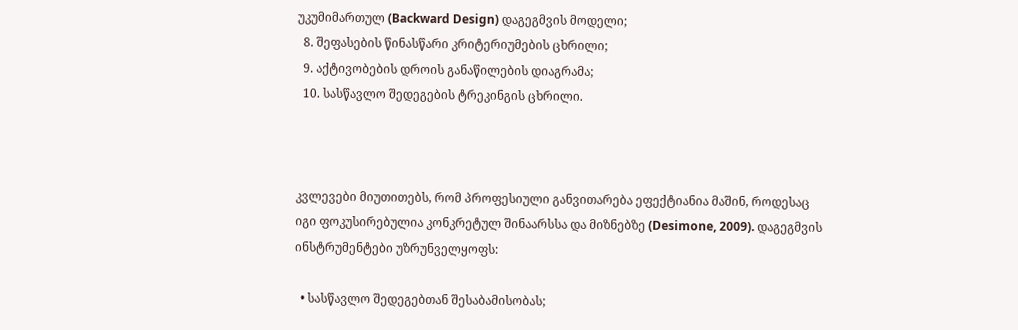უკუმიმართულ (Backward Design) დაგეგმვის მოდელი;
  8. შეფასების წინასწარი კრიტერიუმების ცხრილი;
  9. აქტივობების დროის განაწილების დიაგრამა;
  10. სასწავლო შედეგების ტრეკინგის ცხრილი.



კვლევები მიუთითებს, რომ პროფესიული განვითარება ეფექტიანია მაშინ, როდესაც იგი ფოკუსირებულია კონკრეტულ შინაარსსა და მიზნებზე (Desimone, 2009). დაგეგმვის ინსტრუმენტები უზრუნველყოფს:

  • სასწავლო შედეგებთან შესაბამისობას;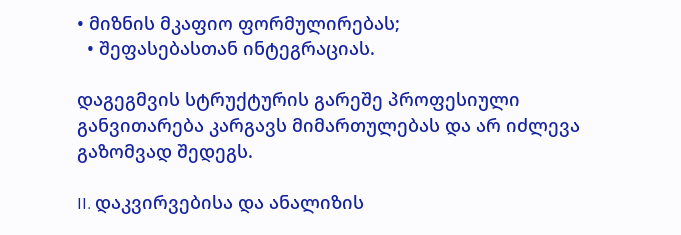• მიზნის მკაფიო ფორმულირებას;
  • შეფასებასთან ინტეგრაციას.

დაგეგმვის სტრუქტურის გარეშე პროფესიული განვითარება კარგავს მიმართულებას და არ იძლევა გაზომვად შედეგს.

II. დაკვირვებისა და ანალიზის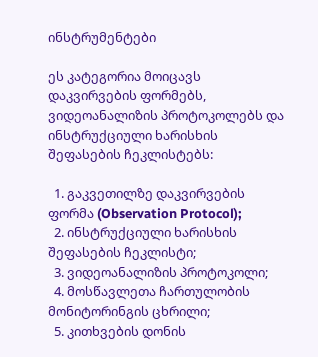ინსტრუმენტები

ეს კატეგორია მოიცავს დაკვირვების ფორმებს, ვიდეოანალიზის პროტოკოლებს და ინსტრუქციული ხარისხის შეფასების ჩეკლისტებს:

  1. გაკვეთილზე დაკვირვების ფორმა (Observation Protocol);
  2. ინსტრუქციული ხარისხის შეფასების ჩეკლისტი;
  3. ვიდეოანალიზის პროტოკოლი;
  4. მოსწავლეთა ჩართულობის მონიტორინგის ცხრილი;
  5. კითხვების დონის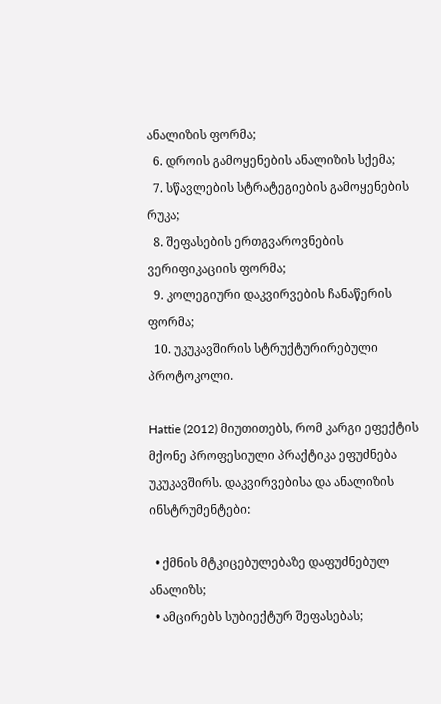ანალიზის ფორმა;
  6. დროის გამოყენების ანალიზის სქემა;
  7. სწავლების სტრატეგიების გამოყენების რუკა;
  8. შეფასების ერთგვაროვნების ვერიფიკაციის ფორმა;
  9. კოლეგიური დაკვირვების ჩანაწერის ფორმა;
  10. უკუკავშირის სტრუქტურირებული პროტოკოლი.

Hattie (2012) მიუთითებს, რომ კარგი ეფექტის მქონე პროფესიული პრაქტიკა ეფუძნება უკუკავშირს. დაკვირვებისა და ანალიზის ინსტრუმენტები:

  • ქმნის მტკიცებულებაზე დაფუძნებულ ანალიზს;
  • ამცირებს სუბიექტურ შეფასებას;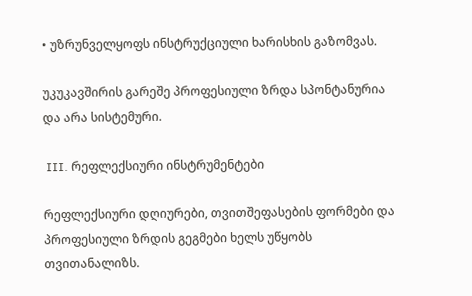• უზრუნველყოფს ინსტრუქციული ხარისხის გაზომვას.

უკუკავშირის გარეშე პროფესიული ზრდა სპონტანურია და არა სისტემური.

 III. რეფლექსიური ინსტრუმენტები

რეფლექსიური დღიურები, თვითშეფასების ფორმები და პროფესიული ზრდის გეგმები ხელს უწყობს თვითანალიზს.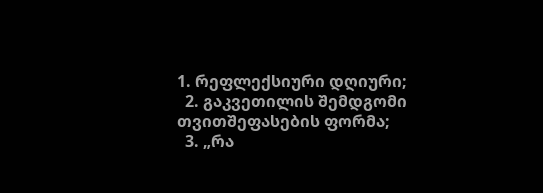1. რეფლექსიური დღიური;
  2. გაკვეთილის შემდგომი თვითშეფასების ფორმა;
  3. „რა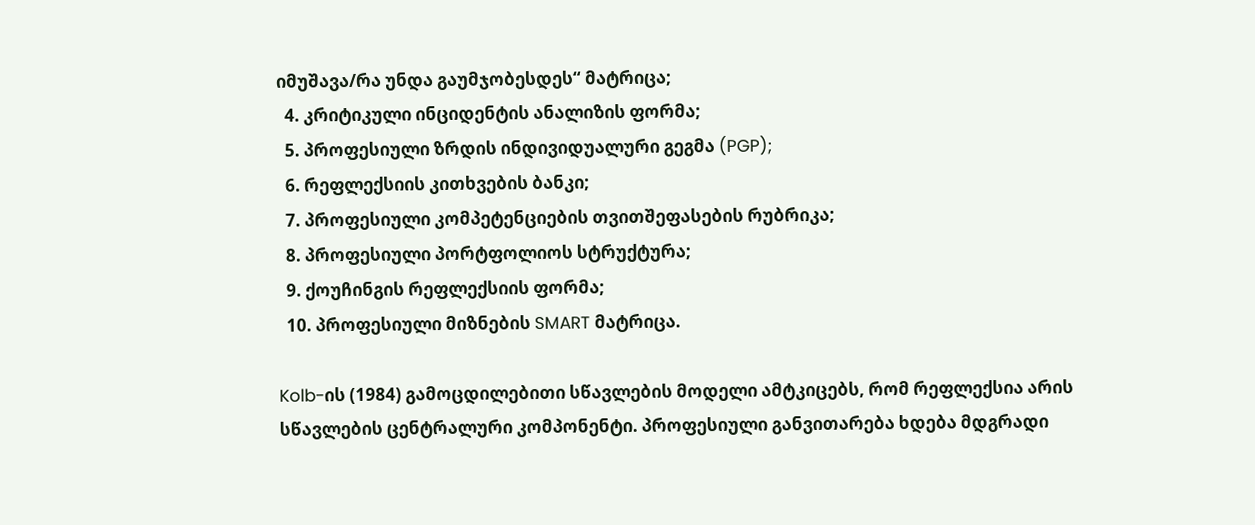იმუშავა/რა უნდა გაუმჯობესდეს“ მატრიცა;
  4. კრიტიკული ინციდენტის ანალიზის ფორმა;
  5. პროფესიული ზრდის ინდივიდუალური გეგმა (PGP);
  6. რეფლექსიის კითხვების ბანკი;
  7. პროფესიული კომპეტენციების თვითშეფასების რუბრიკა;
  8. პროფესიული პორტფოლიოს სტრუქტურა;
  9. ქოუჩინგის რეფლექსიის ფორმა;
  10. პროფესიული მიზნების SMART მატრიცა.

Kolb-ის (1984) გამოცდილებითი სწავლების მოდელი ამტკიცებს, რომ რეფლექსია არის სწავლების ცენტრალური კომპონენტი. პროფესიული განვითარება ხდება მდგრადი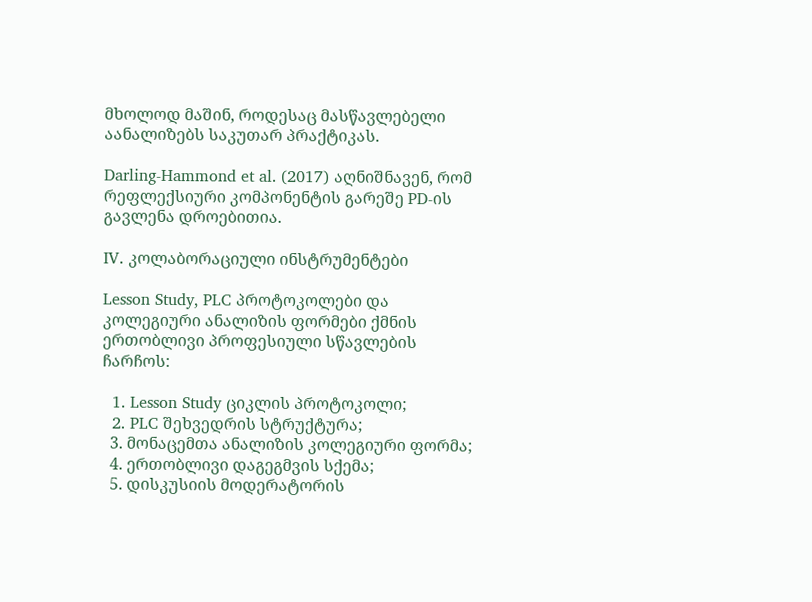მხოლოდ მაშინ, როდესაც მასწავლებელი აანალიზებს საკუთარ პრაქტიკას.

Darling-Hammond et al. (2017) აღნიშნავენ, რომ რეფლექსიური კომპონენტის გარეშე PD-ის გავლენა დროებითია.

IV. კოლაბორაციული ინსტრუმენტები

Lesson Study, PLC პროტოკოლები და კოლეგიური ანალიზის ფორმები ქმნის ერთობლივი პროფესიული სწავლების ჩარჩოს:

  1. Lesson Study ციკლის პროტოკოლი;
  2. PLC შეხვედრის სტრუქტურა;
  3. მონაცემთა ანალიზის კოლეგიური ფორმა;
  4. ერთობლივი დაგეგმვის სქემა;
  5. დისკუსიის მოდერატორის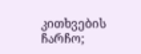კითხვების ჩარჩო;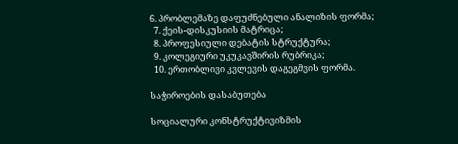6. პრობლემაზე დაფუძნებული ანალიზის ფორმა;
  7. ქეის-დისკუსიის მატრიცა;
  8. პროფესიული დებატის სტრუქტურა;
  9. კოლეგიური უკუკავშირის რუბრიკა;
  10. ერთობლივი კვლევის დაგეგმვის ფორმა.

საჭიროების დასაბუთება

სოციალური კონსტრუქტივიზმის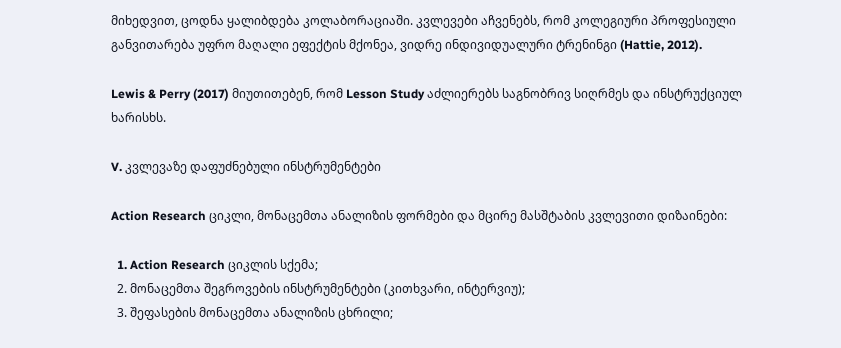მიხედვით, ცოდნა ყალიბდება კოლაბორაციაში. კვლევები აჩვენებს, რომ კოლეგიური პროფესიული განვითარება უფრო მაღალი ეფექტის მქონეა, ვიდრე ინდივიდუალური ტრენინგი (Hattie, 2012).

Lewis & Perry (2017) მიუთითებენ, რომ Lesson Study აძლიერებს საგნობრივ სიღრმეს და ინსტრუქციულ ხარისხს.

V. კვლევაზე დაფუძნებული ინსტრუმენტები

Action Research ციკლი, მონაცემთა ანალიზის ფორმები და მცირე მასშტაბის კვლევითი დიზაინები:

  1. Action Research ციკლის სქემა;
  2. მონაცემთა შეგროვების ინსტრუმენტები (კითხვარი, ინტერვიუ);
  3. შეფასების მონაცემთა ანალიზის ცხრილი;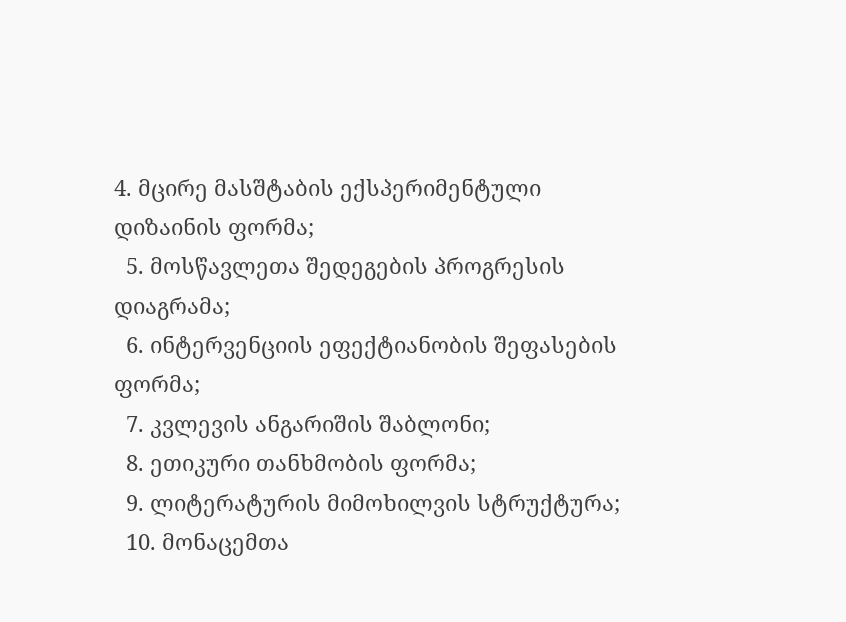4. მცირე მასშტაბის ექსპერიმენტული დიზაინის ფორმა;
  5. მოსწავლეთა შედეგების პროგრესის დიაგრამა;
  6. ინტერვენციის ეფექტიანობის შეფასების ფორმა;
  7. კვლევის ანგარიშის შაბლონი;
  8. ეთიკური თანხმობის ფორმა;
  9. ლიტერატურის მიმოხილვის სტრუქტურა;
  10. მონაცემთა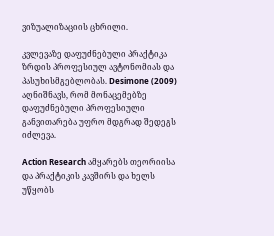ვიზუალიზაციის ცხრილი.

კვლევაზე დაფუძნებული პრაქტიკა ზრდის პროფესიულ ავტონომიას და პასუხისმგებლობას. Desimone (2009) აღნიშნავს, რომ მონაცემებზე დაფუძნებული პროფესიული განვითარება უფრო მდგრად შედეგს იძლევა.

Action Research ამყარებს თეორიისა და პრაქტიკის კავშირს და ხელს უწყობს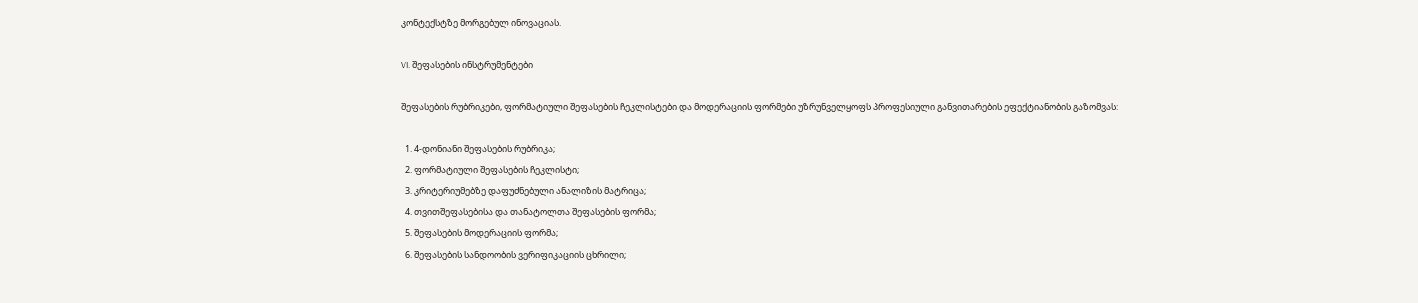კონტექსტზე მორგებულ ინოვაციას.

VI. შეფასების ინსტრუმენტები

შეფასების რუბრიკები, ფორმატიული შეფასების ჩეკლისტები და მოდერაციის ფორმები უზრუნველყოფს პროფესიული განვითარების ეფექტიანობის გაზომვას:

  1. 4-დონიანი შეფასების რუბრიკა;
  2. ფორმატიული შეფასების ჩეკლისტი;
  3. კრიტერიუმებზე დაფუძნებული ანალიზის მატრიცა;
  4. თვითშეფასებისა და თანატოლთა შეფასების ფორმა;
  5. შეფასების მოდერაციის ფორმა;
  6. შეფასების სანდოობის ვერიფიკაციის ცხრილი;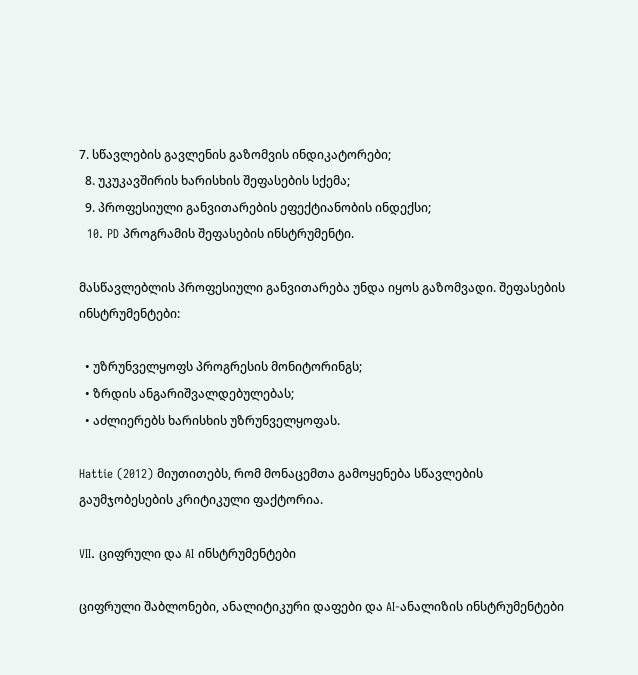7. სწავლების გავლენის გაზომვის ინდიკატორები;
  8. უკუკავშირის ხარისხის შეფასების სქემა;
  9. პროფესიული განვითარების ეფექტიანობის ინდექსი;
  10. PD პროგრამის შეფასების ინსტრუმენტი.

მასწავლებლის პროფესიული განვითარება უნდა იყოს გაზომვადი. შეფასების ინსტრუმენტები:

  • უზრუნველყოფს პროგრესის მონიტორინგს;
  • ზრდის ანგარიშვალდებულებას;
  • აძლიერებს ხარისხის უზრუნველყოფას.

Hattie (2012) მიუთითებს, რომ მონაცემთა გამოყენება სწავლების გაუმჯობესების კრიტიკული ფაქტორია.

VII. ციფრული და AI ინსტრუმენტები

ციფრული შაბლონები, ანალიტიკური დაფები და AI-ანალიზის ინსტრუმენტები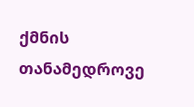ქმნის თანამედროვე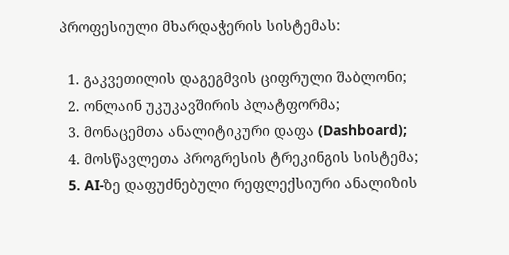პროფესიული მხარდაჭერის სისტემას:

  1. გაკვეთილის დაგეგმვის ციფრული შაბლონი;
  2. ონლაინ უკუკავშირის პლატფორმა;
  3. მონაცემთა ანალიტიკური დაფა (Dashboard);
  4. მოსწავლეთა პროგრესის ტრეკინგის სისტემა;
  5. AI-ზე დაფუძნებული რეფლექსიური ანალიზის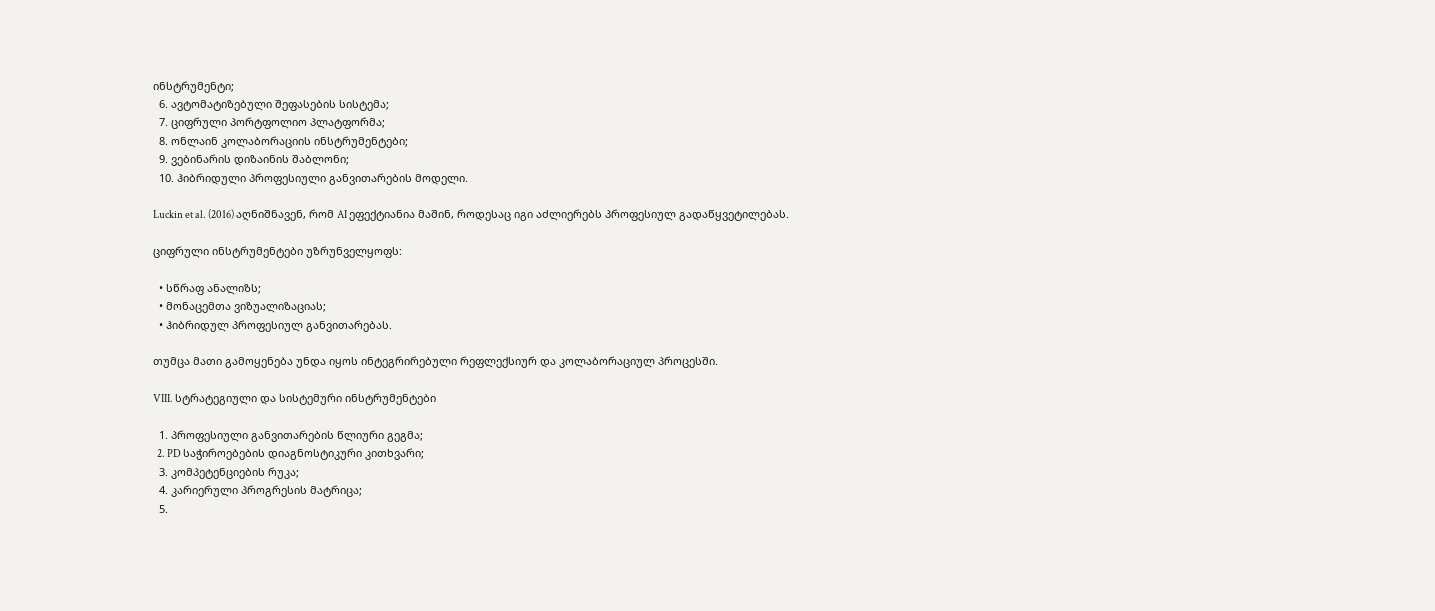ინსტრუმენტი;
  6. ავტომატიზებული შეფასების სისტემა;
  7. ციფრული პორტფოლიო პლატფორმა;
  8. ონლაინ კოლაბორაციის ინსტრუმენტები;
  9. ვებინარის დიზაინის შაბლონი;
  10. ჰიბრიდული პროფესიული განვითარების მოდელი.

Luckin et al. (2016) აღნიშნავენ, რომ AI ეფექტიანია მაშინ, როდესაც იგი აძლიერებს პროფესიულ გადაწყვეტილებას.

ციფრული ინსტრუმენტები უზრუნველყოფს:

  • სწრაფ ანალიზს;
  • მონაცემთა ვიზუალიზაციას;
  • ჰიბრიდულ პროფესიულ განვითარებას.

თუმცა მათი გამოყენება უნდა იყოს ინტეგრირებული რეფლექსიურ და კოლაბორაციულ პროცესში.

VIII. სტრატეგიული და სისტემური ინსტრუმენტები

  1. პროფესიული განვითარების წლიური გეგმა;
  2. PD საჭიროებების დიაგნოსტიკური კითხვარი;
  3. კომპეტენციების რუკა;
  4. კარიერული პროგრესის მატრიცა;
  5.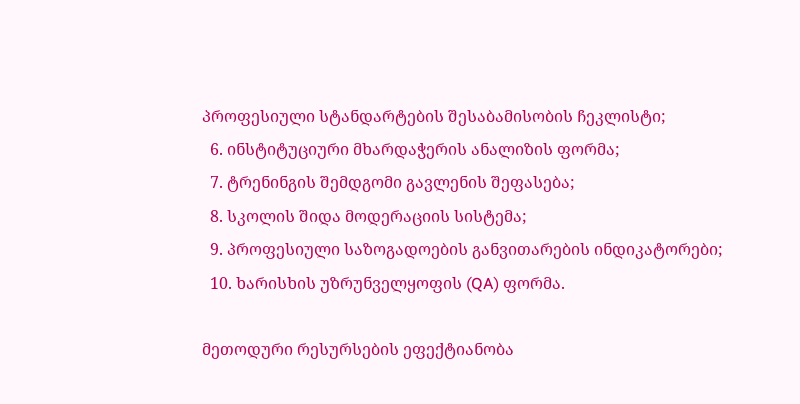პროფესიული სტანდარტების შესაბამისობის ჩეკლისტი;
  6. ინსტიტუციური მხარდაჭერის ანალიზის ფორმა;
  7. ტრენინგის შემდგომი გავლენის შეფასება;
  8. სკოლის შიდა მოდერაციის სისტემა;
  9. პროფესიული საზოგადოების განვითარების ინდიკატორები;
  10. ხარისხის უზრუნველყოფის (QA) ფორმა.

მეთოდური რესურსების ეფექტიანობა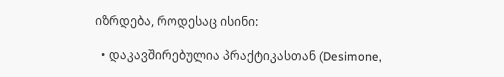იზრდება, როდესაც ისინი:

  • დაკავშირებულია პრაქტიკასთან (Desimone,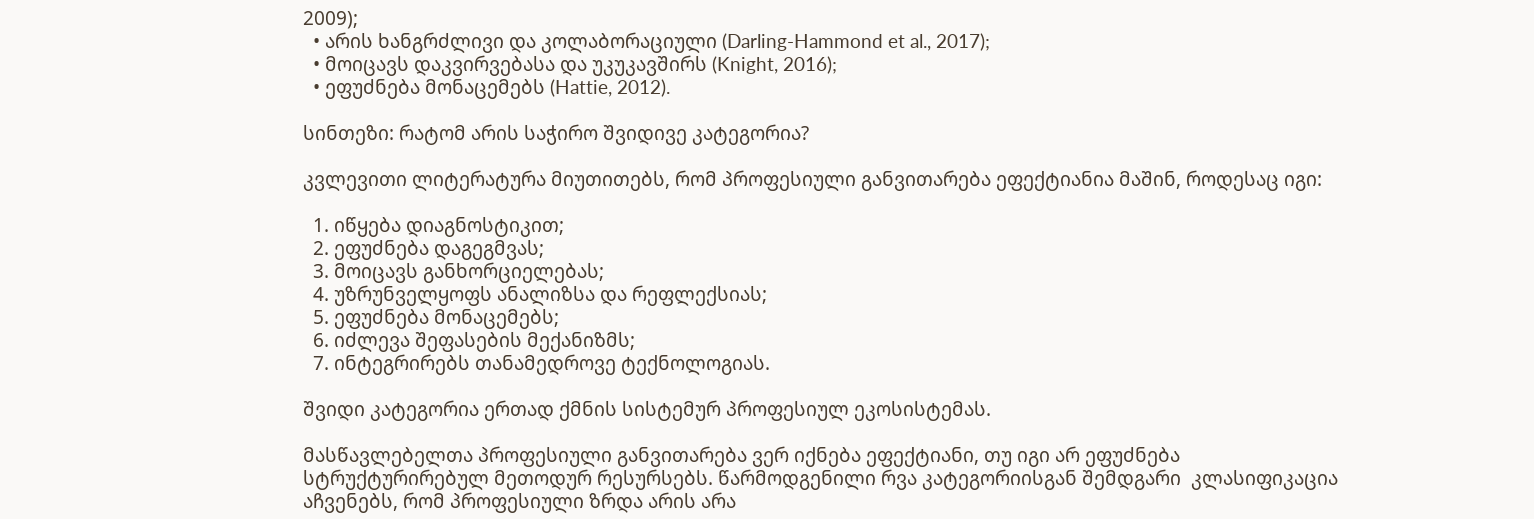2009);
  • არის ხანგრძლივი და კოლაბორაციული (Darling-Hammond et al., 2017);
  • მოიცავს დაკვირვებასა და უკუკავშირს (Knight, 2016);
  • ეფუძნება მონაცემებს (Hattie, 2012).

სინთეზი: რატომ არის საჭირო შვიდივე კატეგორია?

კვლევითი ლიტერატურა მიუთითებს, რომ პროფესიული განვითარება ეფექტიანია მაშინ, როდესაც იგი:

  1. იწყება დიაგნოსტიკით;
  2. ეფუძნება დაგეგმვას;
  3. მოიცავს განხორციელებას;
  4. უზრუნველყოფს ანალიზსა და რეფლექსიას;
  5. ეფუძნება მონაცემებს;
  6. იძლევა შეფასების მექანიზმს;
  7. ინტეგრირებს თანამედროვე ტექნოლოგიას.

შვიდი კატეგორია ერთად ქმნის სისტემურ პროფესიულ ეკოსისტემას.

მასწავლებელთა პროფესიული განვითარება ვერ იქნება ეფექტიანი, თუ იგი არ ეფუძნება სტრუქტურირებულ მეთოდურ რესურსებს. წარმოდგენილი რვა კატეგორიისგან შემდგარი  კლასიფიკაცია აჩვენებს, რომ პროფესიული ზრდა არის არა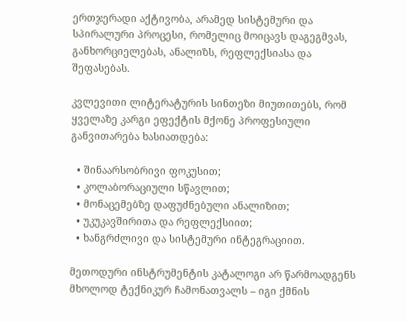ერთჯერადი აქტივობა, არამედ სისტემური და სპირალური პროცესი, რომელიც მოიცავს დაგეგმვას, განხორციელებას, ანალიზს, რეფლექსიასა და შეფასებას.

კვლევითი ლიტერატურის სინთეზი მიუთითებს, რომ ყველაზე კარგი ეფექტის მქონე პროფესიული განვითარება ხასიათდება:

  • შინაარსობრივი ფოკუსით;
  • კოლაბორაციული სწავლით;
  • მონაცემებზე დაფუძნებული ანალიზით;
  • უკუკავშირითა და რეფლექსიით;
  • ხანგრძლივი და სისტემური ინტეგრაციით.

მეთოდური ინსტრუმენტის კატალოგი არ წარმოადგენს მხოლოდ ტექნიკურ ჩამონათვალს – იგი ქმნის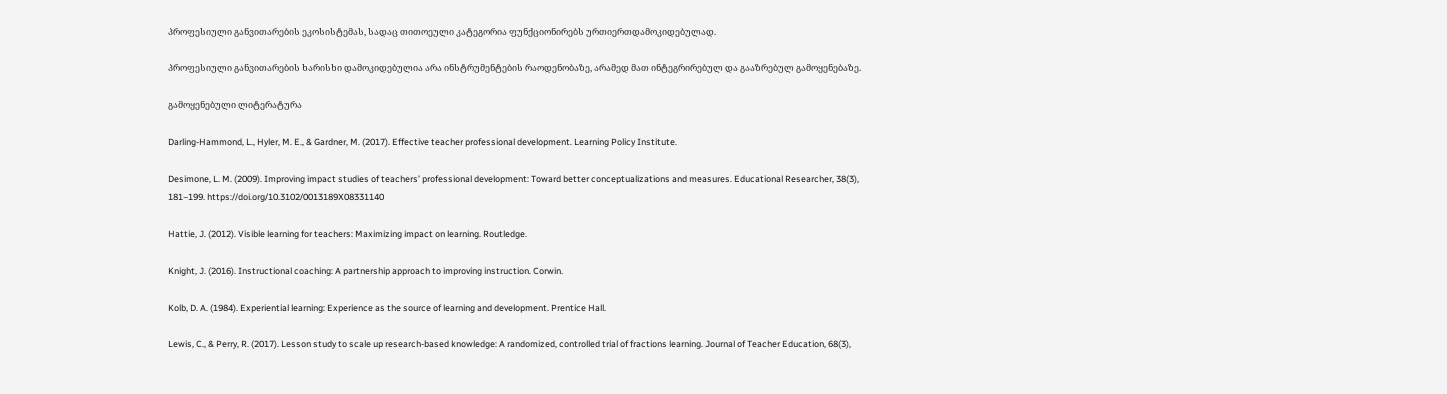პროფესიული განვითარების ეკოსისტემას, სადაც თითოეული კატეგორია ფუნქციონირებს ურთიერთდამოკიდებულად.

პროფესიული განვითარების ხარისხი დამოკიდებულია არა ინსტრუმენტების რაოდენობაზე, არამედ მათ ინტეგრირებულ და გააზრებულ გამოყენებაზე.

გამოყენებული ლიტერატურა

Darling-Hammond, L., Hyler, M. E., & Gardner, M. (2017). Effective teacher professional development. Learning Policy Institute.

Desimone, L. M. (2009). Improving impact studies of teachers’ professional development: Toward better conceptualizations and measures. Educational Researcher, 38(3), 181–199. https://doi.org/10.3102/0013189X08331140

Hattie, J. (2012). Visible learning for teachers: Maximizing impact on learning. Routledge.

Knight, J. (2016). Instructional coaching: A partnership approach to improving instruction. Corwin.

Kolb, D. A. (1984). Experiential learning: Experience as the source of learning and development. Prentice Hall.

Lewis, C., & Perry, R. (2017). Lesson study to scale up research-based knowledge: A randomized, controlled trial of fractions learning. Journal of Teacher Education, 68(3),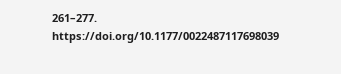261–277. https://doi.org/10.1177/0022487117698039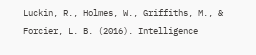Luckin, R., Holmes, W., Griffiths, M., & Forcier, L. B. (2016). Intelligence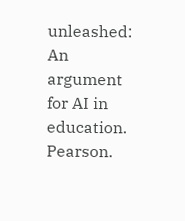unleashed: An argument for AI in education. Pearson.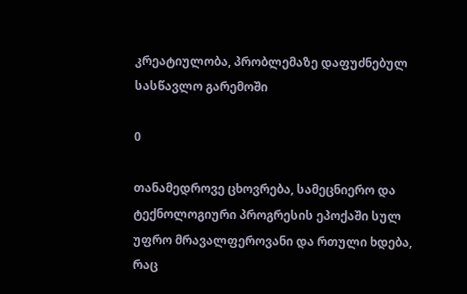კრეატიულობა, პრობლემაზე დაფუძნებულ სასწავლო გარემოში

0

თანამედროვე ცხოვრება, სამეცნიერო და ტექნოლოგიური პროგრესის ეპოქაში სულ უფრო მრავალფეროვანი და რთული ხდება, რაც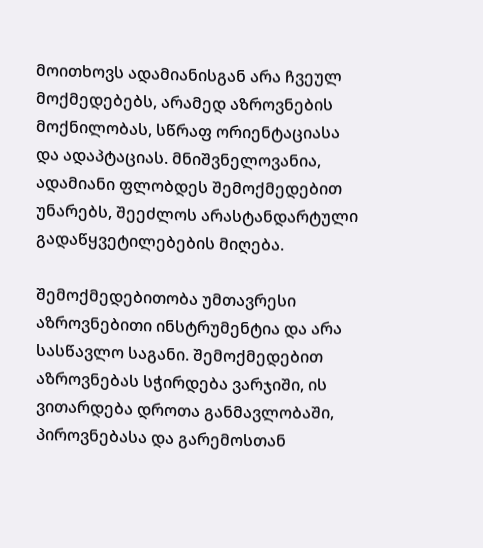მოითხოვს ადამიანისგან არა ჩვეულ მოქმედებებს, არამედ აზროვნების მოქნილობას, სწრაფ ორიენტაციასა და ადაპტაციას. მნიშვნელოვანია, ადამიანი ფლობდეს შემოქმედებით უნარებს, შეეძლოს არასტანდარტული გადაწყვეტილებების მიღება.

შემოქმედებითობა უმთავრესი აზროვნებითი ინსტრუმენტია და არა სასწავლო საგანი. შემოქმედებით აზროვნებას სჭირდება ვარჯიში, ის ვითარდება დროთა განმავლობაში, პიროვნებასა და გარემოსთან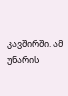კავშირში. ამ უნარის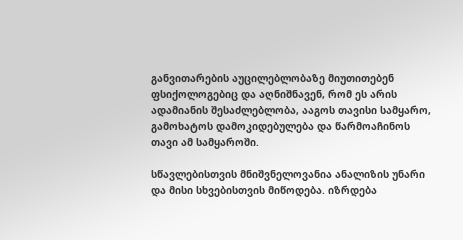განვითარების აუცილებლობაზე მიუთითებენ ფსიქოლოგებიც და აღნიშნავენ, რომ ეს არის ადამიანის შესაძლებლობა, ააგოს თავისი სამყარო, გამოხატოს დამოკიდებულება და წარმოაჩინოს თავი ამ სამყაროში.

სწავლებისთვის მნიშვნელოვანია ანალიზის უნარი და მისი სხვებისთვის მიწოდება. იზრდება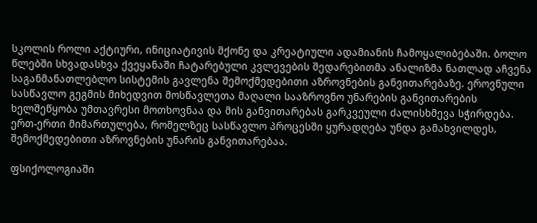სკოლის როლი აქტიური, ინიციატივის მქონე და კრეატიული ადამიანის ჩამოყალიბებაში. ბოლო წლებში სხვადასხვა ქვეყანაში ჩატარებული კვლევების შედარებითმა ანალიზმა ნათლად აჩვენა საგანმანათლებლო სისტემის გავლენა შემოქმედებითი აზროვნების განვითარებაზე. ეროვნული სასწავლო გეგმის მიხედვით მოსწავლეთა მაღალი სააზროვნო უნარების განვითარების ხელშეწყობა უმთავრესი მოთხოვნაა და მის განვითარებას გარკვეული ძალისხმევა სჭირდება. ერთ-ერთი მიმართულება, რომელზეც სასწავლო პროცესში ყურადღება უნდა გამახვილდეს, შემოქმედებითი აზროვნების უნარის განვითარებაა.

ფსიქოლოგიაში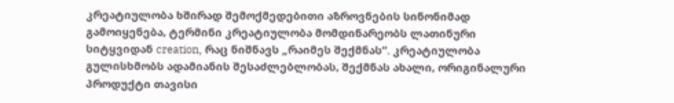კრეატიულობა ხშირად შემოქმედებითი აზროვნების სინონიმად გამოიყენება, ტერმინი კრეატიულობა მომდინარეობს ლათინური სიტყვიდან creation, რაც ნიშნავს „რაიმეს შექმნას“. კრეატიულობა გულისხმობს ადამიანის შესაძლებლობას, შექმნას ახალი, ორიგინალური პროდუქტი თავისი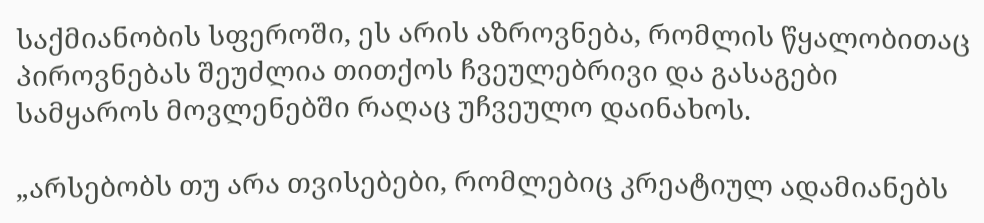საქმიანობის სფეროში, ეს არის აზროვნება, რომლის წყალობითაც პიროვნებას შეუძლია თითქოს ჩვეულებრივი და გასაგები სამყაროს მოვლენებში რაღაც უჩვეულო დაინახოს.

„არსებობს თუ არა თვისებები, რომლებიც კრეატიულ ადამიანებს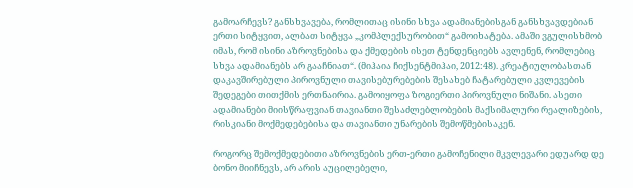გამოარჩევს? განსხვავება, რომლითაც ისინი სხვა ადამიანებისგან განსხვავდებიან  ერთი სიტყვით, ალბათ სიტყვა „კომპლექსურობით“ გამოიხატება. ამაში ვგულისხმობ იმას, რომ ისინი აზროვნებისა და ქმედების ისეთ ტენდენციებს ავლენენ, რომლებიც სხვა ადამიანებს არ გააჩნიათ“. (მიჰაია ჩიქსენტმიჰაი, 2012:48). კრეატიულობასთან დაკავშირებული პიროვნული თავისებურებების შესახებ ჩატარებული კვლევების შედეგები თითქმის ერთნაირია. გამოიყოფა ზოგიერთი პიროვნული ნიშანი. ასეთი ადამიანები მიისწრაფვიან თავიანთი შესაძლებლობების მაქსიმალური რეალიზების, რისკიანი მოქმედებებისა და თავიანთი უნარების შემოწმებისაკენ.

როგორც შემოქმედებითი აზროვნების ერთ-ერთი გამოჩენილი მკვლევარი ედუარდ დე ბონო მიიჩნევს, არ არის აუცილებელი,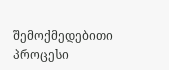შემოქმედებითი პროცესი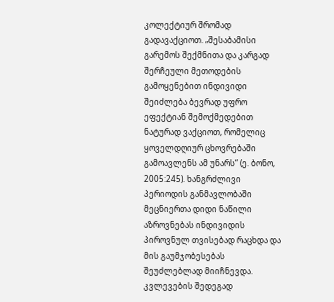კოლექტიურ შრომად გადავაქციოთ. „შესაბამისი გარემოს შექმნითა და კარგად შერჩეული მეთოდების გამოყენებით ინდივიდი შეიძლება ბევრად უფრო ეფექტიან შემოქმედებით ნატურად ვაქციოთ, რომელიც ყოველდღიურ ცხოვრებაში გამოავლენს ამ უნარს“ (ე. ბონო, 2005:245). ხანგრძლივი პერიოდის განმავლობაში მეცნიერთა დიდი ნაწილი აზროვნებას ინდივიდის პიროვნულ თვისებად რაცხდა და მის გაუმჯობესებას შეუძლებლად მიიჩნევდა. კვლევების შედეგად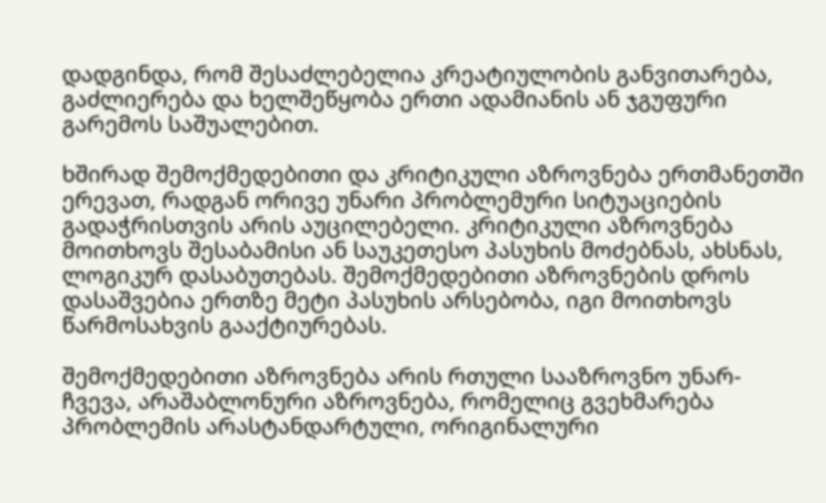დადგინდა, რომ შესაძლებელია კრეატიულობის განვითარება, გაძლიერება და ხელშეწყობა ერთი ადამიანის ან ჯგუფური გარემოს საშუალებით.

ხშირად შემოქმედებითი და კრიტიკული აზროვნება ერთმანეთში ერევათ, რადგან ორივე უნარი პრობლემური სიტუაციების გადაჭრისთვის არის აუცილებელი. კრიტიკული აზროვნება მოითხოვს შესაბამისი ან საუკეთესო პასუხის მოძებნას, ახსნას, ლოგიკურ დასაბუთებას. შემოქმედებითი აზროვნების დროს დასაშვებია ერთზე მეტი პასუხის არსებობა, იგი მოითხოვს წარმოსახვის გააქტიურებას.

შემოქმედებითი აზროვნება არის რთული სააზროვნო უნარ-ჩვევა, არაშაბლონური აზროვნება, რომელიც გვეხმარება პრობლემის არასტანდარტული, ორიგინალური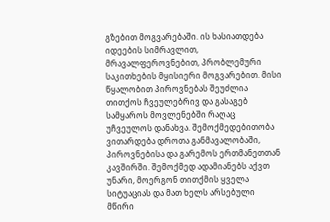გზებით მოგვარებაში. ის ხასიათდება იდეების სიმრავლით, მრავალფეროვნებით, პრობლემური საკითხების მყისიერი მოგვარებით. მისი წყალობით პიროვნებას შეუძლია თითქოს ჩვეულებრივ და გასაგებ სამყაროს მოვლენებში რაღაც უჩვეულოს დანახვა. შემოქმედებითობა ვითარდება დროთა განმავალობაში, პიროვნებისა და გარემოს ერთმანეთთან კავშირში. შემოქმედ ადამიანებს აქვთ უნარი, მოერგონ თითქმის ყველა სიტუაციას და მათ ხელს არსებული მწირი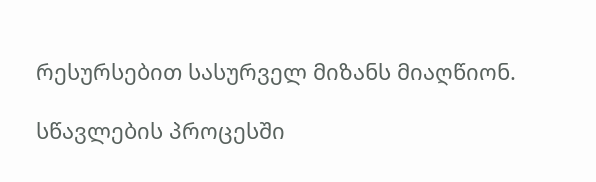რესურსებით სასურველ მიზანს მიაღწიონ.

სწავლების პროცესში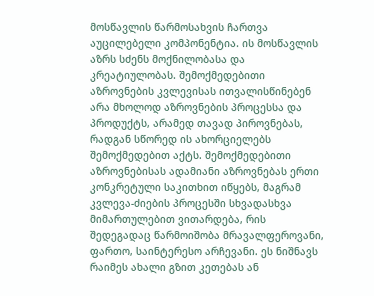მოსწავლის წარმოსახვის ჩართვა აუცილებელი კომპონენტია. ის მოსწავლის აზრს სძენს მოქნილობასა და კრეატიულობას. შემოქმედებითი აზროვნების კვლევისას ითვალისწინებენ არა მხოლოდ აზროვნების პროცესსა და პროდუქტს, არამედ თავად პიროვნებას, რადგან სწორედ ის ახორციელებს შემოქმედებით აქტს. შემოქმედებითი აზროვნებისას ადამიანი აზროვნებას ერთი კონკრეტული საკითხით იწყებს, მაგრამ კვლევა-ძიების პროცესში სხვადასხვა მიმართულებით ვითარდება, რის შედეგადაც წარმოიშობა მრავალფეროვანი, ფართო, საინტერესო არჩევანი. ეს ნიშნავს რაიმეს ახალი გზით კეთებას ან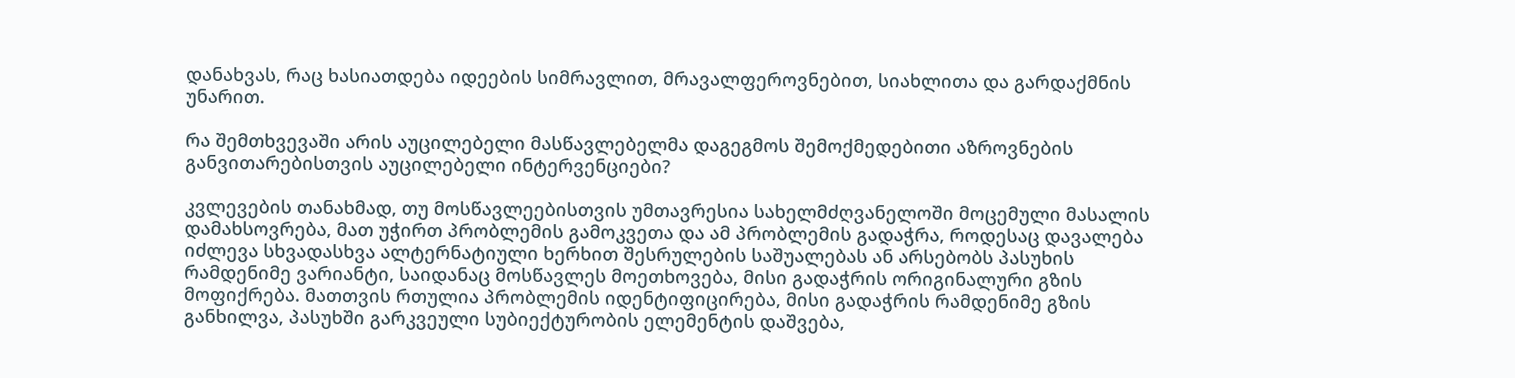დანახვას, რაც ხასიათდება იდეების სიმრავლით, მრავალფეროვნებით, სიახლითა და გარდაქმნის უნარით.

რა შემთხვევაში არის აუცილებელი მასწავლებელმა დაგეგმოს შემოქმედებითი აზროვნების განვითარებისთვის აუცილებელი ინტერვენციები?

კვლევების თანახმად, თუ მოსწავლეებისთვის უმთავრესია სახელმძღვანელოში მოცემული მასალის დამახსოვრება, მათ უჭირთ პრობლემის გამოკვეთა და ამ პრობლემის გადაჭრა, როდესაც დავალება იძლევა სხვადასხვა ალტერნატიული ხერხით შესრულების საშუალებას ან არსებობს პასუხის რამდენიმე ვარიანტი, საიდანაც მოსწავლეს მოეთხოვება, მისი გადაჭრის ორიგინალური გზის მოფიქრება. მათთვის რთულია პრობლემის იდენტიფიცირება, მისი გადაჭრის რამდენიმე გზის განხილვა, პასუხში გარკვეული სუბიექტურობის ელემენტის დაშვება,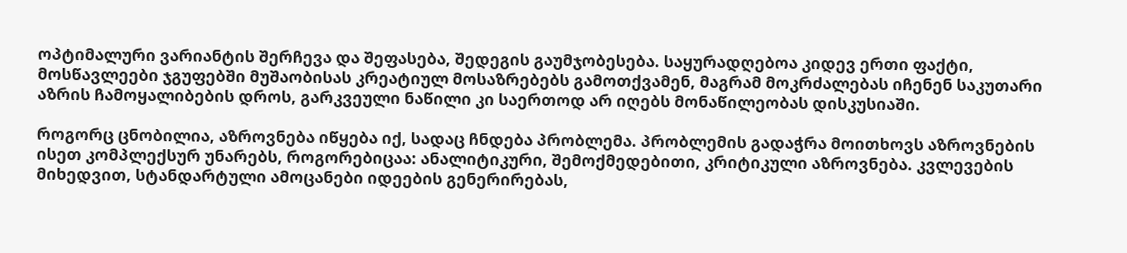ოპტიმალური ვარიანტის შერჩევა და შეფასება, შედეგის გაუმჯობესება. საყურადღებოა კიდევ ერთი ფაქტი, მოსწავლეები ჯგუფებში მუშაობისას კრეატიულ მოსაზრებებს გამოთქვამენ, მაგრამ მოკრძალებას იჩენენ საკუთარი აზრის ჩამოყალიბების დროს, გარკვეული ნაწილი კი საერთოდ არ იღებს მონაწილეობას დისკუსიაში.

როგორც ცნობილია, აზროვნება იწყება იქ, სადაც ჩნდება პრობლემა. პრობლემის გადაჭრა მოითხოვს აზროვნების ისეთ კომპლექსურ უნარებს, როგორებიცაა: ანალიტიკური, შემოქმედებითი, კრიტიკული აზროვნება. კვლევების მიხედვით, სტანდარტული ამოცანები იდეების გენერირებას,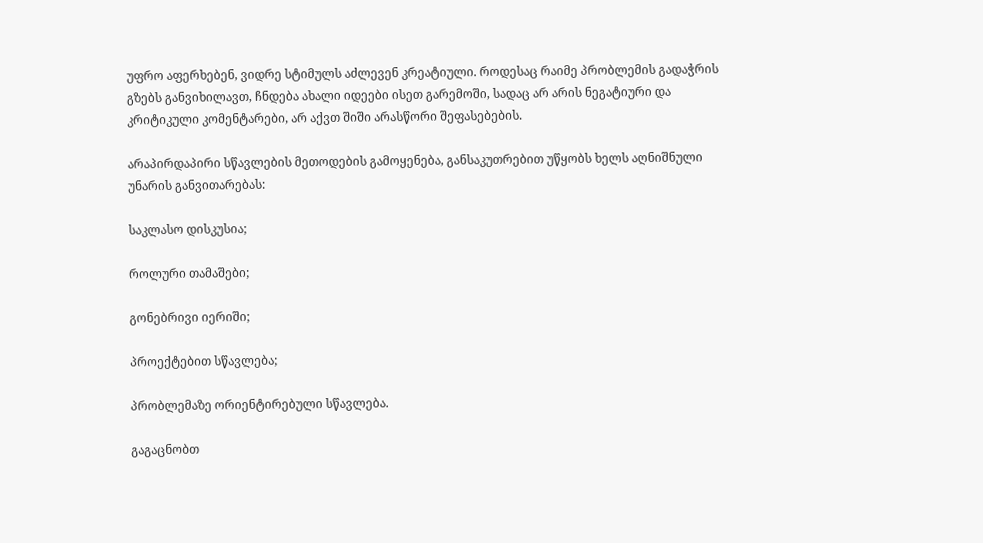უფრო აფერხებენ, ვიდრე სტიმულს აძლევენ კრეატიული. როდესაც რაიმე პრობლემის გადაჭრის გზებს განვიხილავთ, ჩნდება ახალი იდეები ისეთ გარემოში, სადაც არ არის ნეგატიური და კრიტიკული კომენტარები, არ აქვთ შიში არასწორი შეფასებების.

არაპირდაპირი სწავლების მეთოდების გამოყენება, განსაკუთრებით უწყობს ხელს აღნიშნული უნარის განვითარებას:

საკლასო დისკუსია;

როლური თამაშები;

გონებრივი იერიში;

პროექტებით სწავლება;

პრობლემაზე ორიენტირებული სწავლება.

გაგაცნობთ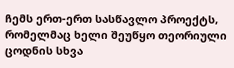ჩემს ერთ-ერთ სასწავლო პროექტს, რომელმაც ხელი შეუწყო თეორიული ცოდნის სხვა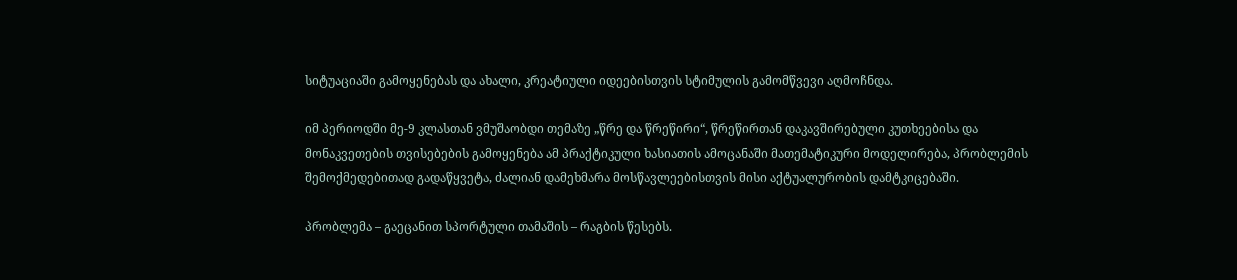სიტუაციაში გამოყენებას და ახალი, კრეატიული იდეებისთვის სტიმულის გამომწვევი აღმოჩნდა.

იმ პერიოდში მე-9 კლასთან ვმუშაობდი თემაზე „წრე და წრეწირი“, წრეწირთან დაკავშირებული კუთხეებისა და მონაკვეთების თვისებების გამოყენება ამ პრაქტიკული ხასიათის ამოცანაში მათემატიკური მოდელირება, პრობლემის შემოქმედებითად გადაწყვეტა, ძალიან დამეხმარა მოსწავლეებისთვის მისი აქტუალურობის დამტკიცებაში.

პრობლემა – გაეცანით სპორტული თამაშის – რაგბის წესებს.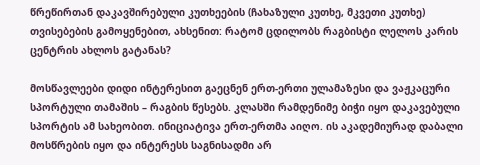წრეწირთან დაკავშირებული კუთხეების (ჩახაზული კუთხე, მკვეთი კუთხე) თვისებების გამოყენებით, ახსენით: რატომ ცდილობს რაგბისტი ლელოს კარის ცენტრის ახლოს გატანას?

მოსწავლეები დიდი ინტერესით გაეცნენ ერთ-ერთი ულამაზესი და ვაჟკაცური სპორტული თამაშის – რაგბის წესებს. კლასში რამდენიმე ბიჭი იყო დაკავებული სპორტის ამ სახეობით. ინიციატივა ერთ-ერთმა აიღო. ის აკადემიურად დაბალი მოსწრების იყო და ინტერესს საგნისადმი არ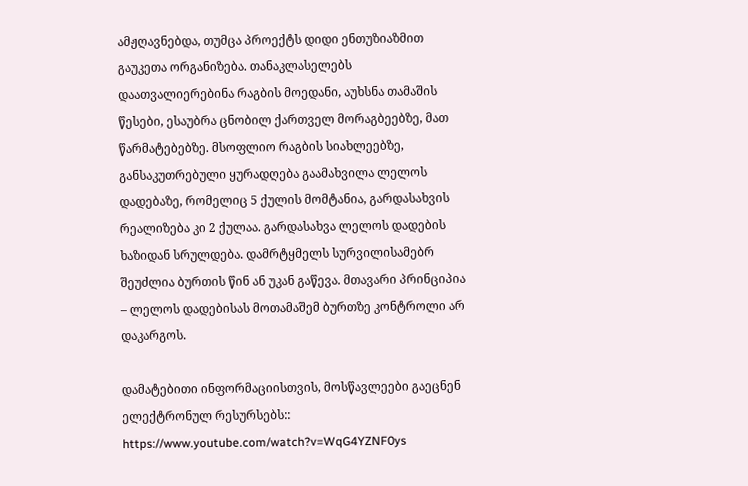ამჟღავნებდა, თუმცა პროექტს დიდი ენთუზიაზმით გაუკეთა ორგანიზება. თანაკლასელებს დაათვალიერებინა რაგბის მოედანი, აუხსნა თამაშის წესები, ესაუბრა ცნობილ ქართველ მორაგბეებზე, მათ წარმატებებზე. მსოფლიო რაგბის სიახლეებზე, განსაკუთრებული ყურადღება გაამახვილა ლელოს დადებაზე, რომელიც 5 ქულის მომტანია, გარდასახვის რეალიზება კი 2 ქულაა. გარდასახვა ლელოს დადების ხაზიდან სრულდება. დამრტყმელს სურვილისამებრ შეუძლია ბურთის წინ ან უკან გაწევა. მთავარი პრინციპია – ლელოს დადებისას მოთამაშემ ბურთზე კონტროლი არ დაკარგოს.

დამატებითი ინფორმაციისთვის, მოსწავლეები გაეცნენ ელექტრონულ რესურსებს:: https://www.youtube.com/watch?v=WqG4YZNF0ys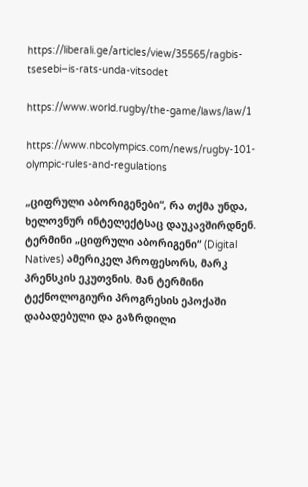https://liberali.ge/articles/view/35565/ragbis-tsesebi–is-rats-unda-vitsodet

https://www.world.rugby/the-game/laws/law/1

https://www.nbcolympics.com/news/rugby-101-olympic-rules-and-regulations

„ციფრული აბორიგენები“, რა თქმა უნდა, ხელოვნურ ინტელექტსაც დაუკავშირდნენ. ტერმინი „ციფრული აბორიგენი“ (Digital Natives) ამერიკელ პროფესორს, მარკ პრენსკის ეკუთვნის. მან ტერმინი ტექნოლოგიური პროგრესის ეპოქაში დაბადებული და გაზრდილი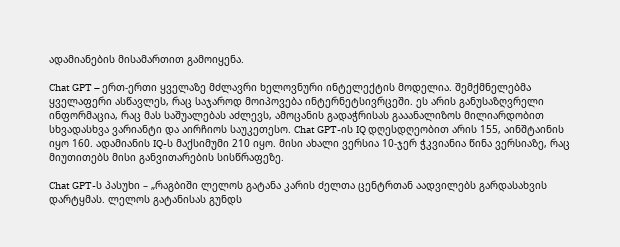ადამიანების მისამართით გამოიყენა.

Chat GPT – ერთ-ერთი ყველაზე მძლავრი ხელოვნური ინტელექტის მოდელია. შემქმნელებმა ყველაფერი ასწავლეს, რაც საჯაროდ მოიპოვება ინტერნეტსივრცეში. ეს არის განუსაზღვრელი ინფორმაცია, რაც მას საშუალებას აძლევს, ამოცანის გადაჭრისას გააანალიზოს მილიარდობით სხვადასხვა ვარიანტი და აირჩიოს საუკეთესო. Chat GPT-ის IQ დღესდღეობით არის 155, აინშტაინის იყო 160. ადამიანის IQ-ს მაქსიმუმი 210 იყო. მისი ახალი ვერსია 10-ჯერ ჭკვიანია წინა ვერსიაზე, რაც მიუთითებს მისი განვითარების სისწრაფეზე.

Chat GPT-ს პასუხი – „რაგბიში ლელოს გატანა კარის ძელთა ცენტრთან აადვილებს გარდასახვის დარტყმას. ლელოს გატანისას გუნდს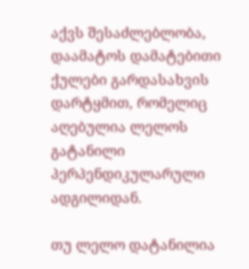აქვს შესაძლებლობა, დაამატოს დამატებითი ქულები გარდასახვის დარტყმით, რომელიც აღებულია ლელოს გატანილი პერპენდიკულარული ადგილიდან.

თუ ლელო დატანილია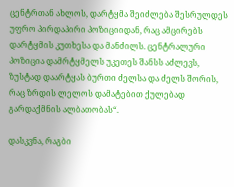ცენტრთან ახლოს, დარტყმა შეიძლება შესრულდეს უფრო პირდაპირი პოზიციიდან, რაც ამცირებს დარტყმის კუთხესა და მანძილს. ცენტრალური პოზიცია დამრტყმელს უკეთეს შანსს აძლევს, ზუსტად დაარტყას ბურთი ძელსა და ძელს შორის, რაც ზრდის ლელოს დამატებით ქულებად გარდაქმნის ალბათობას“.

დასკვნა, რაგბი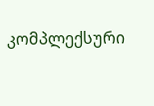კომპლექსური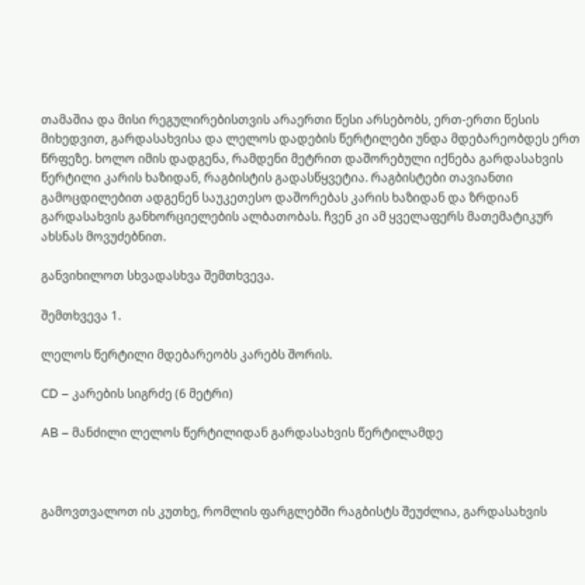თამაშია და მისი რეგულირებისთვის არაერთი წესი არსებობს, ერთ-ერთი წესის მიხედვით, გარდასახვისა და ლელოს დადების წერტილები უნდა მდებარეობდეს ერთ წრფეზე. ხოლო იმის დადგენა, რამდენი მეტრით დაშორებული იქნება გარდასახვის წერტილი კარის ხაზიდან, რაგბისტის გადასწყვეტია. რაგბისტები თავიანთი გამოცდილებით ადგენენ საუკეთესო დაშორებას კარის ხაზიდან და ზრდიან გარდასახვის განხორციელების ალბათობას. ჩვენ კი ამ ყველაფერს მათემატიკურ ახსნას მოვუძებნით.

განვიხილოთ სხვადასხვა შემთხვევა.

შემთხვევა 1.

ლელოს წერტილი მდებარეობს კარებს შორის.

CD – კარების სიგრძე (6 მეტრი)

AB – მანძილი ლელოს წერტილიდან გარდასახვის წერტილამდე



გამოვთვალოთ ის კუთხე, რომლის ფარგლებში რაგბისტს შეუძლია, გარდასახვის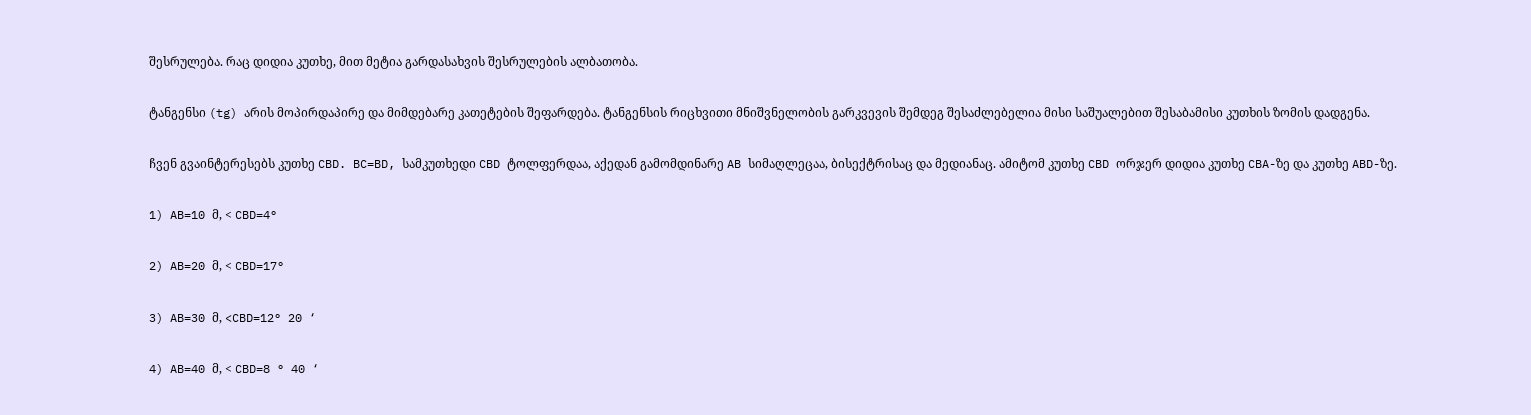შესრულება. რაც დიდია კუთხე, მით მეტია გარდასახვის შესრულების ალბათობა.

ტანგენსი (tg) არის მოპირდაპირე და მიმდებარე კათეტების შეფარდება. ტანგენსის რიცხვითი მნიშვნელობის გარკვევის შემდეგ შესაძლებელია მისი საშუალებით შესაბამისი კუთხის ზომის დადგენა.

ჩვენ გვაინტერესებს კუთხე CBD. BC=BD, სამკუთხედი CBD ტოლფერდაა, აქედან გამომდინარე AB სიმაღლეცაა, ბისექტრისაც და მედიანაც. ამიტომ კუთხე CBD ორჯერ დიდია კუთხე CBA-ზე და კუთხე ABD-ზე.

1) AB=10 მ, < CBD=4°

2) AB=20 მ, < CBD=17°

3) AB=30 მ, <CBD=12° 20 ‘

4) AB=40 მ, < CBD=8 ° 40 ‘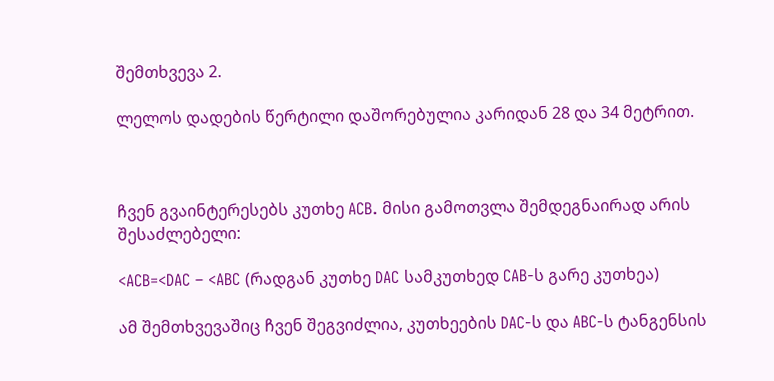შემთხვევა 2.

ლელოს დადების წერტილი დაშორებულია კარიდან 28 და 34 მეტრით.



ჩვენ გვაინტერესებს კუთხე ACB. მისი გამოთვლა შემდეგნაირად არის შესაძლებელი:

<ACB=<DAC – <ABC (რადგან კუთხე DAC სამკუთხედ CAB-ს გარე კუთხეა)

ამ შემთხვევაშიც ჩვენ შეგვიძლია, კუთხეების DAC-ს და ABC-ს ტანგენსის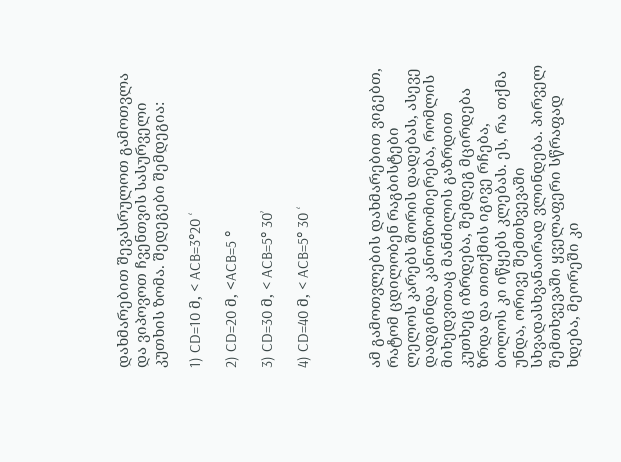დახმარებით შევასრულოთ გამოთვლა და ვიპოვოთ ჩვენთვის სასურველი კუთხის ზომა. შედეგები შემდეგია:

1) CD=10 მ, < ACB=3°20 ‘

2) CD=20 მ, <ACB=5 °

3) CD=30 მ, < ACB=5° 30’

4) CD=40 მ, < ACB=5° 30 ‘



ამ გამოთვლების დახმარებით ვიგებთ, რატომ ცდილობენ რაგბისტები ლელოს კარებს შორის დადებას, ასევე დადგინდა კანონზომიერება, რომლის მიხედვითაც მანძილის გაზრდით კუთხეც იზრდება, შემდეგ მცირდება ზრდა და თითქმის იგივე რჩება, ბოლოს კი იწყებს კლებას. ეს, რა თქმა უნდა, ორივე შემთხვევაში სხვადასხვანაირად ვლინდება. პირველ შემთხვევაში ყველაფერი სწრაფად ხდება, მეორეში კი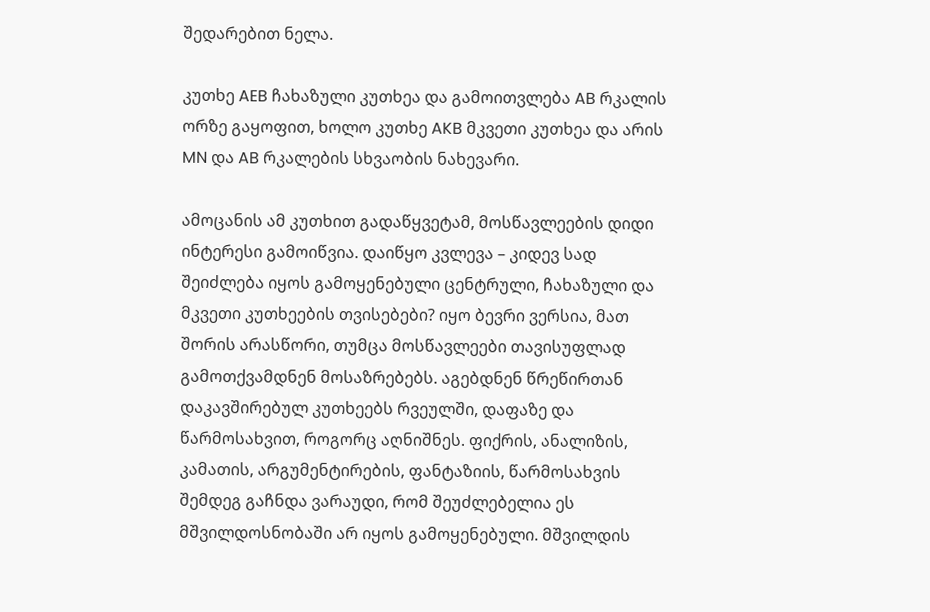შედარებით ნელა.

კუთხე AEB ჩახაზული კუთხეა და გამოითვლება AB რკალის ორზე გაყოფით, ხოლო კუთხე AKB მკვეთი კუთხეა და არის MN და AB რკალების სხვაობის ნახევარი.

ამოცანის ამ კუთხით გადაწყვეტამ, მოსწავლეების დიდი ინტერესი გამოიწვია. დაიწყო კვლევა – კიდევ სად შეიძლება იყოს გამოყენებული ცენტრული, ჩახაზული და მკვეთი კუთხეების თვისებები? იყო ბევრი ვერსია, მათ შორის არასწორი, თუმცა მოსწავლეები თავისუფლად გამოთქვამდნენ მოსაზრებებს. აგებდნენ წრეწირთან დაკავშირებულ კუთხეებს რვეულში, დაფაზე და წარმოსახვით, როგორც აღნიშნეს. ფიქრის, ანალიზის, კამათის, არგუმენტირების, ფანტაზიის, წარმოსახვის შემდეგ გაჩნდა ვარაუდი, რომ შეუძლებელია ეს მშვილდოსნობაში არ იყოს გამოყენებული. მშვილდის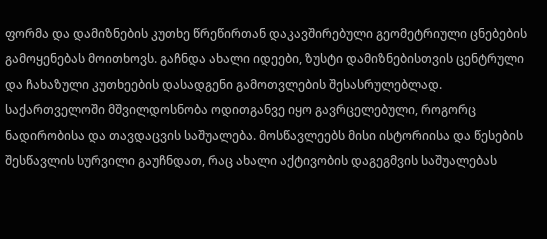ფორმა და დამიზნების კუთხე წრეწირთან დაკავშირებული გეომეტრიული ცნებების გამოყენებას მოითხოვს. გაჩნდა ახალი იდეები, ზუსტი დამიზნებისთვის ცენტრული და ჩახაზული კუთხეების დასადგენი გამოთვლების შესასრულებლად. საქართველოში მშვილდოსნობა ოდითგანვე იყო გავრცელებული, როგორც ნადირობისა და თავდაცვის საშუალება. მოსწავლეებს მისი ისტორიისა და წესების შესწავლის სურვილი გაუჩნდათ, რაც ახალი აქტივობის დაგეგმვის საშუალებას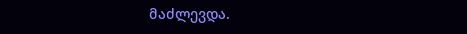მაძლევდა.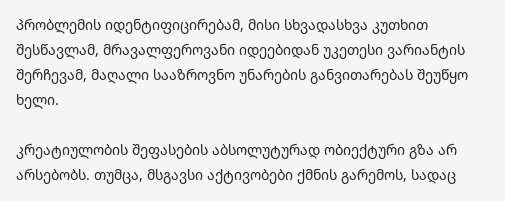პრობლემის იდენტიფიცირებამ, მისი სხვადასხვა კუთხით შესწავლამ, მრავალფეროვანი იდეებიდან უკეთესი ვარიანტის შერჩევამ, მაღალი სააზროვნო უნარების განვითარებას შეუწყო ხელი.

კრეატიულობის შეფასების აბსოლუტურად ობიექტური გზა არ არსებობს. თუმცა, მსგავსი აქტივობები ქმნის გარემოს, სადაც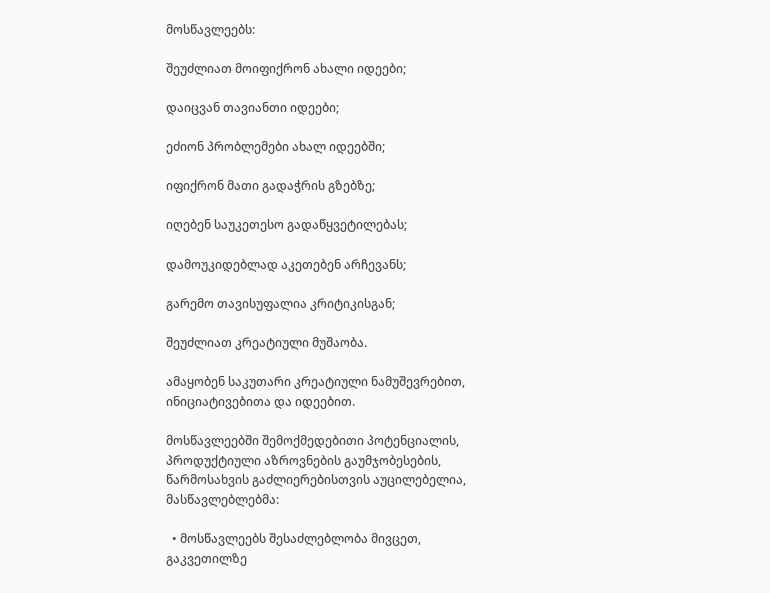მოსწავლეებს:

შეუძლიათ მოიფიქრონ ახალი იდეები;

დაიცვან თავიანთი იდეები;

ეძიონ პრობლემები ახალ იდეებში;

იფიქრონ მათი გადაჭრის გზებზე;

იღებენ საუკეთესო გადაწყვეტილებას;

დამოუკიდებლად აკეთებენ არჩევანს;

გარემო თავისუფალია კრიტიკისგან;

შეუძლიათ კრეატიული მუშაობა.

ამაყობენ საკუთარი კრეატიული ნამუშევრებით, ინიციატივებითა და იდეებით.

მოსწავლეებში შემოქმედებითი პოტენციალის, პროდუქტიული აზროვნების გაუმჯობესების, წარმოსახვის გაძლიერებისთვის აუცილებელია, მასწავლებლებმა:

  • მოსწავლეებს შესაძლებლობა მივცეთ, გაკვეთილზე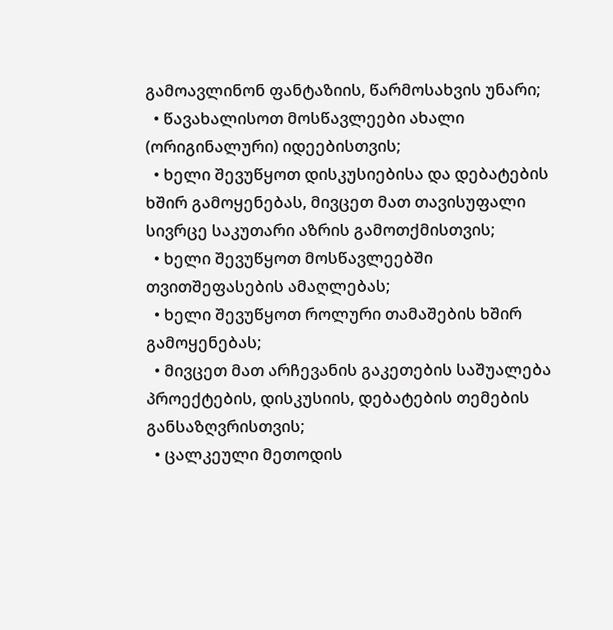გამოავლინონ ფანტაზიის, წარმოსახვის უნარი;
  • წავახალისოთ მოსწავლეები ახალი (ორიგინალური) იდეებისთვის;
  • ხელი შევუწყოთ დისკუსიებისა და დებატების ხშირ გამოყენებას, მივცეთ მათ თავისუფალი სივრცე საკუთარი აზრის გამოთქმისთვის;
  • ხელი შევუწყოთ მოსწავლეებში თვითშეფასების ამაღლებას;
  • ხელი შევუწყოთ როლური თამაშების ხშირ გამოყენებას;
  • მივცეთ მათ არჩევანის გაკეთების საშუალება პროექტების, დისკუსიის, დებატების თემების განსაზღვრისთვის;
  • ცალკეული მეთოდის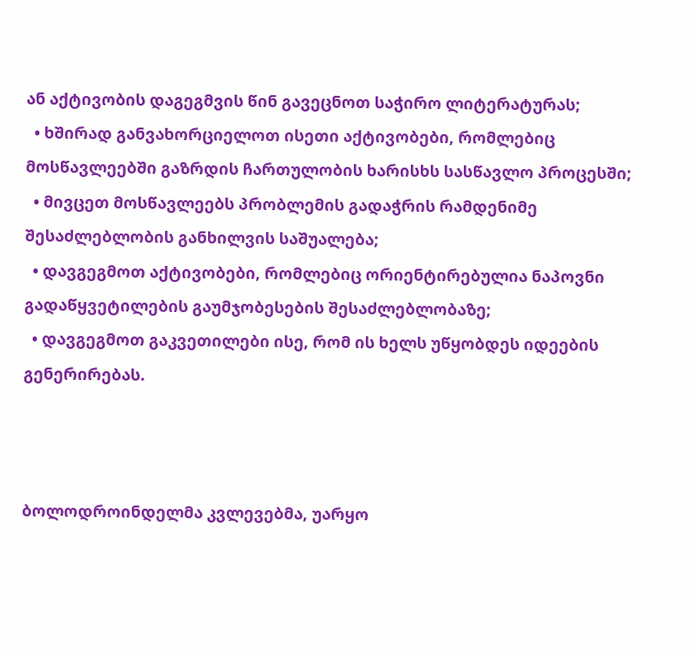ან აქტივობის დაგეგმვის წინ გავეცნოთ საჭირო ლიტერატურას;
  • ხშირად განვახორციელოთ ისეთი აქტივობები, რომლებიც მოსწავლეებში გაზრდის ჩართულობის ხარისხს სასწავლო პროცესში;
  • მივცეთ მოსწავლეებს პრობლემის გადაჭრის რამდენიმე შესაძლებლობის განხილვის საშუალება;
  • დავგეგმოთ აქტივობები, რომლებიც ორიენტირებულია ნაპოვნი გადაწყვეტილების გაუმჯობესების შესაძლებლობაზე;
  • დავგეგმოთ გაკვეთილები ისე, რომ ის ხელს უწყობდეს იდეების გენერირებას.



ბოლოდროინდელმა კვლევებმა, უარყო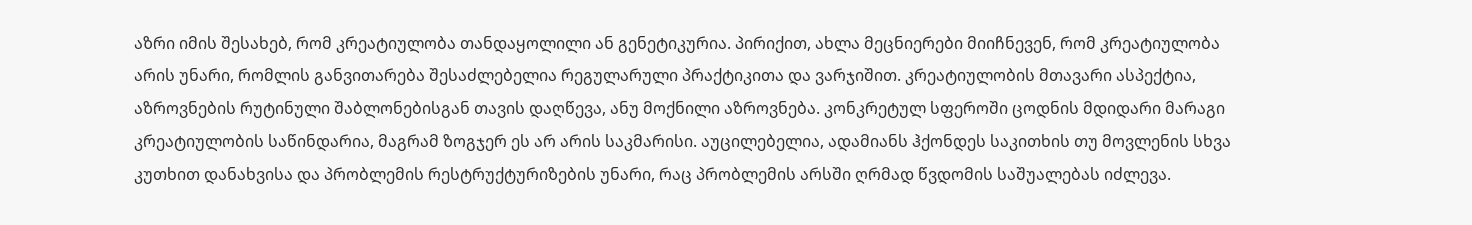აზრი იმის შესახებ, რომ კრეატიულობა თანდაყოლილი ან გენეტიკურია. პირიქით, ახლა მეცნიერები მიიჩნევენ, რომ კრეატიულობა არის უნარი, რომლის განვითარება შესაძლებელია რეგულარული პრაქტიკითა და ვარჯიშით. კრეატიულობის მთავარი ასპექტია, აზროვნების რუტინული შაბლონებისგან თავის დაღწევა, ანუ მოქნილი აზროვნება. კონკრეტულ სფეროში ცოდნის მდიდარი მარაგი კრეატიულობის საწინდარია, მაგრამ ზოგჯერ ეს არ არის საკმარისი. აუცილებელია, ადამიანს ჰქონდეს საკითხის თუ მოვლენის სხვა კუთხით დანახვისა და პრობლემის რესტრუქტურიზების უნარი, რაც პრობლემის არსში ღრმად წვდომის საშუალებას იძლევა.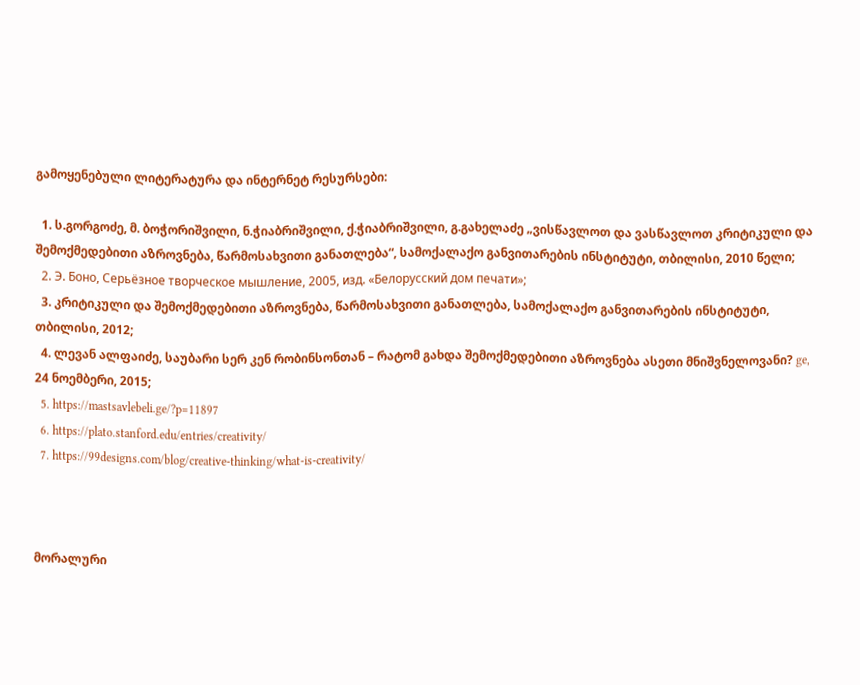გამოყენებული ლიტერატურა და ინტერნეტ რესურსები:

  1. ს.გორგოძე, მ. ბოჭორიშვილი, ნ.ჭიაბრიშვილი, ქ.ჭიაბრიშვილი, გ.გახელაძე „ვისწავლოთ და ვასწავლოთ კრიტიკული და შემოქმედებითი აზროვნება, წარმოსახვითი განათლება“, სამოქალაქო განვითარების ინსტიტუტი, თბილისი, 2010 წელი;
  2. Э. Боно, Серьёзное творческое мышление, 2005, изд. «Белорусский дом печати»;
  3. კრიტიკული და შემოქმედებითი აზროვნება, წარმოსახვითი განათლება, სამოქალაქო განვითარების ინსტიტუტი, თბილისი, 2012;
  4. ლევან ალფაიძე, საუბარი სერ კენ რობინსონთან – რატომ გახდა შემოქმედებითი აზროვნება ასეთი მნიშვნელოვანი? ge, 24 ნოემბერი, 2015;
  5. https://mastsavlebeli.ge/?p=11897
  6. https://plato.stanford.edu/entries/creativity/
  7. https://99designs.com/blog/creative-thinking/what-is-creativity/



მორალური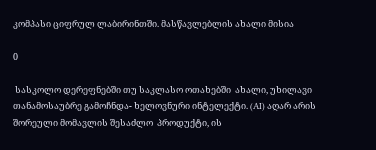კომპასი ციფრულ ლაბირინთში. მასწავლებლის ახალი მისია

0

 სასკოლო დერეფნებში თუ საკლასო ოთახებში  ახალი, უხილავი თანამოსაუბრე გამოჩნდა- ხელოვნური ინტელექტი. (AI) აღარ არის შორეული მომავლის შესაძლო  პროდუქტი, ის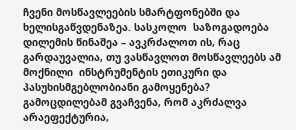ჩვენი მოსწავლეების სმარტფონებში და ხელისგაწვდენაზეა. სასკოლო  საზოგადოება  დილემის წინაშეა – ავკრძალოთ ის, რაც გარდაუვალია, თუ ვასწავლოთ მოსწავლეებს ამ მოქნილი  ინსტრუმენტის ეთიკური და პასუხისმგებლობიანი გამოყენება? გამოცდილებამ გვაჩვენა, რომ აკრძალვა არაეფექტურია,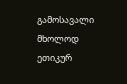გამოსავალი მხოლოდ  ეთიკურ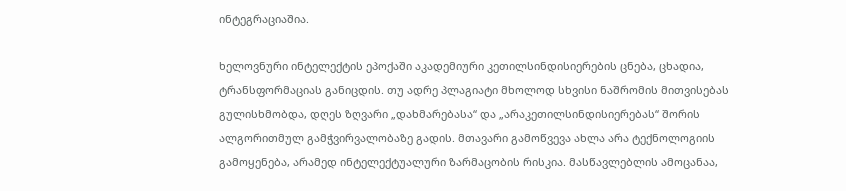ინტეგრაციაშია.

ხელოვნური ინტელექტის ეპოქაში აკადემიური კეთილსინდისიერების ცნება, ცხადია,  ტრანსფორმაციას განიცდის. თუ ადრე პლაგიატი მხოლოდ სხვისი ნაშრომის მითვისებას გულისხმობდა, დღეს ზღვარი „დახმარებასა“ და „არაკეთილსინდისიერებას“ შორის ალგორითმულ გამჭვირვალობაზე გადის. მთავარი გამოწვევა ახლა არა ტექნოლოგიის გამოყენება, არამედ ინტელექტუალური ზარმაცობის რისკია. მასწავლებლის ამოცანაა,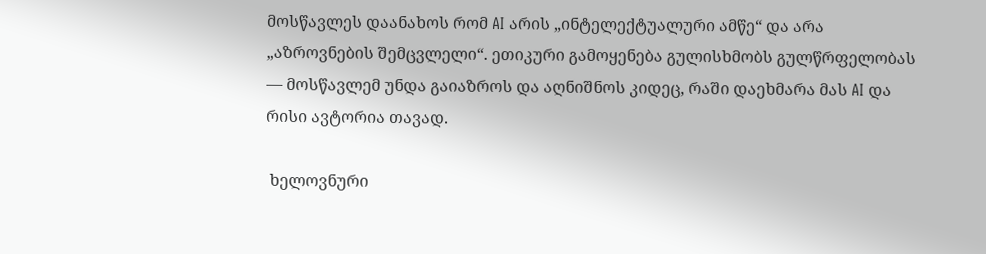მოსწავლეს დაანახოს რომ AI არის „ინტელექტუალური ამწე“ და არა „აზროვნების შემცვლელი“. ეთიკური გამოყენება გულისხმობს გულწრფელობას — მოსწავლემ უნდა გაიაზროს და აღნიშნოს კიდეც, რაში დაეხმარა მას AI და რისი ავტორია თავად.

 ხელოვნური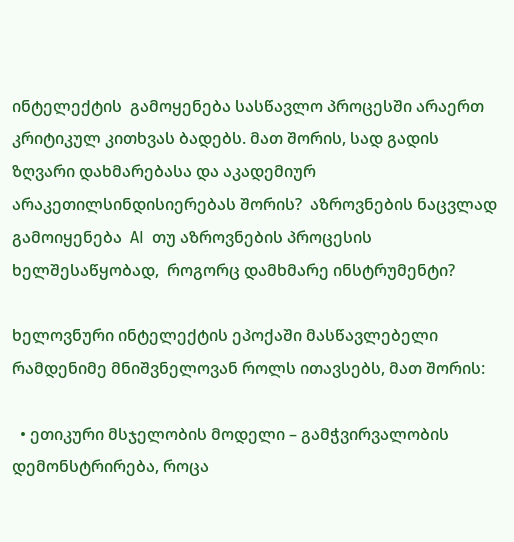ინტელექტის  გამოყენება სასწავლო პროცესში არაერთ კრიტიკულ კითხვას ბადებს. მათ შორის, სად გადის ზღვარი დახმარებასა და აკადემიურ არაკეთილსინდისიერებას შორის?  აზროვნების ნაცვლად გამოიყენება  AI  თუ აზროვნების პროცესის ხელშესაწყობად,  როგორც დამხმარე ინსტრუმენტი?

ხელოვნური ინტელექტის ეპოქაში მასწავლებელი  რამდენიმე მნიშვნელოვან როლს ითავსებს, მათ შორის:

  • ეთიკური მსჯელობის მოდელი – გამჭვირვალობის დემონსტრირება, როცა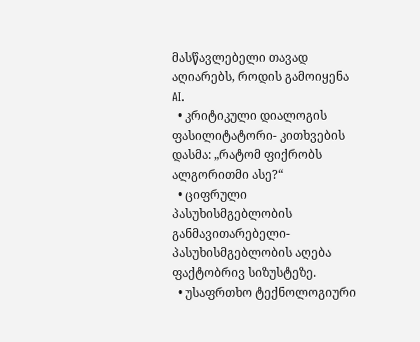მასწავლებელი თავად  აღიარებს, როდის გამოიყენა AI.
  • კრიტიკული დიალოგის ფასილიტატორი- კითხვების დასმა: „რატომ ფიქრობს ალგორითმი ასე?“
  • ციფრული პასუხისმგებლობის განმავითარებელი- პასუხისმგებლობის აღება ფაქტობრივ სიზუსტეზე.
  • უსაფრთხო ტექნოლოგიური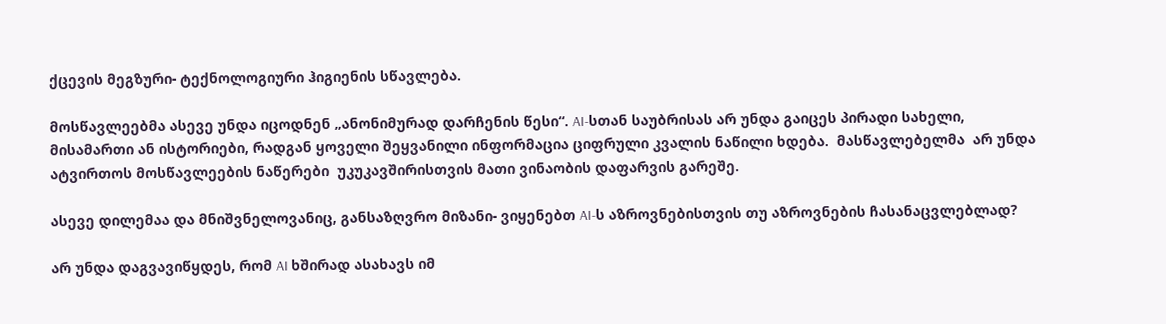ქცევის მეგზური- ტექნოლოგიური ჰიგიენის სწავლება.

მოსწავლეებმა ასევე უნდა იცოდნენ „ანონიმურად დარჩენის წესი“. AI-სთან საუბრისას არ უნდა გაიცეს პირადი სახელი, მისამართი ან ისტორიები, რადგან ყოველი შეყვანილი ინფორმაცია ციფრული კვალის ნაწილი ხდება.  მასწავლებელმა  არ უნდა ატვირთოს მოსწავლეების ნაწერები  უკუკავშირისთვის მათი ვინაობის დაფარვის გარეშე.

ასევე დილემაა და მნიშვნელოვანიც, განსაზღვრო მიზანი- ვიყენებთ AI-ს აზროვნებისთვის თუ აზროვნების ჩასანაცვლებლად?

არ უნდა დაგვავიწყდეს, რომ AI ხშირად ასახავს იმ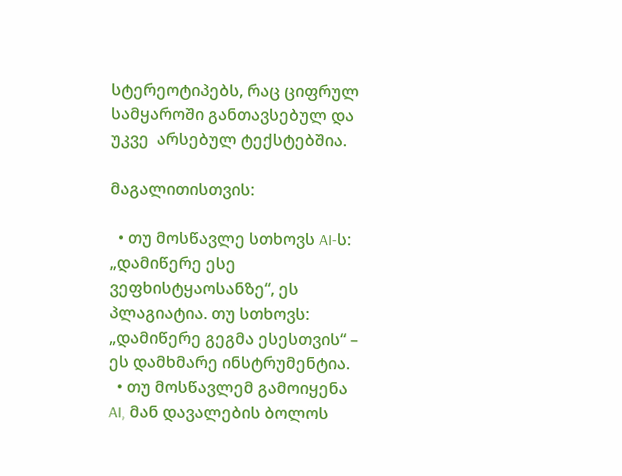სტერეოტიპებს, რაც ციფრულ სამყაროში განთავსებულ და უკვე  არსებულ ტექსტებშია.

მაგალითისთვის:

  • თუ მოსწავლე სთხოვს AI-ს: „დამიწერე ესე ვეფხისტყაოსანზე“, ეს პლაგიატია. თუ სთხოვს: „დამიწერე გეგმა ესესთვის“ – ეს დამხმარე ინსტრუმენტია.
  • თუ მოსწავლემ გამოიყენა AI, მან დავალების ბოლოს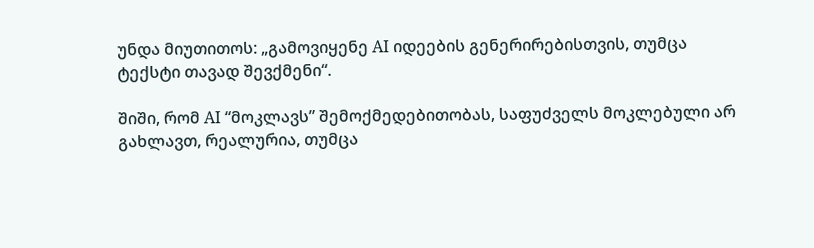უნდა მიუთითოს: „გამოვიყენე AI იდეების გენერირებისთვის, თუმცა ტექსტი თავად შევქმენი“.

შიში, რომ AI “მოკლავს” შემოქმედებითობას, საფუძველს მოკლებული არ გახლავთ, რეალურია, თუმცა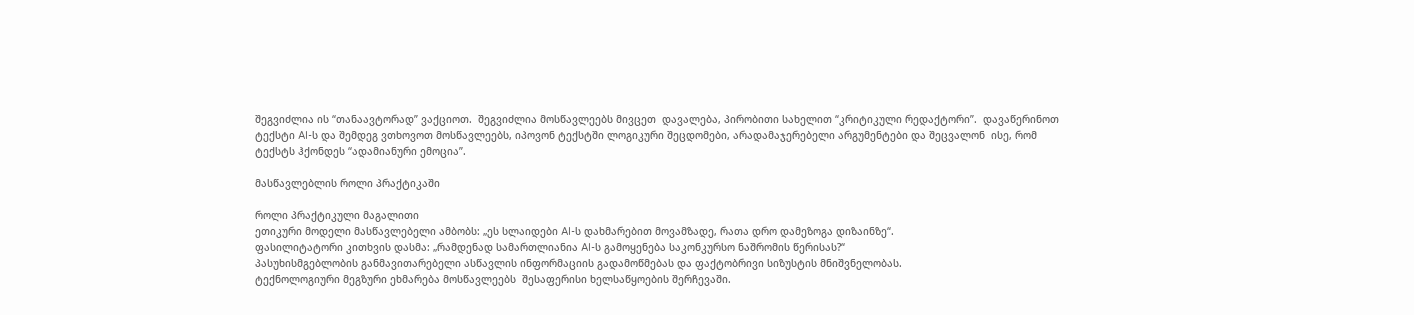შეგვიძლია ის “თანაავტორად” ვაქციოთ.  შეგვიძლია მოსწავლეებს მივცეთ  დავალება, პირობითი სახელით “კრიტიკული რედაქტორი”.  დავაწერინოთ ტექსტი AI-ს და შემდეგ ვთხოვოთ მოსწავლეებს, იპოვონ ტექსტში ლოგიკური შეცდომები, არადამაჯერებელი არგუმენტები და შეცვალონ  ისე, რომ ტექსტს ჰქონდეს “ადამიანური ემოცია”.

მასწავლებლის როლი პრაქტიკაში

როლი პრაქტიკული მაგალითი
ეთიკური მოდელი მასწავლებელი ამბობს: „ეს სლაიდები AI-ს დახმარებით მოვამზადე, რათა დრო დამეზოგა დიზაინზე“.
ფასილიტატორი კითხვის დასმა: „რამდენად სამართლიანია AI-ს გამოყენება საკონკურსო ნაშრომის წერისას?“
პასუხისმგებლობის განმავითარებელი ასწავლის ინფორმაციის გადამოწმებას და ფაქტობრივი სიზუსტის მნიშვნელობას.
ტექნოლოგიური მეგზური ეხმარება მოსწავლეებს  შესაფერისი ხელსაწყოების შერჩევაში.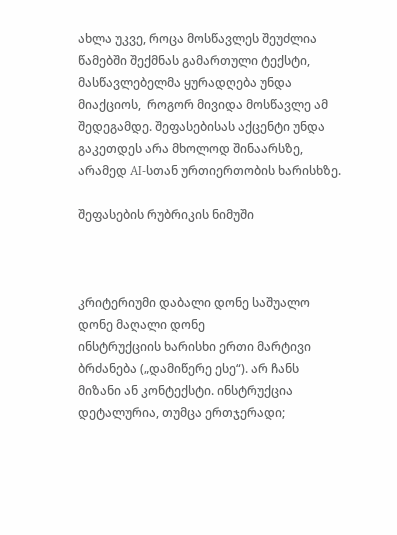ახლა უკვე, როცა მოსწავლეს შეუძლია წამებში შექმნას გამართული ტექსტი, მასწავლებელმა ყურადღება უნდა მიაქციოს,  როგორ მივიდა მოსწავლე ამ შედეგამდე. შეფასებისას აქცენტი უნდა გაკეთდეს არა მხოლოდ შინაარსზე, არამედ AI-სთან ურთიერთობის ხარისხზე.

შეფასების რუბრიკის ნიმუში



კრიტერიუმი დაბალი დონე საშუალო დონე მაღალი დონე
ინსტრუქციის ხარისხი ერთი მარტივი ბრძანება („დამიწერე ესე“). არ ჩანს მიზანი ან კონტექსტი. ინსტრუქცია დეტალურია, თუმცა ერთჯერადი;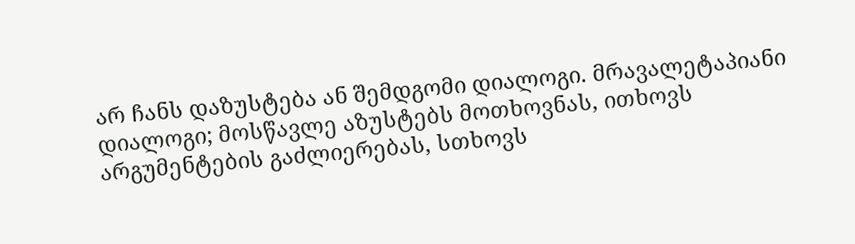არ ჩანს დაზუსტება ან შემდგომი დიალოგი. მრავალეტაპიანი დიალოგი; მოსწავლე აზუსტებს მოთხოვნას, ითხოვს არგუმენტების გაძლიერებას, სთხოვს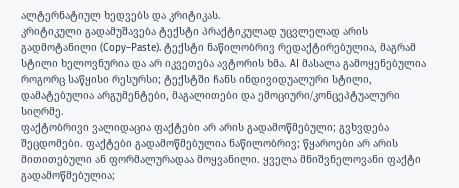ალტერნატიულ ხედვებს და კრიტიკას.
კრიტიკული გადამუშავება ტექსტი პრაქტიკულად უცვლელად არის გადმოტანილი (Copy–Paste). ტექსტი ნაწილობრივ რედაქტირებულია, მაგრამ სტილი ხელოვნურია და არ იკვეთება ავტორის ხმა. AI მასალა გამოყენებულია როგორც საწყისი რესურსი; ტექსტში ჩანს ინდივიდუალური სტილი, დამატებულია არგუმენტები, მაგალითები და ემოციური/კონცეპტუალური სიღრმე.
ფაქტობრივი ვალიდაცია ფაქტები არ არის გადამოწმებული; გვხვდება შეცდომები. ფაქტები გადამოწმებულია ნაწილობრივ; წყაროები არ არის მითითებული ან ფორმალურადაა მოყვანილი. ყველა მნიშვნელოვანი ფაქტი გადამოწმებულია;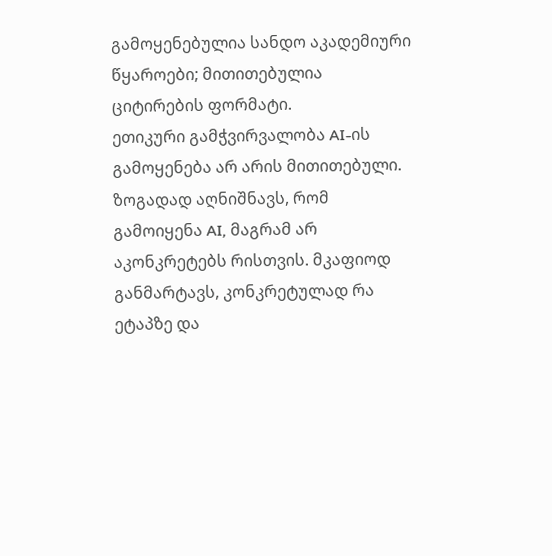გამოყენებულია სანდო აკადემიური წყაროები; მითითებულია ციტირების ფორმატი.
ეთიკური გამჭვირვალობა AI-ის გამოყენება არ არის მითითებული. ზოგადად აღნიშნავს, რომ გამოიყენა AI, მაგრამ არ აკონკრეტებს რისთვის. მკაფიოდ განმარტავს, კონკრეტულად რა ეტაპზე და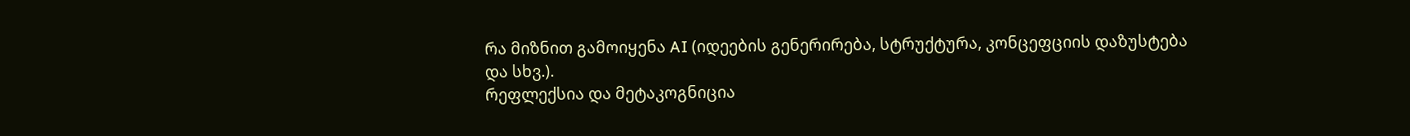რა მიზნით გამოიყენა AI (იდეების გენერირება, სტრუქტურა, კონცეფციის დაზუსტება და სხვ.).
რეფლექსია და მეტაკოგნიცია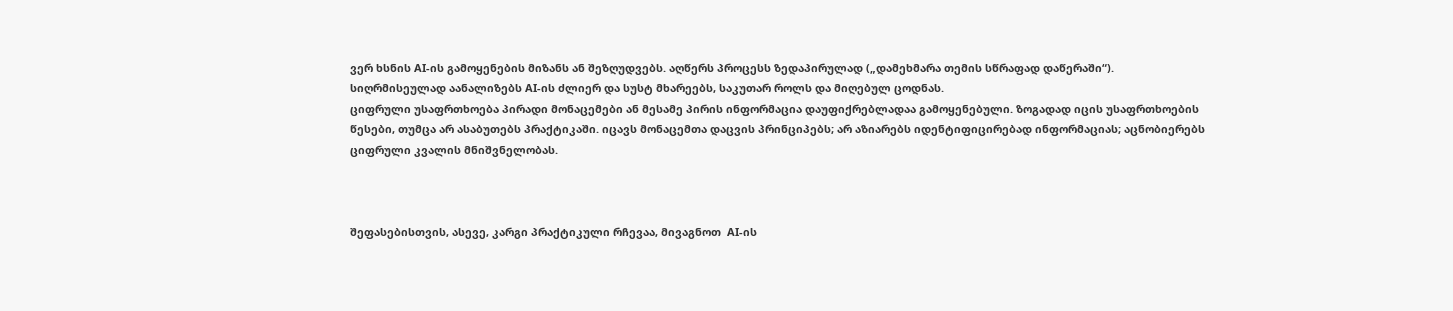ვერ ხსნის AI-ის გამოყენების მიზანს ან შეზღუდვებს. აღწერს პროცესს ზედაპირულად („დამეხმარა თემის სწრაფად დაწერაში“). სიღრმისეულად აანალიზებს AI-ის ძლიერ და სუსტ მხარეებს, საკუთარ როლს და მიღებულ ცოდნას.
ციფრული უსაფრთხოება პირადი მონაცემები ან მესამე პირის ინფორმაცია დაუფიქრებლადაა გამოყენებული. ზოგადად იცის უსაფრთხოების წესები, თუმცა არ ასაბუთებს პრაქტიკაში. იცავს მონაცემთა დაცვის პრინციპებს; არ აზიარებს იდენტიფიცირებად ინფორმაციას; აცნობიერებს ციფრული კვალის მნიშვნელობას.



შეფასებისთვის, ასევე, კარგი პრაქტიკული რჩევაა, მივაგნოთ  AI-ის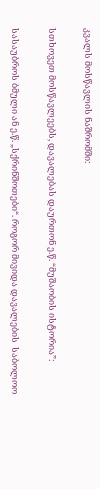კვალს მოსწავლის ნაშრომში:

სთხოვეთ მოსწავლეებს, დავალებას დაურთონ ე.წ. “მუშაობის ისტორია”:

სასაუბროს ბმული ან ე.წ. „სქრინშოთები“. როგორ მივიდა დავალების  საბოლოო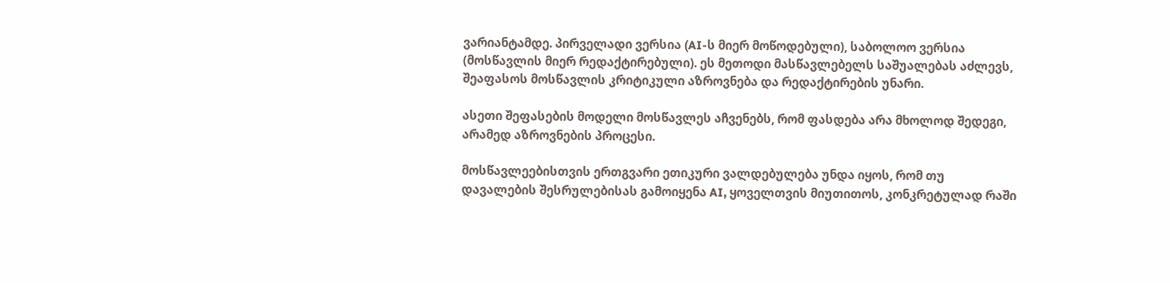ვარიანტამდე. პირველადი ვერსია (AI-ს მიერ მოწოდებული), საბოლოო ვერსია (მოსწავლის მიერ რედაქტირებული). ეს მეთოდი მასწავლებელს საშუალებას აძლევს, შეაფასოს მოსწავლის კრიტიკული აზროვნება და რედაქტირების უნარი.

ასეთი შეფასების მოდელი მოსწავლეს აჩვენებს, რომ ფასდება არა მხოლოდ შედეგი, არამედ აზროვნების პროცესი.

მოსწავლეებისთვის ერთგვარი ეთიკური ვალდებულება უნდა იყოს, რომ თუ დავალების შესრულებისას გამოიყენა AI, ყოველთვის მიუთითოს, კონკრეტულად რაში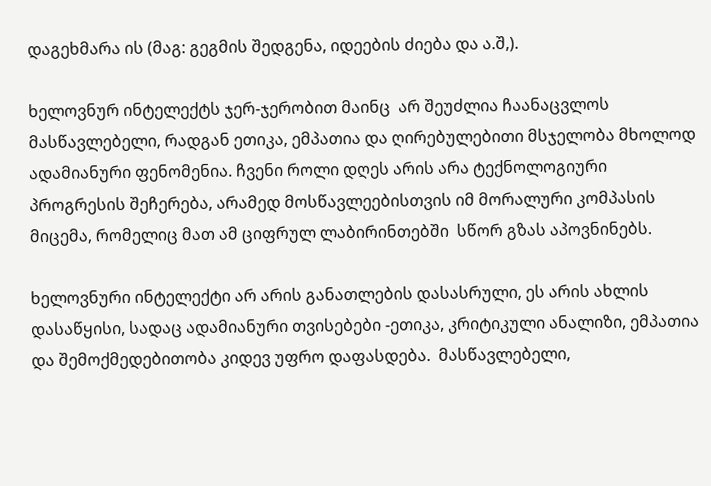დაგეხმარა ის (მაგ: გეგმის შედგენა, იდეების ძიება და ა.შ,).

ხელოვნურ ინტელექტს ჯერ-ჯერობით მაინც  არ შეუძლია ჩაანაცვლოს  მასწავლებელი, რადგან ეთიკა, ემპათია და ღირებულებითი მსჯელობა მხოლოდ ადამიანური ფენომენია. ჩვენი როლი დღეს არის არა ტექნოლოგიური პროგრესის შეჩერება, არამედ მოსწავლეებისთვის იმ მორალური კომპასის მიცემა, რომელიც მათ ამ ციფრულ ლაბირინთებში  სწორ გზას აპოვნინებს.

ხელოვნური ინტელექტი არ არის განათლების დასასრული, ეს არის ახლის დასაწყისი, სადაც ადამიანური თვისებები -ეთიკა, კრიტიკული ანალიზი, ემპათია და შემოქმედებითობა კიდევ უფრო დაფასდება.  მასწავლებელი,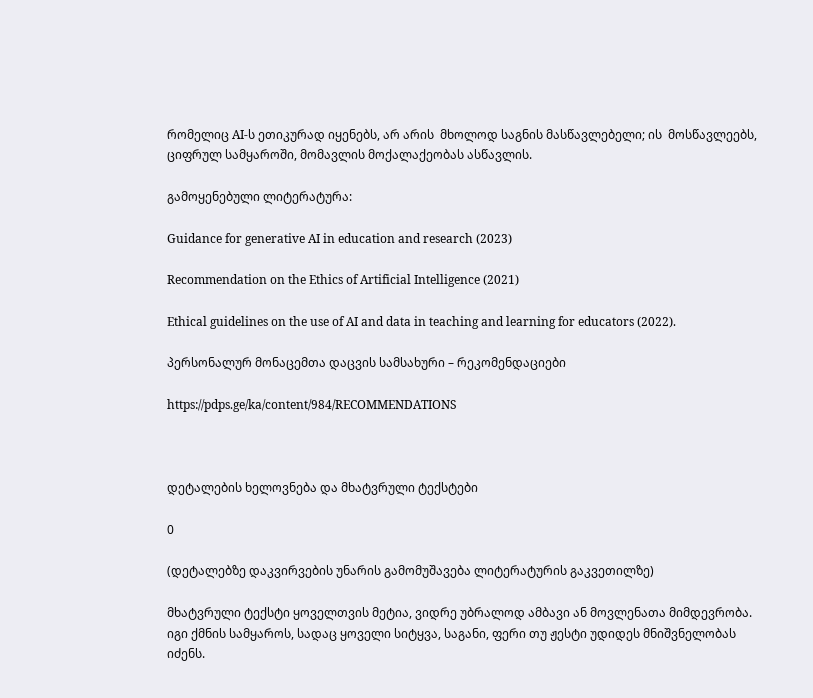რომელიც AI-ს ეთიკურად იყენებს, არ არის  მხოლოდ საგნის მასწავლებელი; ის  მოსწავლეებს, ციფრულ სამყაროში, მომავლის მოქალაქეობას ასწავლის.

გამოყენებული ლიტერატურა:

Guidance for generative AI in education and research (2023)

Recommendation on the Ethics of Artificial Intelligence (2021)

Ethical guidelines on the use of AI and data in teaching and learning for educators (2022).

პერსონალურ მონაცემთა დაცვის სამსახური – რეკომენდაციები

https://pdps.ge/ka/content/984/RECOMMENDATIONS



დეტალების ხელოვნება და მხატვრული ტექსტები

0

(დეტალებზე დაკვირვების უნარის გამომუშავება ლიტერატურის გაკვეთილზე)

მხატვრული ტექსტი ყოველთვის მეტია, ვიდრე უბრალოდ ამბავი ან მოვლენათა მიმდევრობა. იგი ქმნის სამყაროს, სადაც ყოველი სიტყვა, საგანი, ფერი თუ ჟესტი უდიდეს მნიშვნელობას იძენს.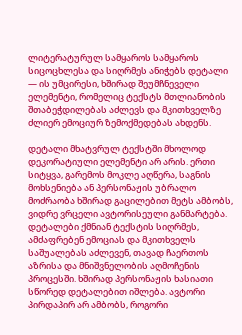ლიტერატურულ სამყაროს სამყაროს სიცოცხლესა და სიღრმეს ანიჭებს დეტალი — ის უმცირესი, ხშირად შეუმჩნეველი ელემენტი, რომელიც ტექსტს მთლიანობის შთაბეჭდილებას აძლევს და მკითხველზე ძლიერ ემოციურ ზემოქმედებას ახდენს.

დეტალი მხატვრულ ტექსტში მხოლოდ დეკორატიული ელემენტი არ არის. ერთი სიტყვა, გარემოს მოკლე აღწერა, საგნის მოხსენიება ან პერსონაჟის უბრალო მოძრაობა ხშირად გაცილებით მეტს ამბობს, ვიდრე ვრცელი ავტორისეული განმარტება. დეტალები ქმნიან ტექსტის სიღრმეს, ამძაფრებენ ემოციას და მკითხველს საშუალებას აძლევენ, თავად ჩაერთოს აზრისა და მნიშვნელობის აღმოჩენის პროცესში. ხშირად პერსონაჟის ხასიათი სწორედ დეტალებით იშლება. ავტორი პირდაპირ არ ამბობს, როგორი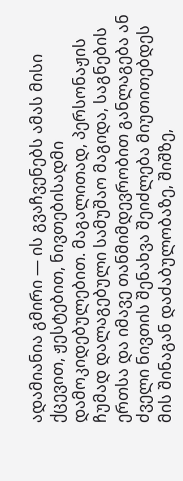ადამიანია გმირი — ის გვაჩვენებს ამას მისი ქცევით, ჟესტებით, ნივთებისადმი დამოკიდებულებით. მაგალითად, პერსონაჟის ჩუმად დალაგებული სამუშაო მაგიდა, საგნების ერთსა და იმავე თანმიმდევრობით განლაგება ან ძველი ნივთის შენახვა შეიძლება მიუთითებდეს მის შინაგან დაძაბულობაზე, შიშზე,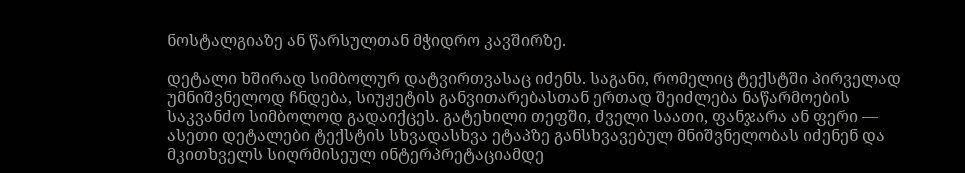ნოსტალგიაზე ან წარსულთან მჭიდრო კავშირზე.

დეტალი ხშირად სიმბოლურ დატვირთვასაც იძენს. საგანი, რომელიც ტექსტში პირველად უმნიშვნელოდ ჩნდება, სიუჟეტის განვითარებასთან ერთად შეიძლება ნაწარმოების საკვანძო სიმბოლოდ გადაიქცეს. გატეხილი თეფში, ძველი საათი, ფანჯარა ან ფერი — ასეთი დეტალები ტექსტის სხვადასხვა ეტაპზე განსხვავებულ მნიშვნელობას იძენენ და მკითხველს სიღრმისეულ ინტერპრეტაციამდე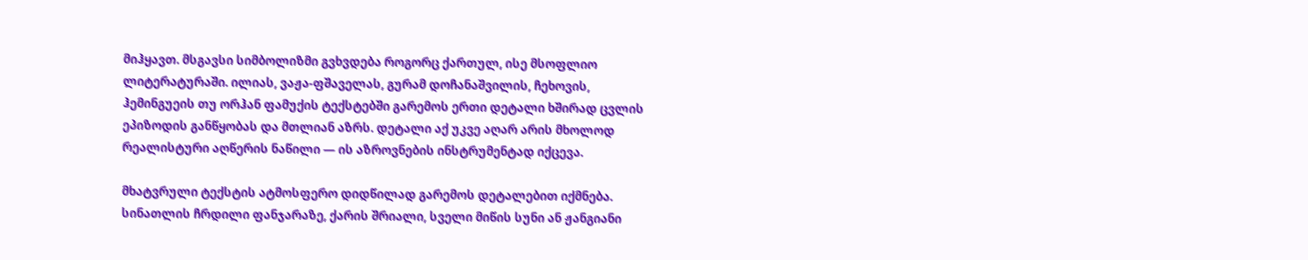მიჰყავთ. მსგავსი სიმბოლიზმი გვხვდება როგორც ქართულ, ისე მსოფლიო ლიტერატურაში. ილიას, ვაჟა-ფშაველას, გურამ დოჩანაშვილის, ჩეხოვის, ჰემინგუეის თუ ორჰან ფამუქის ტექსტებში გარემოს ერთი დეტალი ხშირად ცვლის ეპიზოდის განწყობას და მთლიან აზრს. დეტალი აქ უკვე აღარ არის მხოლოდ რეალისტური აღწერის ნაწილი — ის აზროვნების ინსტრუმენტად იქცევა.

მხატვრული ტექსტის ატმოსფერო დიდწილად გარემოს დეტალებით იქმნება. სინათლის ჩრდილი ფანჯარაზე, ქარის შრიალი, სველი მიწის სუნი ან ჟანგიანი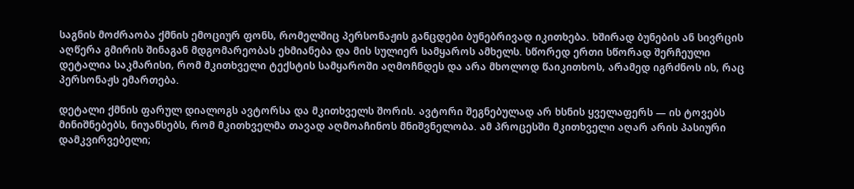საგნის მოძრაობა ქმნის ემოციურ ფონს, რომელშიც პერსონაჟის განცდები ბუნებრივად იკითხება. ხშირად ბუნების ან სივრცის აღწერა გმირის შინაგან მდგომარეობას ეხმიანება და მის სულიერ სამყაროს ამხელს. სწორედ ერთი სწორად შერჩეული დეტალია საკმარისი, რომ მკითხველი ტექსტის სამყაროში აღმოჩნდეს და არა მხოლოდ წაიკითხოს, არამედ იგრძნოს ის, რაც პერსონაჟს ემართება.

დეტალი ქმნის ფარულ დიალოგს ავტორსა და მკითხველს შორის. ავტორი შეგნებულად არ ხსნის ყველაფერს — ის ტოვებს მინიშნებებს, ნიუანსებს, რომ მკითხველმა თავად აღმოაჩინოს მნიშვნელობა. ამ პროცესში მკითხველი აღარ არის პასიური დამკვირვებელი;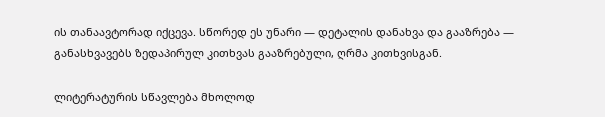ის თანაავტორად იქცევა. სწორედ ეს უნარი — დეტალის დანახვა და გააზრება — განასხვავებს ზედაპირულ კითხვას გააზრებული, ღრმა კითხვისგან.

ლიტერატურის სწავლება მხოლოდ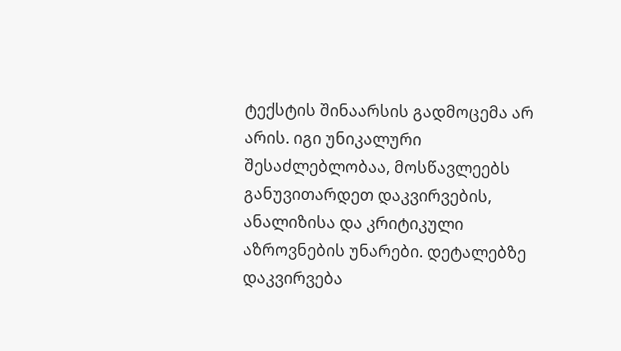ტექსტის შინაარსის გადმოცემა არ არის. იგი უნიკალური შესაძლებლობაა, მოსწავლეებს განუვითარდეთ დაკვირვების, ანალიზისა და კრიტიკული აზროვნების უნარები. დეტალებზე დაკვირვება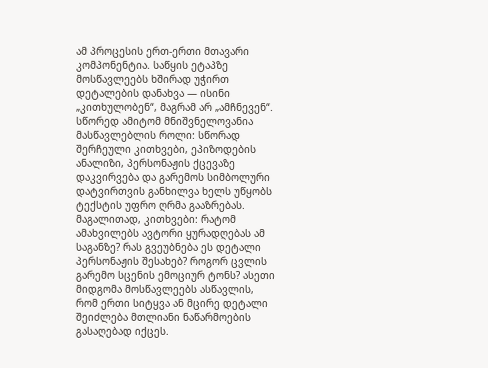ამ პროცესის ერთ-ერთი მთავარი კომპონენტია. საწყის ეტაპზე მოსწავლეებს ხშირად უჭირთ დეტალების დანახვა — ისინი „კითხულობენ“, მაგრამ არ „ამჩნევენ“. სწორედ ამიტომ მნიშვნელოვანია მასწავლებლის როლი: სწორად შერჩეული კითხვები, ეპიზოდების ანალიზი, პერსონაჟის ქცევაზე დაკვირვება და გარემოს სიმბოლური დატვირთვის განხილვა ხელს უწყობს ტექსტის უფრო ღრმა გააზრებას. მაგალითად, კითხვები: რატომ ამახვილებს ავტორი ყურადღებას ამ საგანზე? რას გვეუბნება ეს დეტალი პერსონაჟის შესახებ? როგორ ცვლის გარემო სცენის ემოციურ ტონს? ასეთი მიდგომა მოსწავლეებს ასწავლის, რომ ერთი სიტყვა ან მცირე დეტალი შეიძლება მთლიანი ნაწარმოების გასაღებად იქცეს.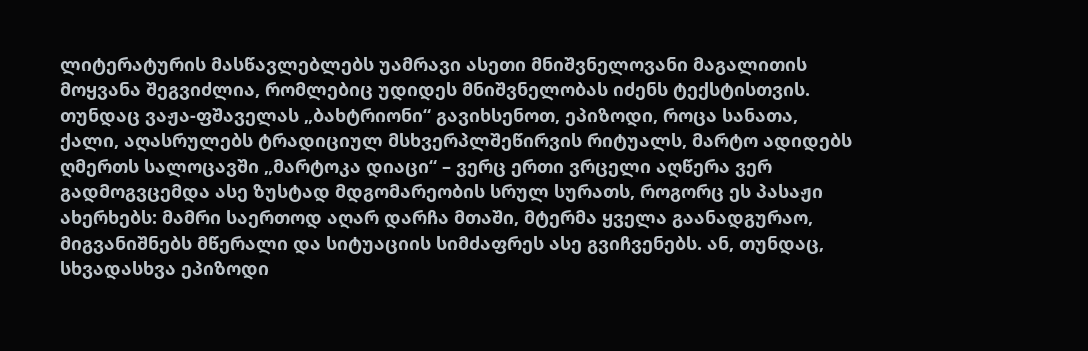ლიტერატურის მასწავლებლებს უამრავი ასეთი მნიშვნელოვანი მაგალითის მოყვანა შეგვიძლია, რომლებიც უდიდეს მნიშვნელობას იძენს ტექსტისთვის. თუნდაც ვაჟა-ფშაველას „ბახტრიონი“ გავიხსენოთ, ეპიზოდი, როცა სანათა, ქალი, აღასრულებს ტრადიციულ მსხვერპლშეწირვის რიტუალს, მარტო ადიდებს ღმერთს სალოცავში „მარტოკა დიაცი“ – ვერც ერთი ვრცელი აღწერა ვერ გადმოგვცემდა ასე ზუსტად მდგომარეობის სრულ სურათს, როგორც ეს პასაჟი ახერხებს: მამრი საერთოდ აღარ დარჩა მთაში, მტერმა ყველა გაანადგურაო, მიგვანიშნებს მწერალი და სიტუაციის სიმძაფრეს ასე გვიჩვენებს. ან, თუნდაც, სხვადასხვა ეპიზოდი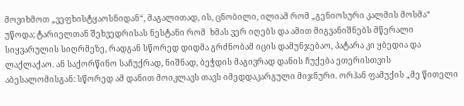მოვიხმოთ „ვეფხისტყაოსნიდან“, მაგალითად, ის, ცნობილი, ილიამ რომ „გენიოსური კალმის მოსმა“ უწოდა; ტარიელთან შეხვედრისას ნესტანი რომ  ხმას ვერ იღებს და ამით მიგვანიშნებს მწერალი სიყვარულის სიღრმეზე, რადგან სწორედ დიდმა გრძნობამ იცის დამუნჯებაო, პატარა კი ყბედია და ლაქლაქაო. ან საქორწინო საჩუქრად, ნიშნად, ბეჭდის მაგივრად დანის ჩუქება ეთერისთვის აბესალომისგან: სწორედ ამ დანით მოიკლავს თავს იმედდაკარგული მიჯნური. ორჰან ფამუქის „მე წითელი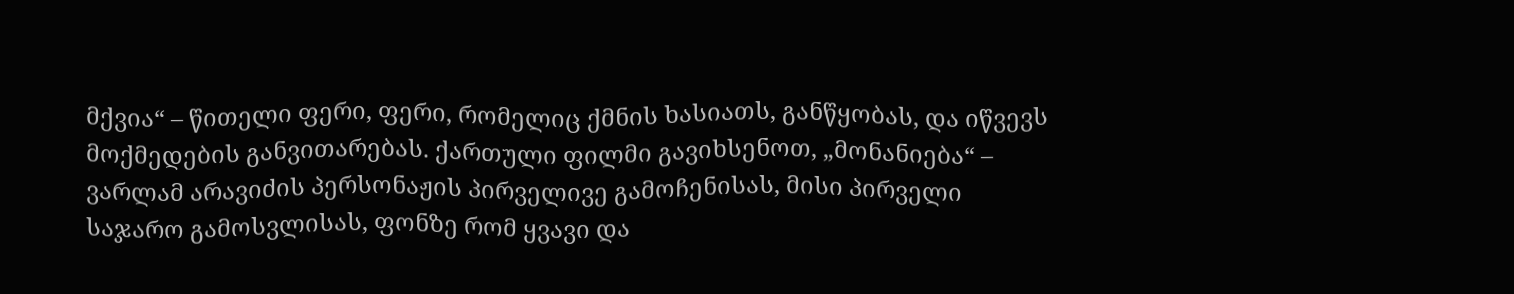მქვია“ – წითელი ფერი, ფერი, რომელიც ქმნის ხასიათს, განწყობას, და იწვევს მოქმედების განვითარებას. ქართული ფილმი გავიხსენოთ, „მონანიება“ – ვარლამ არავიძის პერსონაჟის პირველივე გამოჩენისას, მისი პირველი საჯარო გამოსვლისას, ფონზე რომ ყვავი და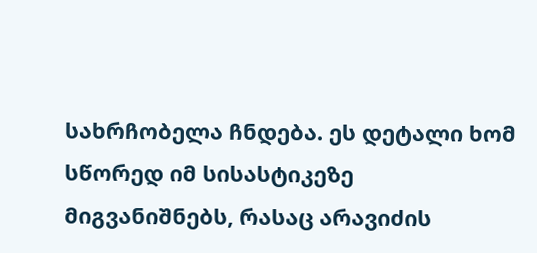სახრჩობელა ჩნდება. ეს დეტალი ხომ სწორედ იმ სისასტიკეზე მიგვანიშნებს, რასაც არავიძის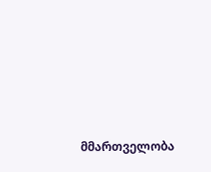მმართველობა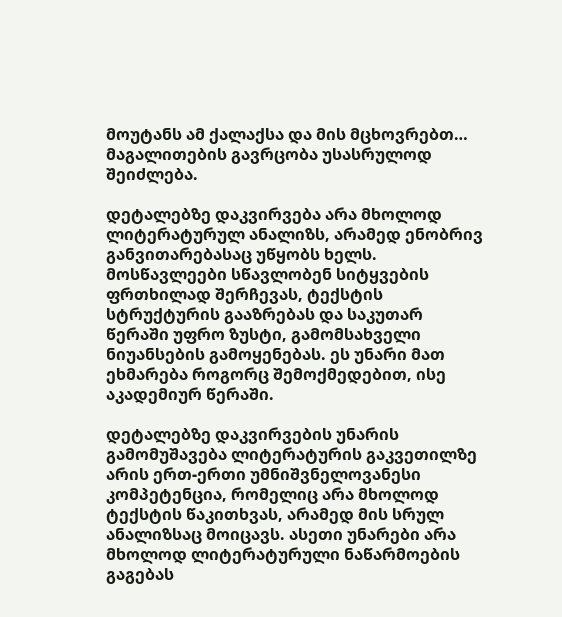მოუტანს ამ ქალაქსა და მის მცხოვრებთ… მაგალითების გავრცობა უსასრულოდ შეიძლება.

დეტალებზე დაკვირვება არა მხოლოდ ლიტერატურულ ანალიზს, არამედ ენობრივ განვითარებასაც უწყობს ხელს. მოსწავლეები სწავლობენ სიტყვების ფრთხილად შერჩევას, ტექსტის სტრუქტურის გააზრებას და საკუთარ წერაში უფრო ზუსტი, გამომსახველი ნიუანსების გამოყენებას. ეს უნარი მათ ეხმარება როგორც შემოქმედებით, ისე აკადემიურ წერაში.

დეტალებზე დაკვირვების უნარის გამომუშავება ლიტერატურის გაკვეთილზე არის ერთ-ერთი უმნიშვნელოვანესი კომპეტენცია, რომელიც არა მხოლოდ ტექსტის წაკითხვას, არამედ მის სრულ ანალიზსაც მოიცავს. ასეთი უნარები არა მხოლოდ ლიტერატურული ნაწარმოების გაგებას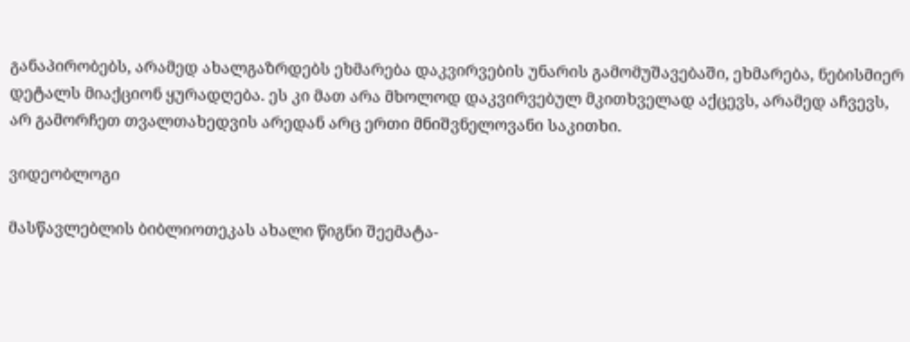განაპირობებს, არამედ ახალგაზრდებს ეხმარება დაკვირვების უნარის გამომუშავებაში, ეხმარება, ნებისმიერ დეტალს მიაქციონ ყურადღება. ეს კი მათ არა მხოლოდ დაკვირვებულ მკითხველად აქცევს, არამედ აჩვევს, არ გამორჩეთ თვალთახედვის არედან არც ერთი მნიშვნელოვანი საკითხი.

ვიდეობლოგი

მასწავლებლის ბიბლიოთეკას ახალი წიგნი შეემატა-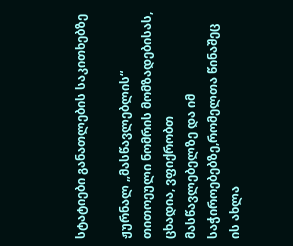სტატიები განათლების საკითხებზე

ჟურნალ „მასწავლებლის“ თითოეული ნომრის მომზადებისას, ცხადია, ვფიქრობთ მასწავლებელზე და იმ საჭიროებებზე,რომელთა წინაშეც ის ახლა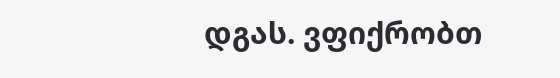დგას. ვფიქრობთ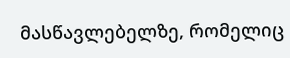მასწავლებელზე, რომელიც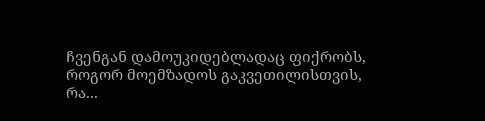ჩვენგან დამოუკიდებლადაც ფიქრობს, როგორ მოემზადოს გაკვეთილისთვის, რა...